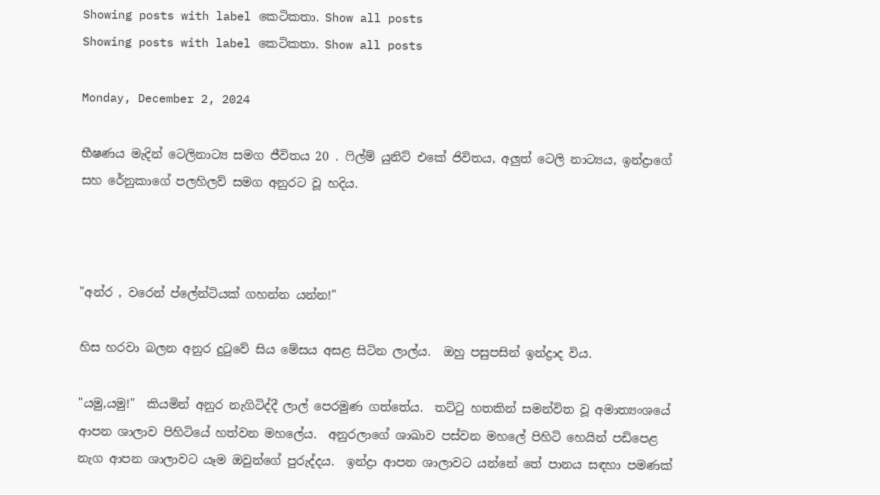Showing posts with label කෙටිකතා. Show all posts
Showing posts with label කෙටිකතා. Show all posts

Monday, December 2, 2024

භීෂණය මැදින් ටෙලිනාට්‍ය සමග ජීවිතය 20 . ෆිල්ම් යුනිට් එකේ ජිවිතය, අලුත් ටෙලි නාට්‍යය, ඉන්ද්‍රාගේ සහ රේනුකාගේ පලහිලව් සමග අනුරට වූ හදිය.



"අන්ර , වරෙන් ප්ලේන්ටියක් ගහන්න යන්න!"

හිස හරවා බලන අනුර දුටුවේ සිය මේසය අසළ සිටින ලාල්ය.  ඔහු පසුපසින් ඉන්ද්‍රාද විය.

"යමු,යමු!"  කියමින් අනුර නැගිටිද්දී ලාල් පෙරමුණ ගත්තේය.  තට්ටු හතකින් සමන්විත වූ අමාත්‍යංශයේ  ආපන ශාලාව පිහිටියේ හත්වන මහලේය.  අනුරලාගේ ශාඛාව පස්වන මහලේ පිහිටි හෙයින් පඩිපෙළ නැග ආපන ශාලාවට යෑම ඔවුන්ගේ පුරුද්දය.  ඉන්ද්‍රා ආපන ශාලාවට යන්නේ තේ පානය සඳහා පමණක්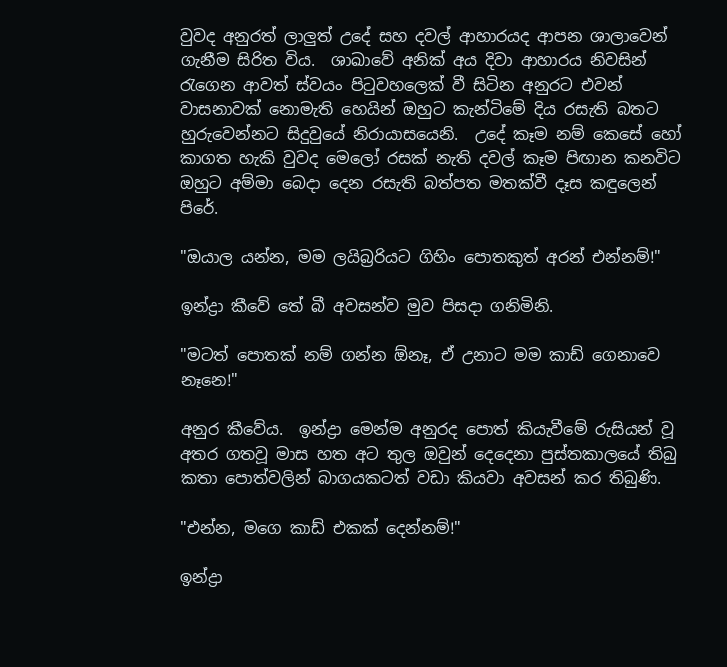වුවද අනුරත් ලාලුත් උදේ සහ දවල් ආහාරයද ආපන ශාලාවෙන් ගැනීම සිරිත විය.  ශාඛාවේ අනික් අය දිවා ආහාරය නිවසින් රැගෙන ආවත් ස්වයං පිටුවහලෙක් වී සිටින අනුරට එවන් වාසනාවක් නොමැති හෙයින් ඔහුට කැන්ටිමේ දිය රසැති බතට හුරුවෙන්නට සිදුවුයේ නිරායාසයෙනි.  උදේ කෑම නම් කෙසේ හෝ කාගත හැකි වුවද මෙලෝ රසක් නැති දවල් කෑම පිඟාන කනවිට ඔහුට අම්මා බෙදා දෙන රසැති බත්පත මතක්වී දෑස කඳුලෙන් පිරේ.

"ඔයාල යන්න, මම ලයිබ්‍රරියට ගිහිං පොතකුත් අරන් එන්නම්!"

ඉන්ද්‍රා කීවේ තේ බී අවසන්ව මුව පිසදා ගනිමිනි.

"මටත් පොතක් නම් ගන්න ඕනෑ, ඒ උනාට මම කාඩ් ගෙනාවෙ නෑනෙ!"

අනුර කීවේය.  ඉන්ද්‍රා මෙන්ම අනුරද පොත් කියැවීමේ රුසියන් වූ අතර ගතවූ මාස හත අට තුල ඔවුන් දෙදෙනා පුස්තකාලයේ තිබු කතා පොත්වලින් බාගයකටත් වඩා කියවා අවසන් කර තිබුණි.

"එන්න, මගෙ කාඩ් එකක් දෙන්නම්!"

ඉන්ද්‍රා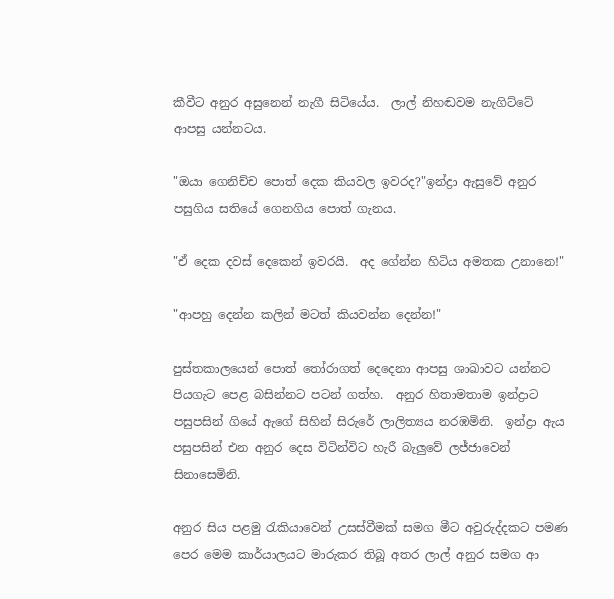කීවීට අනුර අසුනෙන් නැගී සිටියේය.  ලාල් නිහඬවම නැගිට්ටේ ආපසු යන්නටය.

"ඔයා ගෙනිච්ච පොත් දෙක කියවල ඉවරද?"ඉන්ද්‍රා ඇසුවේ අනුර පසුගිය සතියේ ගෙනගිය පොත් ගැනය.

"ඒ දෙක දවස් දෙකෙන් ඉවරයි.  අද ගේන්න හිටිය අමතක උනානෙ!"

"ආපහු දෙන්න කලින් මටත් කියවන්න දෙන්න!"

පුස්තකාලයෙන් පොත් තෝරාගත් දෙදෙනා ආපසු ශාඛාවට යන්නට පියගැට පෙළ බසින්නට පටන් ගත්හ.  අනුර හිතාමතාම ඉන්ද්‍රාට පසුපසින් ගියේ ඇගේ සිහින් සිරුරේ ලාලිත්‍යය නරඹමිනි.  ඉන්ද්‍රා ඇය පසුපසින් එන අනුර දෙස විටින්විට හැරී බැලුවේ ලජ්ජාවෙන් සිනාසෙමිනි.

අනුර සිය පළමු රැකියාවෙන් උසස්වීමක් සමග මීට අවුරුද්දකට පමණ පෙර මෙම කාර්යාලයට මාරුකර තිබූ අතර ලාල් අනුර සමග ආ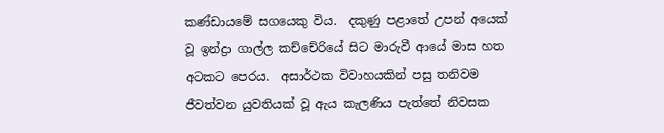කණ්ඩායමේ සගයෙකු විය.  දකුණු පළාතේ උපන් අයෙක් වූ ඉන්ද්‍රා ගාල්ල කච්චේරියේ සිට මාරුවී ආයේ මාස හත අටකට පෙරය.  අසාර්ථක විවාහයකින් පසු තනිවම ජීවත්වන යුවතියක් වූ ඇය කැලණිය පැත්තේ නිවසක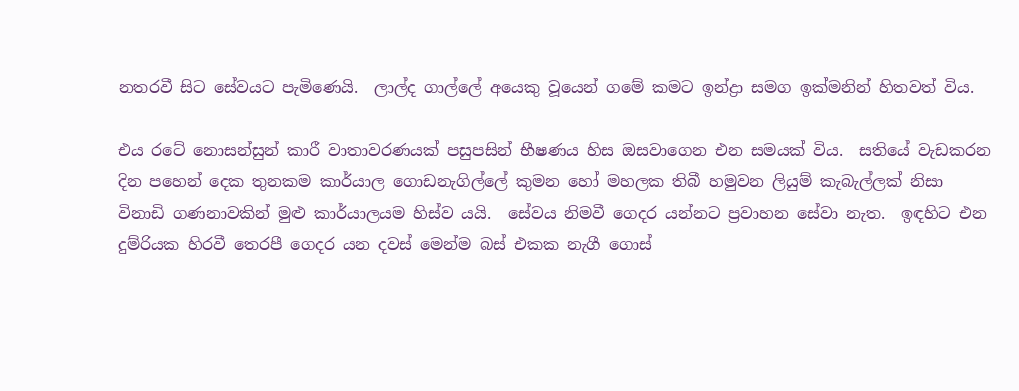නතරවී සිට සේවයට පැමිණෙයි.  ලාල්ද ගාල්ලේ අයෙකු වූයෙන් ගමේ කමට ඉන්ද්‍රා සමග ඉක්මනින් හිතවත් විය.

එය රටේ නොසන්සුන් කාරී වාතාවරණයක් පසුපසින් භීෂණය හිස ඔසවාගෙන එන සමයක් විය.  සතියේ වැඩකරන දින පහෙන් දෙක තුනකම කාර්යාල ගොඩනැගිල්ලේ කුමන හෝ මහලක තිබී හමුවන ලියුම් කැබැල්ලක් නිසා විනාඩි ගණනාවකින් මුළු කාර්යාලයම හිස්ව යයි.  සේවය නිමවී ගෙදර යන්නට ප්‍රවාහන සේවා නැත.  ඉඳහිට එන දුම්රියක හිරවී තෙරපී ගෙදර යන දවස් මෙන්ම බස් එකක නැගී ගොස්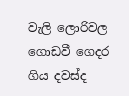වැලි ලොරිවල ගොඩවී ගෙදර ගිය දවස්ද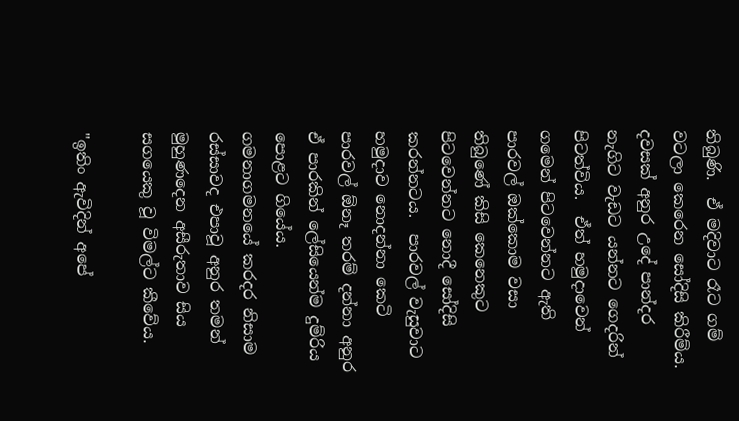තිබුණි.  ඒ මදිවාට රෑට ගම් වටලා කෙරෙන සෝදිසි කිරීම්ය.  දවසක් අනුර උදේ පාන්දර නැගිට වැඩට යන්නට ගෙදරින් පිටත්විය.  ඒත් හමුදාවෙන් ගමෙන් පිටවෙන්නට ඇති පාරවල් ඔක්කොම වසා තිබුණේ කිසි කෙනෙකුට පිටවෙන්නට නොදී සෝදිසි කරන්නටය.  පාරවල් වැසුවාට හමුදාව නොදන්නා කෙටි පාරවල් ඕනෑ තරම් දන්නා අනුර ඒ පාරකින් ලේසියෙන්ම දුම්රිය පොළට ගියේය.  ගමනාගමනයේ කරදර නිසාම රස්සාවද එපාවූ අනුර තමන් මුහුණදෙන අසීරුතාව සිය සගයෙකු වූ විමල්ට කීවේය.

"ඉතිං ඇවිදින් අපේ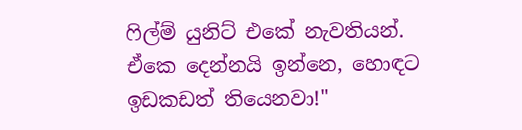ෆිල්ම් යුනිට් එකේ නැවතියන්.  ඒකෙ දෙන්නයි ඉන්නෙ, හොඳට ඉඩකඩත් තියෙනවා!"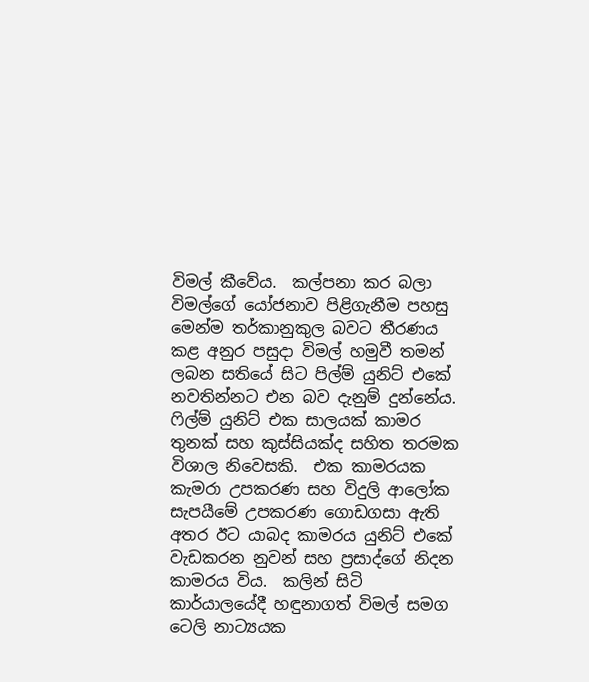විමල් කීවේය.  කල්පනා කර බලා විමල්ගේ යෝජනාව පිළිගැනීම පහසු මෙන්ම තර්කානුකුල බවට තීරණය කළ අනුර පසුදා විමල් හමුවී තමන් ලබන සතියේ සිට පිල්ම් යුනිට් එකේ නවතින්නට එන බව දැනුම් දුන්නේය.  ෆිල්ම් යුනිට් එක සාලයක් කාමර තුනක් සහ කුස්සියක්ද සහිත තරමක විශාල නිවෙසකි.  එක කාමරයක කැමරා උපකරණ සහ විදුලි ආලෝක සැපයීමේ උපකරණ ගොඩගසා ඇති අතර ඊට යාබද කාමරය යුනිට් එකේ වැඩකරන නුවන් සහ ප්‍රසාද්ගේ නිදන කාමරය විය.  කලින් සිටි කාර්යාලයේදී හඳුනාගත් විමල් සමග ටෙලි නාට්‍යයක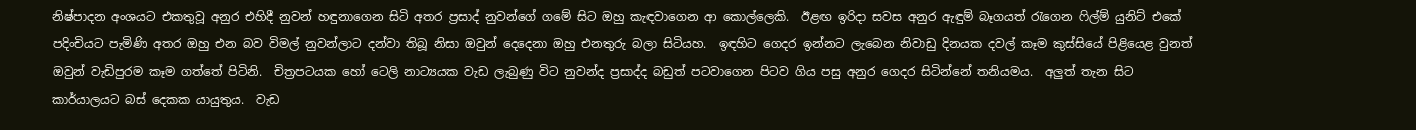නිෂ්පාදන අංශයට එකතුවූ අනුර එහිදී නුවන් හඳුනාගෙන සිටි අතර ප්‍රසාද් නුවන්ගේ ගමේ සිට ඔහු කැඳවාගෙන ආ කොල්ලෙකි.  ඊළඟ ඉරිදා සවස අනුර ඇඳුම් බෑගයත් රැගෙන ෆිල්ම් යුනිට් එකේ පදිංචියට පැමිණි අතර ඔහු එන බව විමල් නුවන්ලාට දන්වා තිබූ නිසා ඔවුන් දෙදෙනා ඔහු එනතුරු බලා සිටියහ.  ඉඳහිට ගෙදර ඉන්නට ලැබෙන නිවාඩු දිනයක දවල් කෑම කුස්සියේ පිළියෙළ වුනත් ඔවුන් වැඩිපුරම කෑම ගත්තේ පිටිනි.  චිත්‍රපටයක හෝ ටෙලි නාට්‍යයක වැඩ ලැබුණු විට නුවන්ද ප්‍රසාද්ද බඩුත් පටවාගෙන පිටව ගිය පසු අනුර ගෙදර සිටින්නේ තනියමය.  අලුත් තැන සිට කාර්යාලයට බස් දෙකක යායුතුය.  වැඩ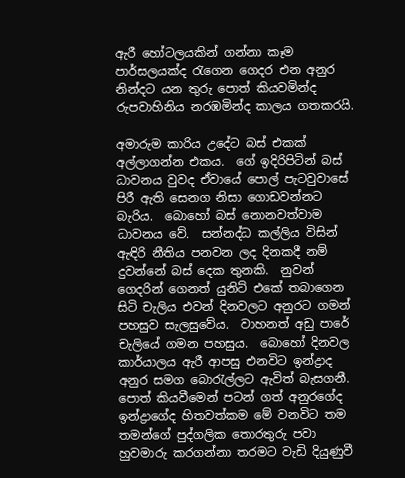ඇරී හෝටලයකින් ගන්නා කෑම පාර්සලයක්ද රැගෙන ගෙදර එන අනුර නින්දට යන තුරු පොත් කියවමින්ද රුපවාහිනිය නරඹමින්ද කාලය ගතකරයි.

අමාරුම කාරිය උදේට බස් එකක් අල්ලාගන්න එකය.  ගේ ඉදිරිපිටින් බස් ධාවනය වුවද ඒවායේ පොල් පැටවුවාසේ පිරී ඇති සෙනග නිසා ගොඩවන්නට බැරිය.  බොහෝ බස් නොනවත්වාම ධාවනය වේ.  සන්නද්ධ කල්ලිය විසින් ඇඳිරි නීතිය පනවන ලද දිනකදී නම් දුවන්නේ බස් දෙක තුනකි.  නුවන් ගෙදරින් ගෙනත් යුනිට් එකේ තබාගෙන සිටි චැලිය එවන් දිනවලට අනුරට ගමන් පහසුව සැලසුවේය.  වාහනත් අඩු පාරේ චැලියේ ගමන පහසුය.  බොහෝ දිනවල කාර්යාලය ඇරී ආපසු එනවිට ඉන්ද්‍රාද අනුර සමග බොරැල්ලට ඇවිත් බැසගනී.  පොත් කියවීමෙන් පටන් ගත් අනුරගේද ඉන්ද්‍රාගේද හිතවත්කම මේ වනවිට තම තමන්ගේ පුද්ගලික තොරතුරු පවා හුවමාරු කරගන්නා තරමට වැඩි දියුණුවී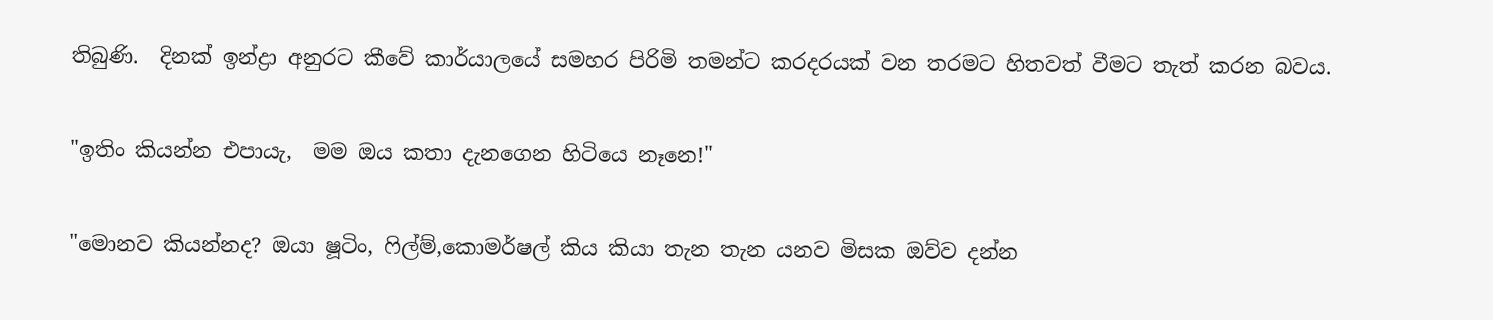තිබුණි.  දිනක් ඉන්ද්‍රා අනුරට කීවේ කාර්යාලයේ සමහර පිරිමි තමන්ට කරදරයක් වන තරමට හිතවත් වීමට තැත් කරන බවය.

"ඉතිං කියන්න එපායැ,  මම ඔය කතා දැනගෙන හිටියෙ නෑනෙ!"

"මොනව කියන්නද? ඔයා ෂූටිං, ෆිල්ම්,කොමර්ෂල් කිය කියා තැන තැන යනව මිසක ඔව්ව දන්න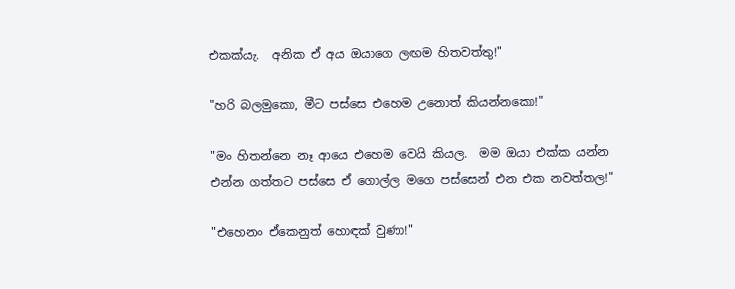එකක්යැ.  අනික ඒ අය ඔයාගෙ ලඟම හිතවත්තු!"

"හරි බලමුකො, මීට පස්සෙ එහෙම උනොත් කියන්නකො!"

"මං හිතන්නෙ නෑ ආයෙ එහෙම වෙයි කියල.  මම ඔයා එක්ක යන්න එන්න ගත්තට පස්සෙ ඒ ගොල්ල මගෙ පස්සෙන් එන එක නවත්තල!"

"එහෙනං ඒකෙනුත් හොඳක් වුණා!"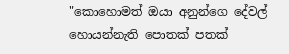"කොහොමත් ඔයා අනුන්ගෙ දේවල් හොයන්නැති පොතක් පතක්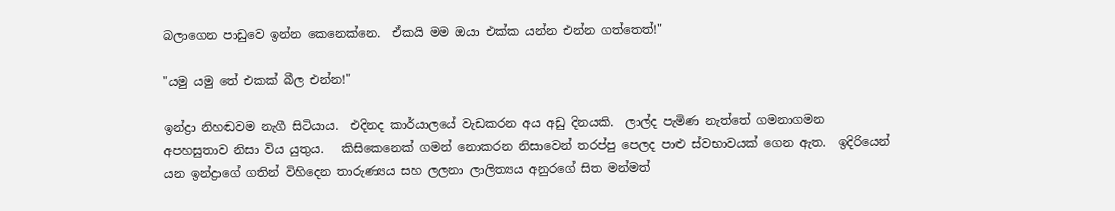බලාගෙන පාඩුවෙ ඉන්න කෙනෙක්නෙ.  ඒකයි මම ඔයා එක්ක යන්න එන්න ගත්තෙත්!"

"යමු යමු තේ එකක් බීල එන්න!"

ඉන්ද්‍රා නිහඬවම නැගී සිටියාය.  එදිනද කාර්යාලයේ වැඩකරන අය අඩු දිනයකි.  ලාල්ද පැමිණ නැත්තේ ගමනාගමන අපහසුතාව නිසා විය යුතුය.   කිසිකෙනෙක් ගමන් නොකරන නිසාවෙන් තරප්පු පෙලද පාළු ස්වභාවයක් ගෙන ඇත.  ඉදිරියෙන් යන ඉන්ද්‍රාගේ ගතින් විහිදෙන තාරුණ්‍යය සහ ලලනා ලාලිත්‍යය අනුරගේ සිත මන්මත්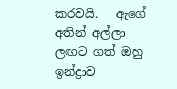කරවයි.   ඇගේ අතින් අල්ලා ලඟට ගත් ඔහු ඉන්ද්‍රාව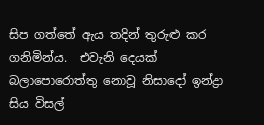සිප ගත්තේ ඇය තදින් තුරුළු කර ගනිමින්ය.  එවැනි දෙයක් බලාපොරොත්තු නොවූ නිසාදෝ ඉන්ද්‍රා සිය විසල්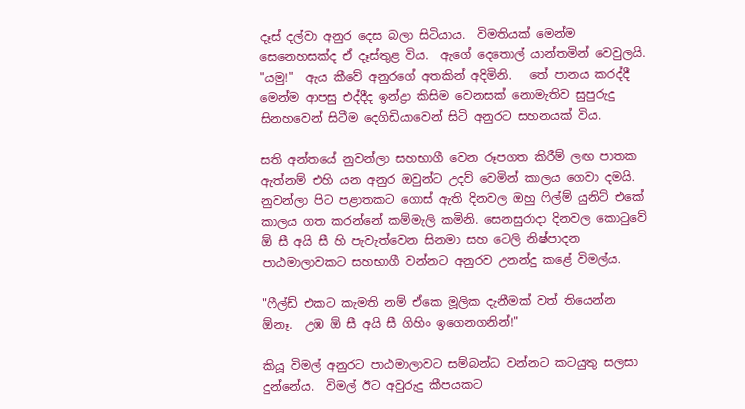දෑස් දල්වා අනුර දෙස බලා සිටියාය.  විමතියක් මෙන්ම සෙනෙහසක්ද ඒ දෑස්තුළ විය.  ඇගේ දෙතොල් යාන්තමින් වෙවුලයි.  "යමු!"  ඇය කීවේ අනුරගේ අතකින් අදිමිනි.   තේ පානය කරද්දී මෙන්ම ආපසු එද්දීද ඉන්ද්‍රා කිසිම වෙනසක් නොමැතිව සුපුරුදු සිනහවෙන් සිටීම දෙගිඩියාවෙන් සිටි අනුරට සහනයක් විය.

සති අන්තයේ නුවන්ලා සහභාගී වෙන රූපගත කිරීම් ලඟ පාතක ඇත්නම් එහි යන අනුර ඔවුන්ට උදව් වෙමින් කාලය ගෙවා දමයි.  නුවන්ලා පිට පළාතකට ගොස් ඇති දිනවල ඔහු ෆිල්ම් යුනිට් එකේ කාලය ගත කරන්නේ කම්මැලි කමිනි. සෙනසුරාදා දිනවල කොටුවේ ඕ සී අයි සී හි පැවැත්වෙන සිනමා සහ ටෙලි නිෂ්පාදන පාඨමාලාවකට සහභාගී වන්නට අනුරව උනන්දු කළේ විමල්ය.

"ෆීල්ඩ් එකට කැමති නම් ඒකෙ මූලික දැනීමක් වත් තියෙන්න ඕනෑ.  උඹ ඕ සී අයි සී ගිහිං ඉගෙනගනින්!"

කියූ විමල් අනුරට පාඨමාලාවට සම්බන්ධ වන්නට කටයුතු සලසා දුන්නේය.  විමල් ඊට අවුරුදු කීපයකට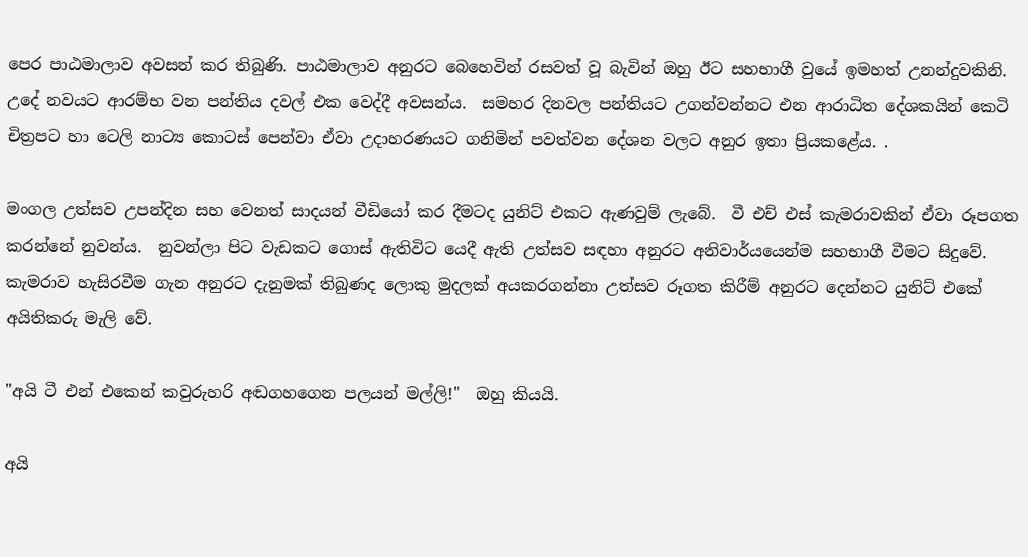පෙර පාඨමාලාව අවසන් කර තිබුණි. පාඨමාලාව අනුරට බෙහෙවින් රසවත් වූ බැවින් ඔහු ඊට සහභාගී වුයේ ඉමහත් උනන්දුවකිනි.  උදේ නවයට ආරම්භ වන පන්තිය දවල් එක වෙද්දී අවසන්ය.  සමහර දිනවල පන්තියට උගන්වන්නට එන ආරාධිත දේශකයින් කෙටි චිත්‍රපට හා ටෙලි නාට්‍ය කොටස් පෙන්වා ඒවා උදාහරණයට ගනිමින් පවත්වන දේශන වලට අනුර ඉතා ප්‍රියකළේය. .

මංගල උත්සව උපන්දින සහ වෙනත් සාදයන් වීඩියෝ කර දීමටද යුනිට් එකට ඇණවුම් ලැබේ.  වී එච් එස් කැමරාවකින් ඒවා රූපගත කරන්නේ නුවන්ය.  නුවන්ලා පිට වැඩකට ගොස් ඇතිවිට යෙදී ඇති උත්සව සඳහා අනුරට අනිවාර්යයෙන්ම සහභාගී වීමට සිදුවේ.  කැමරාව හැසිරවීම ගැන අනුරට දැනුමක් තිබුණද ලොකු මුදලක් අයකරගන්නා උත්සව රූගත කිරීම් අනුරට දෙන්නට යුනිට් එකේ අයිතිකරු මැලි වේ.

"අයි ටී එන් එකෙන් කවුරුහරි අඬගහගෙන පලයන් මල්ලි!"  ඔහු කියයි.

අයි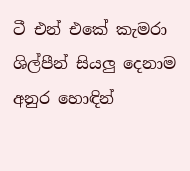ටී එන් එකේ කැමරා ශිල්පීන් සියලු දෙනාම අනුර හොඳින්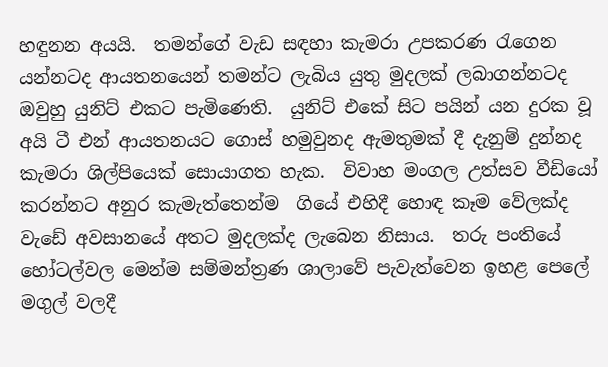හඳුනන අයයි.  තමන්ගේ වැඩ සඳහා කැමරා උපකරණ රැගෙන යන්නටද ආයතනයෙන් තමන්ට ලැබිය යුතු මුදලක් ලබාගන්නටද ඔවුහු යුනිට් එකට පැමිණෙති.  යුනිට් එකේ සිට පයින් යන දුරක වූ අයි ටී එන් ආයතනයට ගොස් හමුවුනද ඇමතුමක් දී දැනුම් දුන්නද කැමරා ශිල්පියෙක් සොයාගත හැක.  විවාහ මංගල උත්සව වීඩියෝ කරන්නට අනුර කැමැත්තෙන්ම  ගියේ එහිදී හොඳ කෑම වේලක්ද වැඩේ අවසානයේ අතට මුදලක්ද ලැබෙන නිසාය.  තරු පංතියේ හෝටල්වල මෙන්ම සම්මන්ත්‍රණ ශාලාවේ පැවැත්වෙන ඉහළ පෙලේ මගුල් වලදී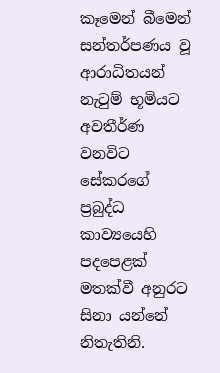කෑමෙන් බීමෙන් සන්තර්පණය වූ ආරාධිතයන් නැටුම් භූමියට අවතීර්ණ වනවිට සේකරගේ ප්‍රබුද්ධ කාව්‍යයෙහි පදපෙළක් මතක්වී අනුරට සිනා යන්නේ නිතැතිනි.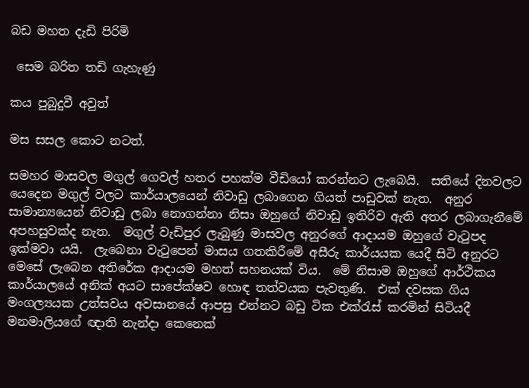බඩ මහත දැඩි පිරිමි

 සෙම බරිත තඩි ගැහැණු

කය පුබුදුවී අවුත්

මස සසල කොට නටත්.

සමහර මාසවල මගුල් ගෙවල් හතර පහක්ම වීඩියෝ කරන්නට ලැබෙයි.  සතියේ දිනවලට යෙදෙන මගුල් වලට කාර්යාලයෙන් නිවාඩු ලබාගෙන ගියත් පාඩුවක් නැත.  අනුර සාමාන්‍යයෙන් නිවාඩු ලබා නොගන්නා නිසා ඔහුගේ නිවාඩු ඉතිරිව ඇති අතර ලබාගැනීමේ අපහසුවක්ද නැත.  මගුල් වැඩිපුර ලැබුණු මාසවල අනුරගේ ආදායම ඔහුගේ වැටුපද ඉක්මවා යයි.  ලැබෙනා වැටුපෙන් මාසය ගතකිරීමේ අසීරු කාර්යයක යෙදී සිටි අනුරට මෙසේ ලැබෙන අතිරේක ආදායම මහත් සහනයක් විය.  මේ නිසාම ඔහුගේ ආර්ථිකය කාර්යාලයේ අනික් අයට සාපේක්ෂව හොඳ තත්වයක පැවතුණි.  එක් දවසක ගිය මංගල්‍යයක උත්සවය අවසානයේ ආපසු එන්නට බඩු ටික එක්රැස් කරමින් සිටියදී මනමාලියගේ ඥාති නැන්දා කෙනෙක්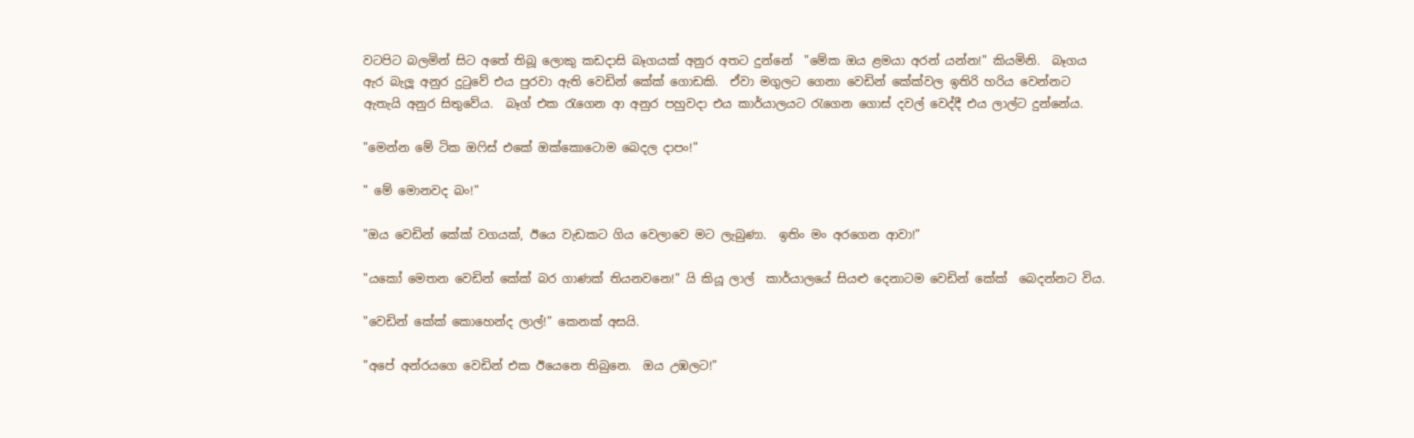වටපිට බලමින් සිට අතේ තිබූ ලොකු කඩදාසි බෑගයක් අනුර අතට දුන්නේ  "මේක ඔය ළමයා අරන් යන්න!" කියමිනි.  බෑගය ඇර බැලූ අනුර දුටුවේ එය පුරවා ඇති වෙඩින් කේක් ගොඩකි.  ඒවා මගුලට ගෙනා වෙඩින් කේක්වල ඉතිරි හරිය වෙන්නට ඇතැයි අනුර සිතුවේය.  බෑග් එක රැගෙන ආ අනුර පහුවදා එය කාර්යාලයට රැගෙන ගොස් දවල් වෙද්දී එය ලාල්ට දුන්නේය.

"මෙන්න මේ ටික ඔෆිස් එකේ ඔක්කොටොම බෙදල දාපං!"

" මේ මොනවද බං!"

"ඔය වෙඩින් කේක් වගයක්, ඊයෙ වැඩකට ගිය වෙලාවෙ මට ලැබුණා.  ඉතිං මං අරගෙන ආවා!"

"යකෝ මෙතන වෙඩින් කේක් බර ගාණක් තියනවනෙ!" යි කියූ ලාල්  කාර්යාලයේ සියළු දෙනාටම වෙඩින් කේක්  බෙදන්නට විය.

"වෙඩින් කේක් කොහෙන්ද ලාල්!" කෙනක් අසයි.

"අපේ අන්රයගෙ වෙඩින් එක ඊයෙනෙ තිබුනෙ.  ඔය උඹලට!"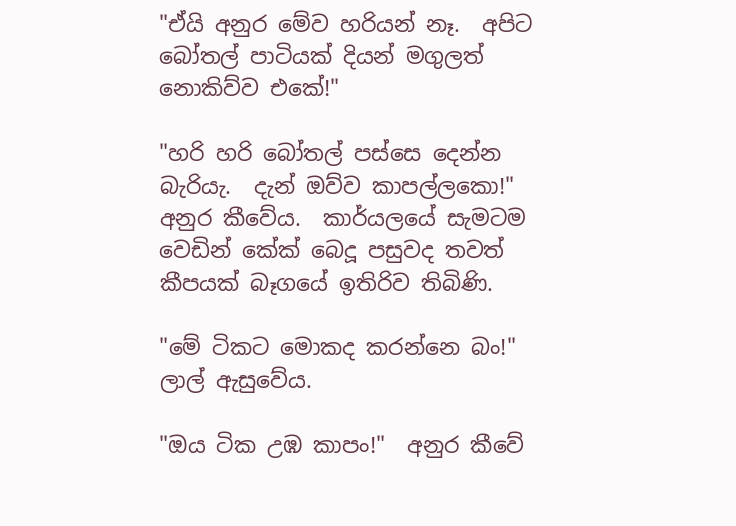"ඒයි අනුර මේව හරියන් නෑ.  අපිට බෝතල් පාටියක් දියන් මගුලත් නොකිව්ව එකේ!"

"හරි හරි බෝතල් පස්සෙ දෙන්න බැරියැ.  දැන් ඔව්ව කාපල්ලකො!"  අනුර කීවේය.  කාර්යලයේ සැමටම වෙඩින් කේක් බෙදූ පසුවද තවත් කීපයක් බෑගයේ ඉතිරිව තිබිණි.

"මේ ටිකට මොකද කරන්නෙ බං!" ලාල් ඇසුවේය.

"ඔය ටික උඹ කාපං!"  අනුර කීවේ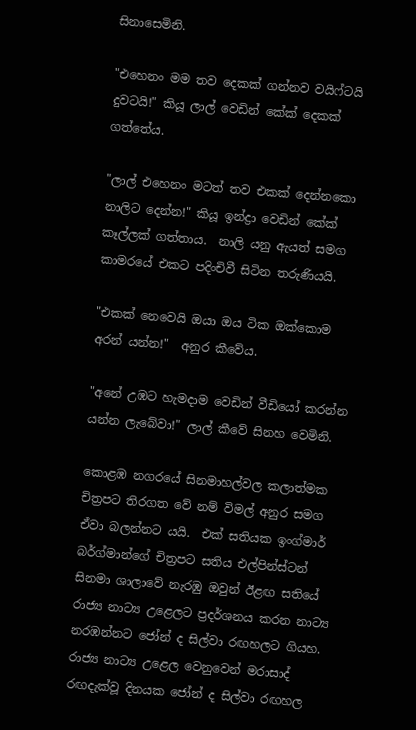සිනාසෙමිනි.

"එහෙනං මම තව දෙකක් ගන්නව වයිෆ්ටයි දුවටයි!" කියූ ලාල් වෙඩින් කේක් දෙකක් ගත්තේය.

"ලාල් එහෙනං මටත් තව එකක් දෙන්නකො නාලිට දෙන්න!" කියූ ඉන්ද්‍රා වෙඩින් කේක් කෑල්ලක් ගත්තාය.  නාලි යනු ඇයත් සමග කාමරයේ එකට පදිංචිවී සිටින තරුණියයි.

"එකක් නෙවෙයි ඔයා ඔය ටික ඔක්කොම අරන් යන්න!"  අනුර කීවේය.

"අනේ උඹට හැමදාම වෙඩින් වීඩියෝ කරන්න යන්න ලැබේවා!" ලාල් කීවේ සිනහ වෙමිනි.

කොළඹ නගරයේ සිනමාහල්වල කලාත්මක චිත්‍රපට තිරගත වේ නම් විමල් අනුර සමග ඒවා බලන්නට යයි.  එක් සතියක ඉංග්මාර් බර්ග්මාන්ගේ චිත්‍රපට සතිය එල්පින්ස්ටන් සිනමා ශාලාවේ නැරඹු ඔවුන් ඊළඟ සතියේ රාජ්‍ය නාට්‍ය උළෙලට ප්‍රදර්ශනය කරන නාට්‍ය නරඹන්නට ජෝන් ද සිල්වා රඟහලට ගියහ.  රාජ්‍ය නාට්‍ය උළෙල වෙනුවෙන් මරාසාද් රඟදැක්වූ දිනයක ජෝන් ද සිල්වා රඟහල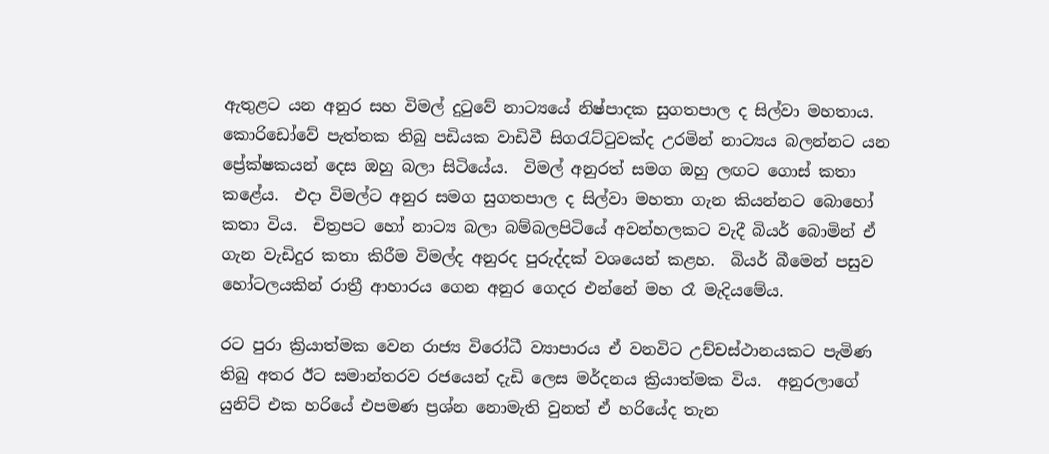ඇතුළට යන අනුර සහ විමල් දුටුවේ නාට්‍යයේ නිෂ්පාදක සුගතපාල ද සිල්වා මහතාය.  කොරිඩෝවේ පැත්තක තිබු පඩියක වාඩිවී සිගරැට්ටුවක්ද උරමින් නාට්‍යය බලන්නට යන ප්‍රේක්ෂකයන් දෙස ඔහු බලා සිටියේය.  විමල් අනුරත් සමග ඔහු ලඟට ගොස් කතා කළේය.  එදා විමල්ට අනුර සමග සුගතපාල ද සිල්වා මහතා ගැන කියන්නට බොහෝ කතා විය.  චිත්‍රපට හෝ නාට්‍ය බලා බම්බලපිටියේ අවන්හලකට වැදී බියර් බොමින් ඒ ගැන වැඩිදුර කතා කිරීම විමල්ද අනුරද පුරුද්දක් වශයෙන් කළහ.  බියර් බීමෙන් පසුව හෝටලයකින් රාත්‍රී ආහාරය ගෙන අනුර ගෙදර එන්නේ මහ රෑ මැදියමේය.

රට පුරා ක්‍රියාත්මක වෙන රාජ්‍ය විරෝධී ව්‍යාපාරය ඒ වනවිට උච්චස්ථානයකට පැමිණ තිබු අතර ඊට සමාන්තරව රජයෙන් දැඩි ලෙස මර්දනය ක්‍රියාත්මක විය.  අනුරලාගේ යුනිට් එක හරියේ එපමණ ප්‍රශ්න නොමැති වුනත් ඒ හරියේද තැන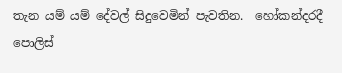තැන යම් යම් දේවල් සිදුවෙමින් පැවතින.  හෝකන්දරදී පොලිස්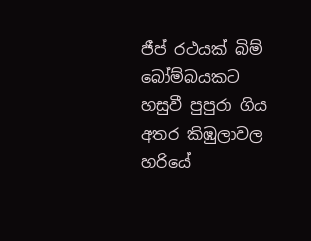ජීප් රථයක් බිම් බෝම්බයකට හසුවී පුපුරා ගිය අතර කිඹුලාවල හරියේ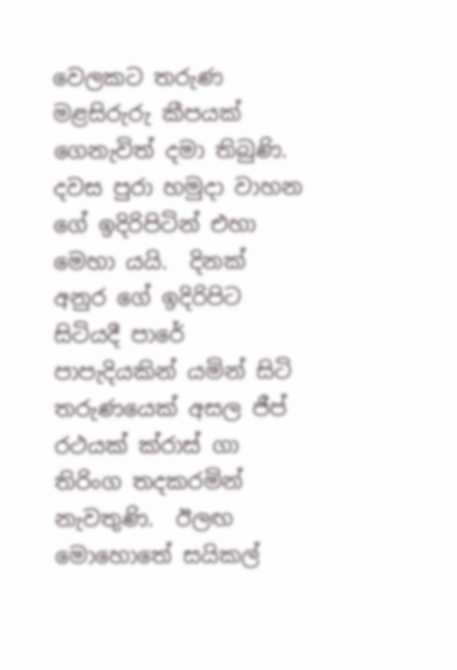වෙලකට තරුණ මළසිරුරු කීපයක් ගෙනැවිත් දමා තිබුණි.  දවස පුරා හමුදා වාහන ගේ ඉදිරිපිටින් එහා මෙහා යයි.  දිනක් අනුර ගේ ඉදිරිපිට සිටියදී පාරේ පාපැදියකින් යමින් සිටි තරුණයෙක් අසල ජීප් රථයක් ක්රාස් ගා තිරිංග තදකරමින් නැවතුණි.  ඊලඟ මොහොතේ සයිකල්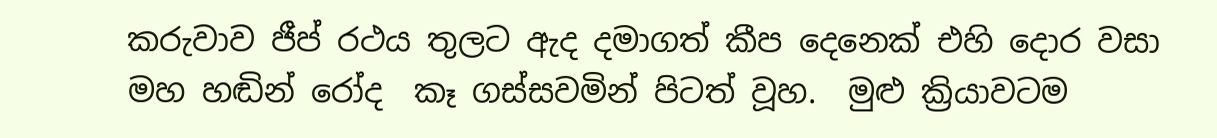කරුවාව ජීප් රථය තුලට ඇද දමාගත් කීප දෙනෙක් එහි දොර වසා මහ හඬින් රෝද  කෑ ගස්සවමින් පිටත් වූහ.  මුළු ක්‍රියාවටම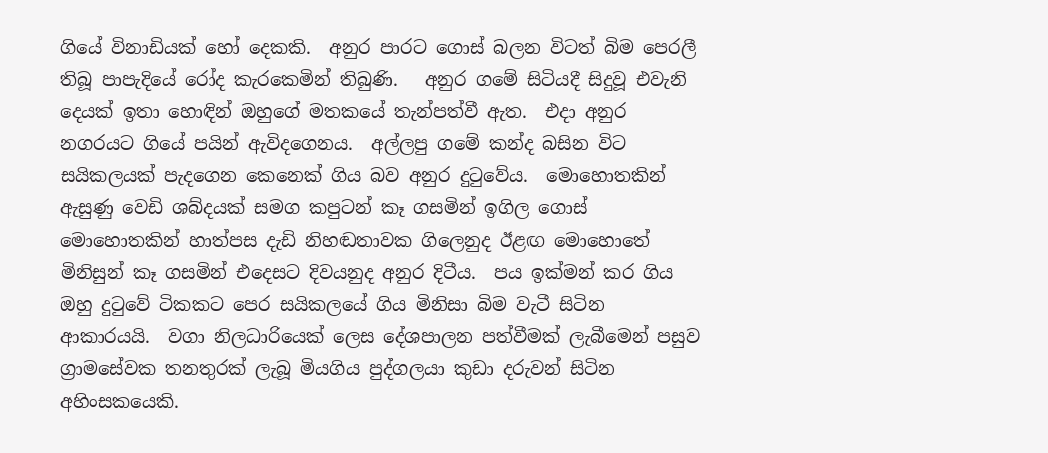ගියේ විනාඩියක් හෝ දෙකකි.  අනුර පාරට ගොස් බලන විටත් බිම පෙරලී තිබූ පාපැදියේ රෝද කැරකෙමින් තිබුණි.   අනුර ගමේ සිටියදී සිදුවූ එවැනි දෙයක් ඉතා හොඳින් ඔහුගේ මතකයේ තැන්පත්වී ඇත.  එදා අනුර නගරයට ගියේ පයින් ඇවිදගෙනය.  අල්ලපු ගමේ කන්ද බසින විට සයිකලයක් පැදගෙන කෙනෙක් ගිය බව අනුර දුටුවේය.  මොහොතකින් ඇසුණු වෙඩි ශබ්දයක් සමග කපුටන් කෑ ගසමින් ඉගිල ගොස් මොහොතකින් හාත්පස දැඩි නිහඬතාවක ගිලෙනුද ඊළඟ මොහොතේ මිනිසුන් කෑ ගසමින් එදෙසට දිවයනුද අනුර දිටීය.  පය ඉක්මන් කර ගිය ඔහු දුටුවේ ටිකකට පෙර සයිකලයේ ගිය මිනිසා බිම වැටී සිටින ආකාරයයි.  වගා නිලධාරියෙක් ලෙස දේශපාලන පත්වීමක් ලැබීමෙන් පසුව ග්‍රාමසේවක තනතුරක් ලැබූ මියගිය පුද්ගලයා කුඩා දරුවන් සිටින අහිංසකයෙකි.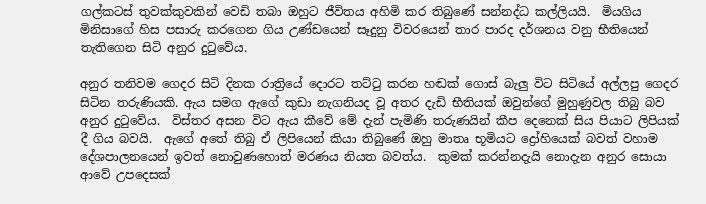ගල්කටස් තුවක්කුවකින් වෙඩි තබා ඔහුට ජීවිතය අහිමි කර තිබුණේ සන්නද්ධ කල්ලියයි.  මියගිය මිනිසාගේ හිස පසාරු කරගෙන ගිය උණ්ඩයෙන් සෑදුනු විවරයෙන් තාර පාරද දර්ශනය වනු භීතියෙන් තැතිගෙන සිටි අනුර දුටුවේය.

අනුර තනිවම ගෙදර සිටි දිනක රාත්‍රියේ දොරට තට්ටු කරන හඬක් ගොස් බැලු විට සිටියේ අල්ලපු ගෙදර සිටින තරුණියකි. ඇය සමග ඇගේ කුඩා නැගනියද වූ අතර දැඩි භීතියක් ඔවුන්ගේ මුහුණුවල තිබු බව අනුර දුටුවේය.  විස්තර අසන විට ඇය කීවේ මේ දැන් පැමිණි තරුණයින් කීප දෙනෙක් සිය පියාට ලිපියක් දී ගිය බවයි.  ඇගේ අතේ තිබු ඒ ලිපියෙන් කියා තිබුණේ ඔහු මාතෘ භූමියට ද්‍රෝහියෙක් බවත් වහාම දේශපාලනයෙන් ඉවත් නොවුණහොත් මරණය නියත බවත්ය.  කුමක් කරන්නදැයි නොදැන අනුර සොයා ආවේ උපදෙසක්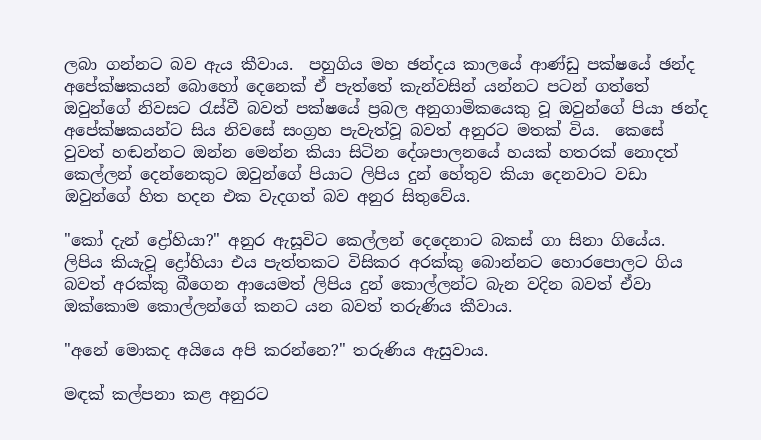ලබා ගන්නට බව ඇය කීවාය.  පහුගිය මහ ඡන්දය කාලයේ ආණ්ඩු පක්ෂයේ ඡන්ද අපේක්ෂකයන් බොහෝ දෙනෙක් ඒ පැත්තේ කැන්වසින් යන්නට පටන් ගත්තේ ඔවුන්ගේ නිවසට රැස්වී බවත් පක්ෂයේ ප්‍රබල අනුගාමිකයෙකු වූ ඔවුන්ගේ පියා ඡන්ද අපේක්ෂකයන්ට සිය නිවසේ සංග්‍රහ පැවැත්වූ බවත් අනුරට මතක් විය.  කෙසේ වුවත් හඬන්නට ඔන්න මෙන්න කියා සිටින දේශපාලනයේ හයක් හතරක් නොදත් කෙල්ලන් දෙන්නෙකුට ඔවුන්ගේ පියාට ලිපිය දුන් හේතුව කියා දෙනවාට වඩා ඔවුන්ගේ හිත හදන එක වැදගත් බව අනුර සිතුවේය.

"කෝ දැන් ද්‍රෝහියා?" අනුර ඇසූවිට කෙල්ලන් දෙදෙනාට බකස් ගා සිනා ගියේය.  ලිපිය කියැවූ ද්‍රෝහියා එය පැත්තකට විසිකර අරක්කු බොන්නට හොරපොලට ගිය බවත් අරක්කු බීගෙන ආයෙමත් ලිපිය දුන් කොල්ලන්ට බැන වදින බවත් ඒවා ඔක්කොම කොල්ලන්ගේ කනට යන බවත් තරුණිය කීවාය.

"අනේ මොකද අයියෙ අපි කරන්නෙ?" තරුණිය ඇසුවාය.

මඳක් කල්පනා කළ අනුරට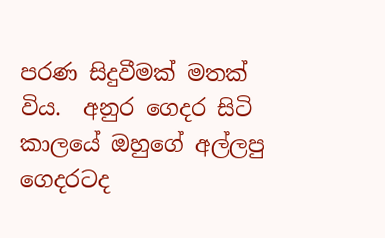පරණ සිදුවීමක් මතක් විය.  අනුර ගෙදර සිටි කාලයේ ඔහුගේ අල්ලපු ගෙදරටද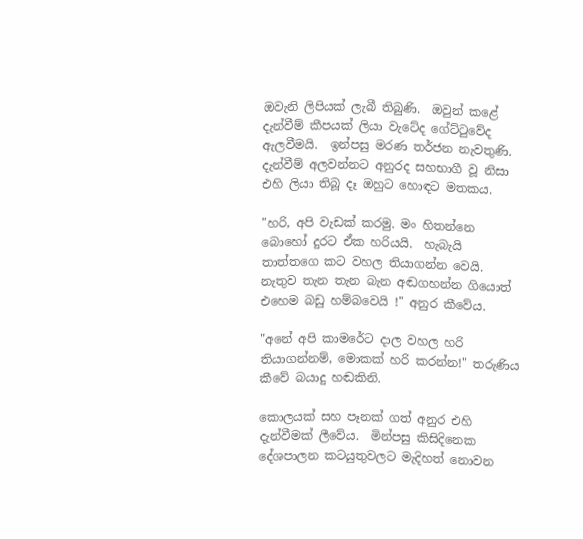ඔවැනි ලිපියක් ලැබී තිබුණි.  ඔවුන් කළේ දැන්වීම් කීපයක් ලියා වැටේද ගේට්ටුවේද ඇලවීමයි.  ඉන්පසු මරණ තර්ජන නැවතුණි.  දැන්වීම් අලවන්නට අනුරද සහභාගී වූ නිසා එහි ලියා තිබූ දෑ ඔහුට හොඳට මතකය.

"හරි, අපි වැඩක් කරමු. මං හිතන්නෙ බොහෝ දුරට ඒක හරියයි.  හැබැයි තාත්තගෙ කට වහල තියාගන්න වෙයි.  නැතුව තැන තැන බැන අඬගහන්න ගියොත් එහෙම බඩු හම්බවෙයි !" අනුර කීවේය.

"අනේ අපි කාමරේට දාල වහල හරි තියාගන්නම්, මොකක් හරි කරන්න!" තරුණිය කීවේ බයාදු හඬකිනි.

කොලයක් සහ පෑනක් ගත් අනුර එහි දැන්වීමක් ලීවේය.  මින්පසු කිසිදිනෙක දේශපාලන කටයුතුවලට මැදිහත් නොවන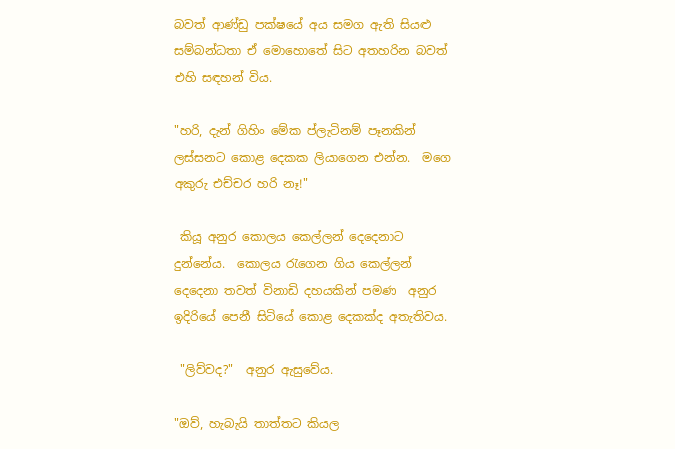බවත් ආණ්ඩු පක්ෂයේ අය සමග ඇති සියළු සම්බන්ධතා ඒ මොහොතේ සිට අතහරින බවත් එහි සඳහන් විය.

"හරි, දැන් ගිහිං මේක ප්ලැටිනම් පෑනකින් ලස්සනට කොළ දෙකක ලියාගෙන එන්න.  මගෙ අකුරු එච්චර හරි නෑ!"

 කියූ අනුර කොලය කෙල්ලන් දෙදෙනාට දුන්නේය.  කොලය රැගෙන ගිය කෙල්ලන් දෙදෙනා තවත් විනාඩි දහයකින් පමණ  අනුර ඉදිරියේ පෙනී සිටියේ කොළ දෙකක්ද අතැතිවය.

 "ලිව්වද?"  අනුර ඇසුවේය.

"ඔව්, හැබැයි තාත්තට කියල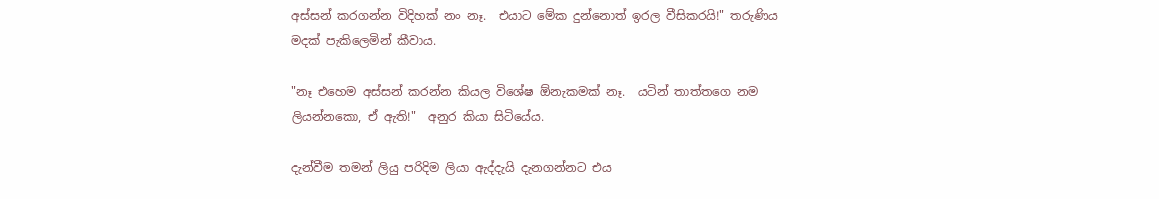අස්සන් කරගන්න විදිහක් නං නෑ.  එයාට මේක දුන්නොත් ඉරල වීසිකරයි!" තරුණිය මදක් පැකිලෙමින් කීවාය.

"නෑ එහෙම අස්සන් කරන්න කියල විශේෂ ඕනැකමක් නෑ.  යටින් තාත්තගෙ නම ලියන්නකො, ඒ ඇති!"  අනුර කියා සිටියේය.

දැන්වීම තමන් ලියු පරිදිම ලියා ඇද්දැයි දැනගන්නට එය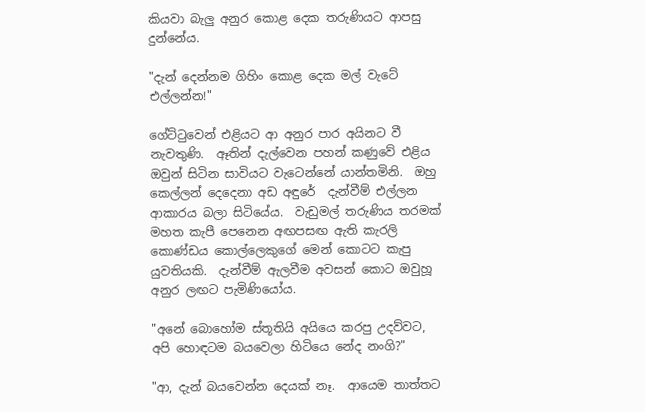කියවා බැලු අනුර කොළ දෙක තරුණියට ආපසු දුන්නේය.

"දැන් දෙන්නම ගිහිං කොළ දෙක මල් වැටේ එල්ලන්න!"

ගේට්ටුවෙන් එළියට ආ අනුර පාර අයිනට වී නැවතුණි.  ඈතින් දැල්වෙන පහන් කණුවේ එළිය ඔවුන් සිටින සාවියට වැටෙන්නේ යාන්තමිනි.  ඔහු කෙල්ලන් දෙදෙනා අඩ අඳුරේ  දැන්වීම් එල්ලන ආකාරය බලා සිටියේය.  වැඩුමල් තරුණිය තරමක් මහත කැපී පෙනෙන අඟපසඟ ඇති කැරලි කොණ්ඩය කොල්ලෙකුගේ මෙන් කොටට කැපු යුවතියකි.  දැන්වීම් ඇලවීම අවසන් කොට ඔවුහූ අනුර ලඟට පැමිණියෝය.

"අනේ බොහෝම ස්තූතියි අයියෙ කරපු උදව්වට, අපි හොඳටම බයවෙලා හිටියෙ නේද නංගි?"

"ආ, දැන් බයවෙන්න දෙයක් නෑ.  ආයෙම තාත්තට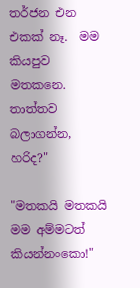තර්ජන එන එකක් නෑ.  මම කියපුව මතකනෙ.  තාත්තව බලාගන්න, හරිද?"

"මතකයි මතකයි මම අම්මටත් කියන්නංකො!"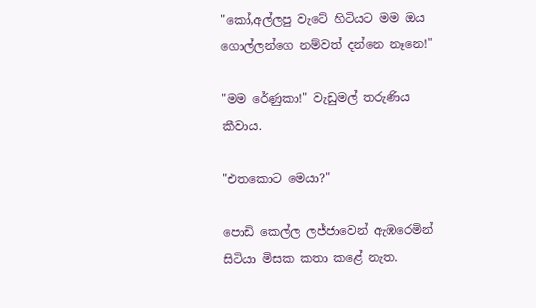"කෝ,අල්ලපු වැටේ හිටියට මම ඔය ගොල්ලන්ගෙ නම්වත් දන්නෙ නෑනෙ!"

"මම රේණුකා!" වැඩුමල් තරුණිය කීවාය.

"එතකොට මෙයා?"

පොඩි කෙල්ල ලජ්ජාවෙන් ඇඹරෙමින් සිටියා මිසක කතා කළේ නැත.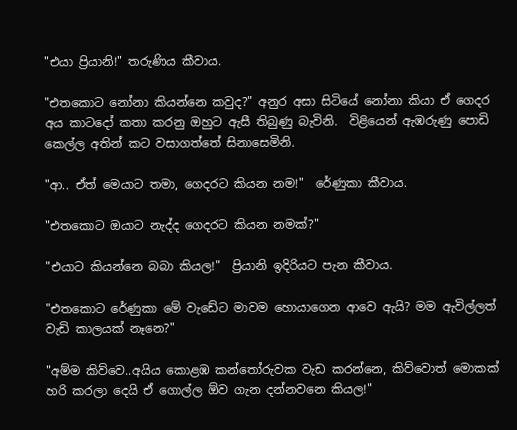"එයා ප්‍රියානි!" තරුණිය කීවාය.

"එතකොට නෝනා කියන්නෙ කවුද?" අනුර අසා සිටියේ නෝනා කියා ඒ ගෙදර අය කාටදෝ කතා කරනු ඔහුට ඇසී තිබුණු බැවිනි.  විළියෙන් ඇඹරුණු පොඩි කෙල්ල අතින් කට වසාගත්තේ සිනාසෙමිනි.

"ආ.. ඒත් මෙයාට තමා, ගෙදරට කියන නම!"  රේණුකා කීවාය.

"එතකොට ඔයාට නැද්ද ගෙදරට කියන නමක්?"

"එයාට කියන්නෙ බබා කියල!"  ප්‍රියානි ඉදිරියට පැන කීවාය.

"එතකොට රේණුකා මේ වැඩේට මාවම හොයාගෙන ආවෙ ඇයි? මම ඇවිල්ලත් වැඩි කාලයක් නෑනෙ?"

"අම්ම කිව්වෙ..අයිය කොළඹ කන්තෝරුවක වැඩ කරන්නෙ, කිව්වොත් මොකක් හරි කරලා දෙයි ඒ ගොල්ල ඕව ගැන දන්නවනෙ කියල!"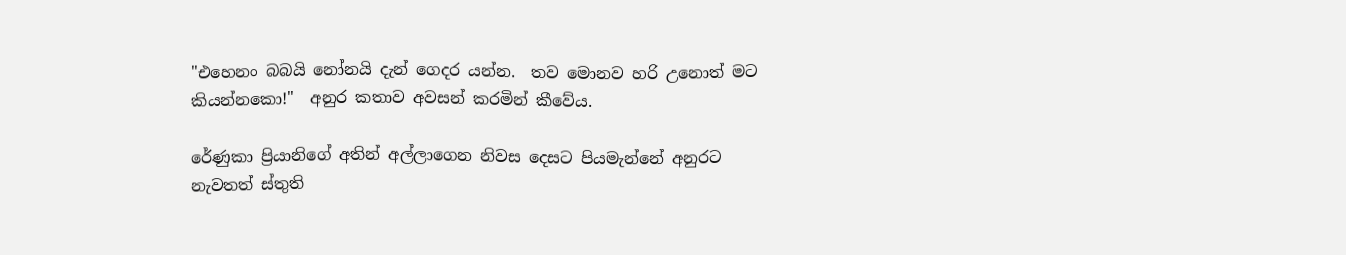"එහෙනං බබයි නෝනයි දැන් ගෙදර යන්න.  තව මොනව හරි උනොත් මට කියන්නකො!"  අනුර කතාව අවසන් කරමින් කීවේය.

රේණුකා ප්‍රියානිගේ අතින් අල්ලාගෙන නිවස දෙසට පියමැන්නේ අනුරට නැවතත් ස්තුති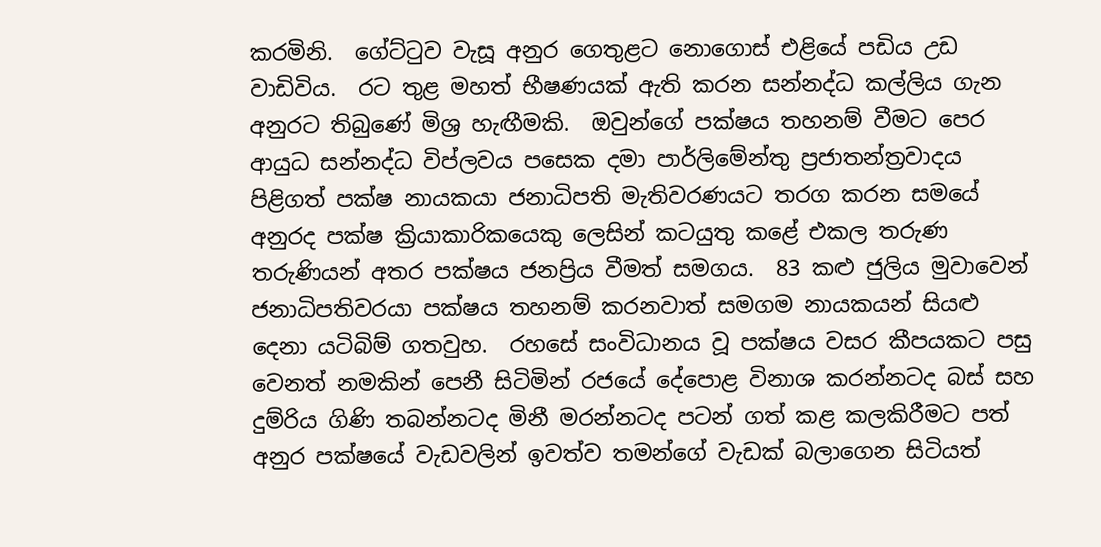කරමිනි.  ගේට්ටුව වැසූ අනුර ගෙතුළට නොගොස් එළියේ පඩිය උඩ වාඩිවිය.  රට තුළ මහත් භීෂණයක් ඇති කරන සන්නද්ධ කල්ලිය ගැන අනුරට තිබුණේ මිශ්‍ර හැඟීමකි.  ඔවුන්ගේ පක්ෂය තහනම් වීමට පෙර ආයුධ සන්නද්ධ විප්ලවය පසෙක දමා පාර්ලිමේන්තු ප්‍රජාතන්ත්‍රවාදය පිළිගත් පක්ෂ නායකයා ජනාධිපති මැතිවරණයට තරග කරන සමයේ අනුරද පක්ෂ ක්‍රියාකාරිකයෙකු ලෙසින් කටයුතු කළේ එකල තරුණ තරුණියන් අතර පක්ෂය ජනප්‍රිය වීමත් සමගය.  83 කළු ජුලිය මුවාවෙන් ජනාධිපතිවරයා පක්ෂය තහනම් කරනවාත් සමගම නායකයන් සියළු දෙනා යටිබිම් ගතවුහ.  රහසේ සංවිධානය වූ පක්ෂය වසර කීපයකට පසු වෙනත් නමකින් පෙනී සිටිමින් රජයේ දේපොළ විනාශ කරන්නටද බස් සහ දුම්රිය ගිණි තබන්නටද මිනී මරන්නටද පටන් ගත් කළ කලකිරීමට පත් අනුර පක්ෂයේ වැඩවලින් ඉවත්ව තමන්ගේ වැඩක් බලාගෙන සිටියත්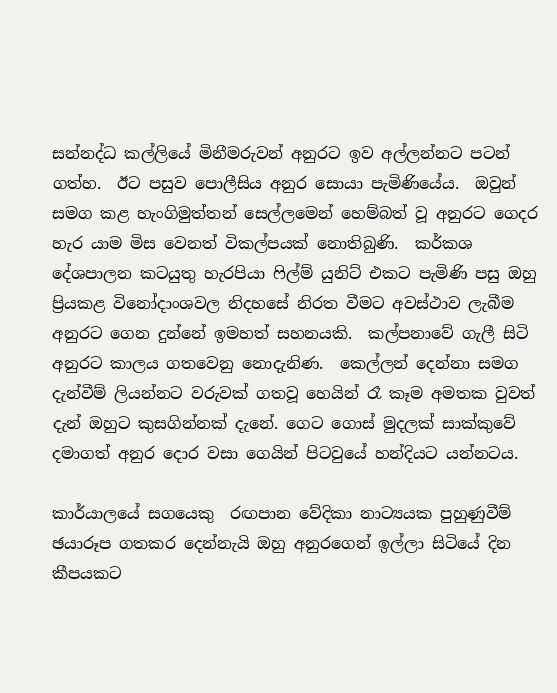සන්නද්ධ කල්ලියේ මිනීමරුවන් අනුරට ඉව අල්ලන්නට පටන් ගත්හ.  ඊට පසුව පොලීසිය අනුර සොයා පැමිණියේය.  ඔවුන් සමග කළ හැංගිමුත්තන් සෙල්ලමෙන් හෙම්බත් වූ අනුරට ගෙදර හැර යාම මිස වෙනත් විකල්පයක් නොතිබුණි.  කර්කශ දේශපාලන කටයුතු හැරපියා ෆිල්ම් යුනිට් එකට පැමිණි පසු ඔහු ප්‍රියකළ විනෝදාංශවල නිදහසේ නිරත වීමට අවස්ථාව ලැබීම අනුරට ගෙන දුන්නේ ඉමහත් සහනයකි.  කල්පනාවේ ගැලී සිටි අනුරට කාලය ගතවෙනු නොදැනිණ.  කෙල්ලන් දෙන්නා සමග දැන්වීම් ලියන්නට වරුවක් ගතවූ හෙයින් රෑ කෑම අමතක වුවත් දැන් ඔහුට කුසගින්නක් දැනේ. ගෙට ගොස් මුදලක් සාක්කුවේ දමාගත් අනුර දොර වසා ගෙයින් පිටවුයේ හන්දියට යන්නටය.

කාර්යාලයේ සගයෙකු  රඟපාන වේදිකා නාට්‍යයක පුහුණුවීම් ඡයාරූප ගතකර දෙන්නැයි ඔහු අනුරගෙන් ඉල්ලා සිටියේ දින කීපයකට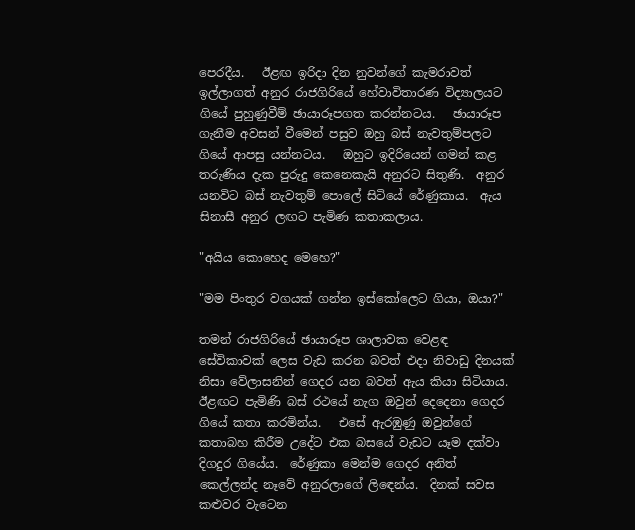පෙරදීය.   ඊළඟ ඉරිදා දින නුවන්ගේ කැමරාවත් ඉල්ලාගත් අනුර රාජගිරියේ හේවාවිතාරණ විද්‍යාලයට ගියේ පුහුණුවීම් ඡායාරූපගත කරන්නටය.   ඡායාරූප ගැනීම අවසන් වීමෙන් පසුව ඔහු බස් නැවතුම්පලට ගියේ ආපසු යන්නටය.   ඔහුට ඉදිරියෙන් ගමන් කළ තරුණිය දැක පුරුදු කෙනෙකැයි අනුරට සිතුණි.  අනුර යනවිට බස් නැවතුම් පොලේ සිටියේ රේණුකාය.  ඇය සිනාසී අනුර ලඟට පැමිණ කතාකලාය.

"අයිය කොහෙද මෙහෙ?"

"මම පිංතුර වගයක් ගන්න ඉස්කෝලෙට ගියා, ඔයා?"

තමන් රාජගිරියේ ඡායාරූප ශාලාවක වෙළඳ සේවිකාවක් ලෙස වැඩ කරන බවත් එදා නිවාඩු දිනයක් නිසා වේලාසනින් ගෙදර යන බවත් ඇය කියා සිටියාය.  ඊළඟට පැමිණි බස් රථයේ නැග ඔවුන් දෙදෙනා ගෙදර ගියේ කතා කරමින්ය.   එසේ ඇරඹුණු ඔවුන්ගේ කතාබහ කිරීම උදේට එක බසයේ වැඩට යෑම දක්වා දිගදුර ගියේය.  රේණුකා මෙන්ම ගෙදර අනිත් කෙල්ලන්ද නෑවේ අනුරලාගේ ලිඳෙන්ය.  දිනක් සවස කළුවර වැටෙන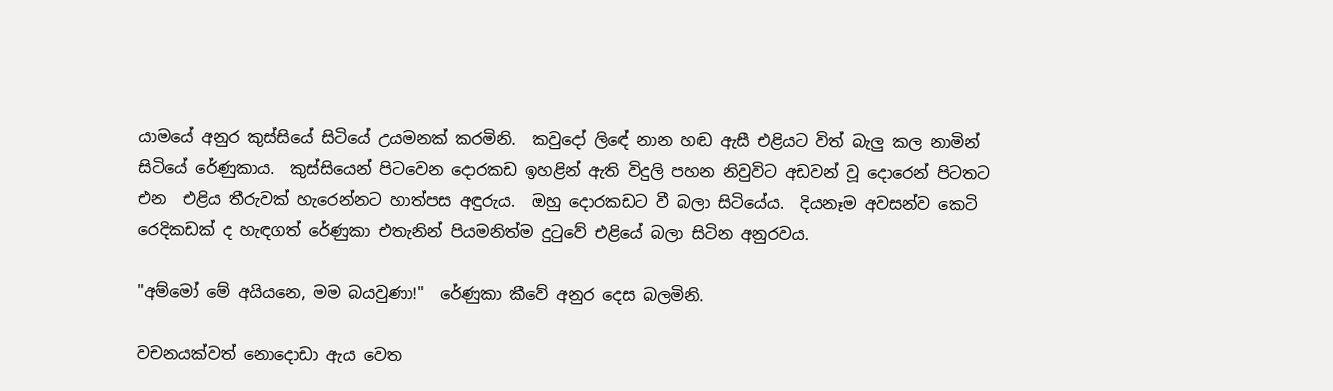යාමයේ අනුර කුස්සියේ සිටියේ උයමනක් කරමිනි.  කවුදෝ ලිඳේ නාන හඬ ඇසී එළියට විත් බැලු කල නාමින් සිටියේ රේණුකාය.  කුස්සියෙන් පිටවෙන දොරකඩ ඉහළින් ඇති විදුලි පහන නිවුවිට අඩවන් වූ දොරෙන් පිටතට එන  එළිය තීරුවක් හැරෙන්නට හාත්පස අඳුරුය.  ඔහු දොරකඩට වී බලා සිටියේය.  දියනෑම අවසන්ව කෙටි රෙදිකඩක් ද හැඳගත් රේණුකා එතැනින් පියමනිත්ම දුටුවේ එළියේ බලා සිටින අනුරවය.

"අම්මෝ මේ අයියනෙ, මම බයවුණා!"  රේණුකා කීවේ අනුර දෙස බලමිනි.

වචනයක්වත් නොදොඩා ඇය වෙත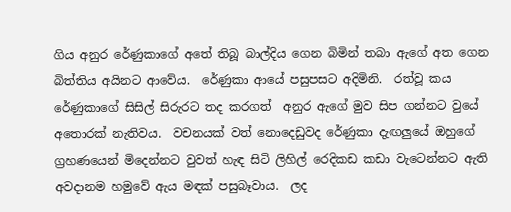ගිය අනුර රේණුකාගේ අතේ තිබූ බාල්දිය ගෙන බිමින් තබා ඇගේ අත ගෙන බිත්තිය අයිනට ආවේය.  රේණුකා ආයේ පසුපසට අදිමිනි.  රත්වූ කය රේණුකාගේ සිසිල් සිරුරට තද කරගත්  අනුර ඇගේ මුව සිප ගන්නට වුයේ අතොරක් නැතිවය.  වචනයක් වත් නොදෙඩුවද රේණුකා දැඟලුයේ ඔහුගේ ග්‍රහණයෙන් මිදෙන්නට වුවත් හැඳ සිටි ලිහිල් රෙදිකඩ කඩා වැටෙන්නට ඇති අවදානම හමුවේ ඇය මඳක් පසුබෑවාය.  ලද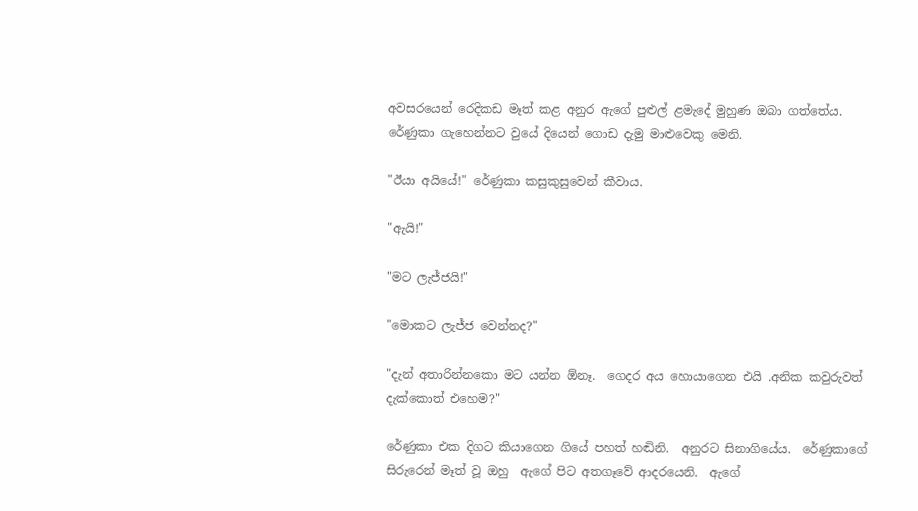අවසරයෙන් රෙදිකඩ මෑත් කළ අනුර ඇගේ පුළුල් ළමැදේ මුහුණ ඔබා ගත්තේය.  රේණුකා ගැහෙන්නට වුයේ දියෙන් ගොඩ දැමු මාළුවෙකු මෙනි.

"ඊයා අයියේ!" රේණුකා කසුකුසුවෙන් කීවාය.

"ඇයි!"

"මට ලැජ්ජයි!"

"මොකට ලැජ්ජ වෙන්නද?"

"දැන් අතාරින්නකො මට යන්න ඕනෑ.  ගෙදර අය හොයාගෙන එයි .අනික කවුරුවත් දැක්කොත් එහෙම?"

රේණුකා එක දිගට කියාගෙන ගියේ පහත් හඬිනි.  අනුරට සිනාගියේය.  රේණුකාගේ සිරුරෙන් මෑත් වූ ඔහු  ඇගේ පිට අතගෑවේ ආදරයෙනි.  ඇගේ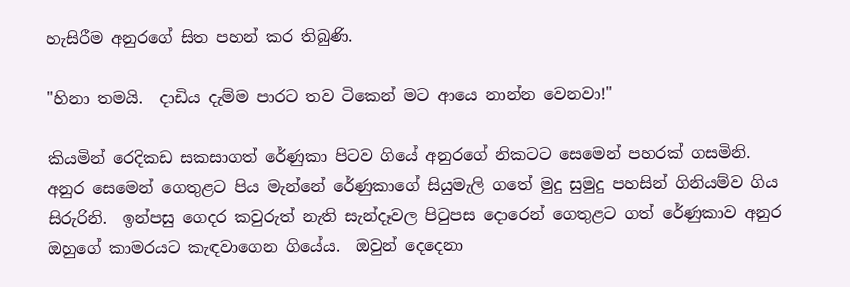හැසිරීම අනුරගේ සිත පහන් කර තිබුණි.

"හිනා තමයි.  දාඩිය දැම්ම පාරට තව ටිකෙන් මට ආයෙ නාන්න වෙනවා!"

කියමින් රෙදිකඩ සකසාගත් රේණුකා පිටව ගියේ අනුරගේ නිකටට සෙමෙන් පහරක් ගසමිනි.   අනුර සෙමෙන් ගෙතුළට පිය මැන්නේ රේණුකාගේ සියුමැලි ගතේ මුදු සුමුදු පහසින් ගිනියම්ව ගිය සිරුරිනි.  ඉන්පසු ගෙදර කවුරුත් නැති සැන්දෑවල පිටුපස දොරෙන් ගෙතුළට ගත් රේණුකාව අනුර ඔහුගේ කාමරයට කැඳවාගෙන ගියේය.  ඔවුන් දෙදෙනා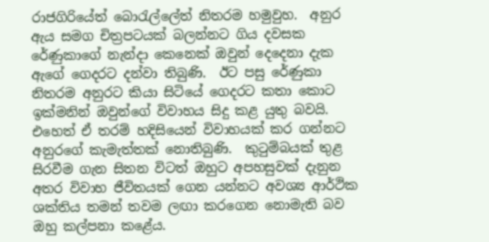රාජගිරියේත් බොරැල්ලේත් නිතරම හමුවුහ.  අනුර ඇය සමග චිත්‍රපටයක් බලන්නට ගිය දවසක රේණුකාගේ නැන්දා කෙනෙක් ඔවුන් දෙදෙනා දැක ඇගේ ගෙදරට දන්වා තිබුණි.  ඊට පසු රේණුකා නිතරම අනුරට කියා සිටියේ ගෙදරට කතා කොට ඉක්මනින් ඔවුන්ගේ විවාහය සිදු කළ යුතු බවයි.  එහෙත් ඒ තරම් හදිසියෙන් විවාහයක් කර ගන්නට අනුරගේ කැමැත්තක් නොතිබුණි.  කුටුම්බයක් තුළ සිරවීම ගැන සිතන විටත් ඔහුට අපහසුවක් දැනුන අතර විවාහ ජීවිතයක් ගෙන යන්නට අවශ්‍ය ආර්ථික ශක්තිය තමන් තවම ලඟා කරගෙන නොමැති බව ඔහු කල්පනා කළේය.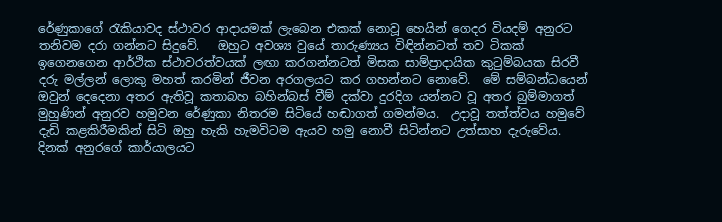රේණුකාගේ රැකියාවද ස්ථාවර ආදායමක් ලැබෙන එකක් නොවූ හෙයින් ගෙදර වියදම් අනුරට තනිවම දරා ගන්නට සිදුවේ.   ඔහුට අවශ්‍ය වුයේ තාරුණ්‍යය විඳින්නටත් තව ටිකක් ඉගෙනගෙන ආර්ථික ස්ථාවරත්වයක් ලඟා කරගන්නටත් මිසක සාම්ප්‍රාදායික කුටුම්බයක සිරවී දරු මල්ලන් ලොකු මහත් කරමින් ජීවන අරගලයට කර ගහන්නට නොවේ.  මේ සම්බන්ධයෙන් ඔවුන් දෙදෙනා අතර ඇතිවූ කතාබහ බහින්බස් වීම් දක්වා දුරදිග යන්නට වූ අතර බුම්මාගත් මුහුණින් අනුරව හමුවන රේණුකා නිතරම සිටියේ හඬාගත් ගමන්මය.  උදාවූ තත්ත්වය හමුවේ දැඩි කළකිරීමකින් සිටි ඔහු හැකි හැමවිටම ඇයව හමු නොවී සිටින්නට උත්සාහ දැරුවේය.  දිනක් අනුරගේ කාර්යාලයට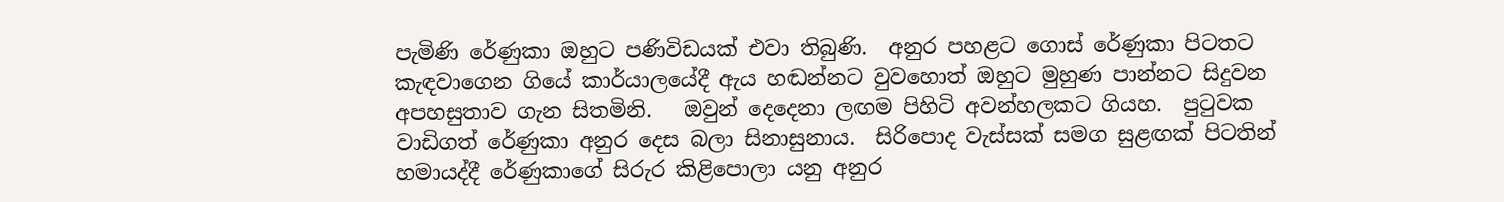පැමිණි රේණුකා ඔහුට පණිවිඩයක් එවා තිබුණි.  අනුර පහළට ගොස් රේණුකා පිටතට කැඳවාගෙන ගියේ කාර්යාලයේදී ඇය හඬන්නට වුවහොත් ඔහුට මුහුණ පාන්නට සිදුවන අපහසුතාව ගැන සිතමිනි.   ඔවුන් දෙදෙනා ලඟම පිහිටි අවන්හලකට ගියහ.  පුටුවක වාඩිගත් රේණුකා අනුර දෙස බලා සිනාසුනාය.  සිරිපොද වැස්සක් සමග සුළඟක් පිටතින් හමායද්දී රේණුකාගේ සිරුර කිළිපොලා යනු අනුර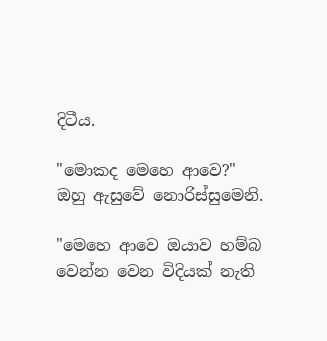දිටීය.

"මොකද මෙහෙ ආවෙ?" ඔහු ඇසුවේ නොරිස්සුමෙනි.

"මෙහෙ ආවෙ ඔයාව හම්බ වෙන්න වෙන විදියක් නැති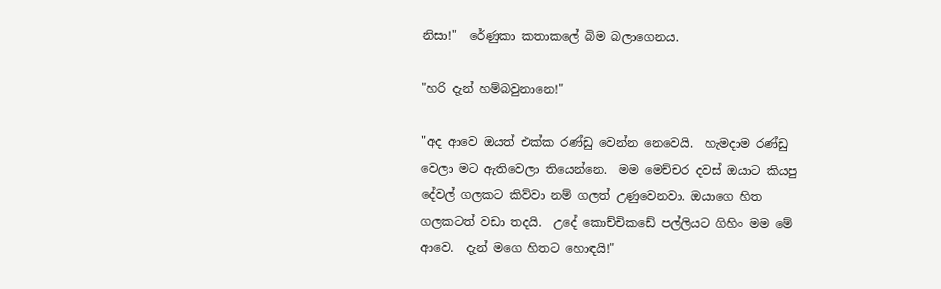නිසා!"  රේණුකා කතාකලේ බිම බලාගෙනය.

"හරි දැන් හම්බවුනානෙ!"

"අද ආවෙ ඔයත් එක්ක රණ්ඩු වෙන්න නෙවෙයි.  හැමදාම රණ්ඩු වෙලා මට ඇතිවෙලා තියෙන්නෙ.  මම මෙච්චර දවස් ඔයාට කියපු දේවල් ගලකට කිව්වා නම් ගලත් උණුවෙනවා. ඔයාගෙ හිත ගලකටත් වඩා තදයි.  උදේ කොච්චිකඩේ පල්ලියට ගිහිං මම මේ ආවෙ.  දැන් මගෙ හිතට හොඳයි!"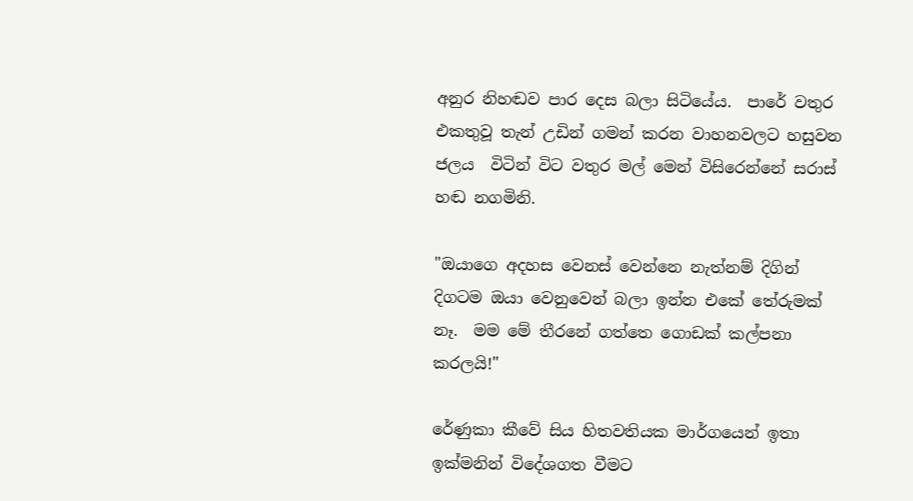අනුර නිහඬව පාර දෙස බලා සිටියේය.  පාරේ වතුර එකතුවූ තැන් උඩින් ගමන් කරන වාහනවලට හසුවන ජලය  විටින් විට වතුර මල් මෙන් විසිරෙන්නේ සරාස් හඬ නගමිනි.

"ඔයාගෙ අදහස වෙනස් වෙන්නෙ නැත්නම් දිගින් දිගටම ඔයා වෙනුවෙන් බලා ඉන්න එකේ තේරුමක් නෑ.  මම මේ තීරනේ ගත්තෙ ගොඩක් කල්පනා කරලයි!"

රේණුකා කීවේ සිය හිතවතියක මාර්ගයෙන් ඉතා ඉක්මනින් විදේශගත වීමට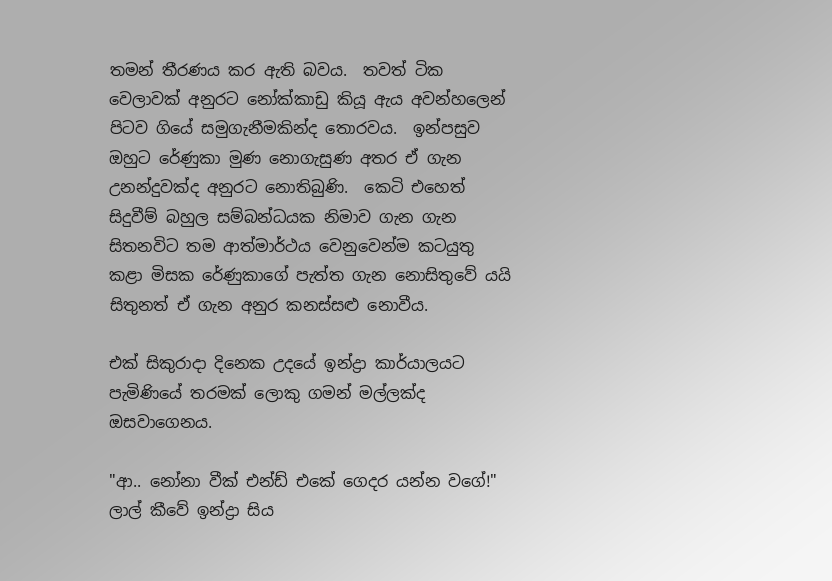තමන් තීරණය කර ඇති බවය.  තවත් ටික වෙලාවක් අනුරට නෝක්කාඩු කියූ ඇය අවන්හලෙන් පිටව ගියේ සමුගැනීමකින්ද තොරවය.  ඉන්පසුව ඔහුට රේණුකා මුණ නොගැසුණ අතර ඒ ගැන උනන්දුවක්ද අනුරට නොතිබුණි.  කෙටි එහෙත් සිදුවීම් බහුල සම්බන්ධයක නිමාව ගැන ගැන සිතනවිට තම ආත්මාර්ථය වෙනුවෙන්ම කටයුතු කළා මිසක රේණුකාගේ පැත්ත ගැන නොසිතුවේ යයි සිතුනත් ඒ ගැන අනුර කනස්සළු නොවීය.

එක් සිකුරාදා දිනෙක උදයේ ඉන්ද්‍රා කාර්යාලයට පැමිණියේ තරමක් ලොකු ගමන් මල්ලක්ද ඔසවාගෙනය.

"ආ.. නෝනා වීක් එන්ඩ් එකේ ගෙදර යන්න වගේ!"  ලාල් කීවේ ඉන්ද්‍රා සිය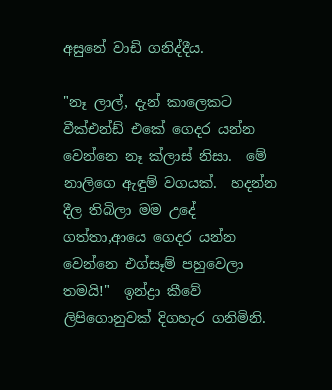අසුනේ වාඩි ගනිද්දීය.

"නෑ ලාල්, දැන් කාලෙකට වීක්එන්ඩ් එකේ ගෙදර යන්න වෙන්නෙ නෑ ක්ලාස් නිසා.  මේ නාලිගෙ ඇඳුම් වගයක්.  හදන්න දීල තිබිලා මම උදේ ගත්තා,ආයෙ ගෙදර යන්න වෙන්නෙ එග්සෑම් පහුවෙලා තමයි!"  ඉන්ද්‍රා කීවේ ලිපිගොනුවක් දිගහැර ගනිමිනි.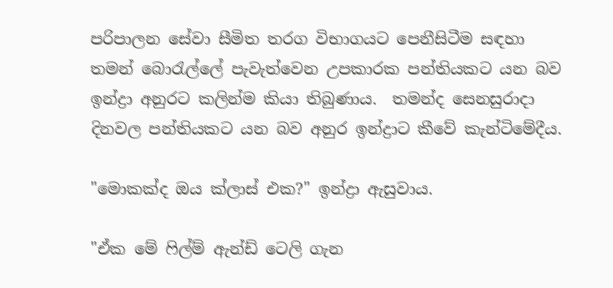පරිපාලන සේවා සීමිත තරග විභාගයට පෙනීසිටීම සඳහා තමන් බොරැල්ලේ පැවැත්වෙන උපකාරක පන්තියකට යන බව ඉන්ද්‍රා අනුරට කලින්ම කියා තිබුණාය.  තමන්ද සෙනසුරාදා දිනවල පන්තියකට යන බව අනුර ඉන්ද්‍රාට කීවේ කැන්ටිමේදීය.

"මොකක්ද ඔය ක්ලාස් එක?" ඉන්ද්‍රා ඇසුවාය.

"ඒක මේ ෆිල්ම් ඇන්ඩ් ටෙලි ගැන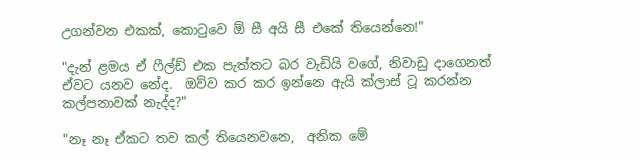උගන්වන එකක්, කොටුවෙ ඕ සී අයි සී එකේ තියෙන්නෙ!"

"දැන් ළමය ඒ ෆීල්ඩ් එක පැත්තට බර වැඩියි වගේ, නිවාඩු දාගෙනත් ඒවට යනව නේද.  ඔව්ව කර කර ඉන්නෙ ඇයි ක්ලාස් ටූ කරන්න කල්පනාවක් නැද්ද?"

"නෑ නෑ ඒකට තව කල් තියෙනවනෙ,  අනික මේ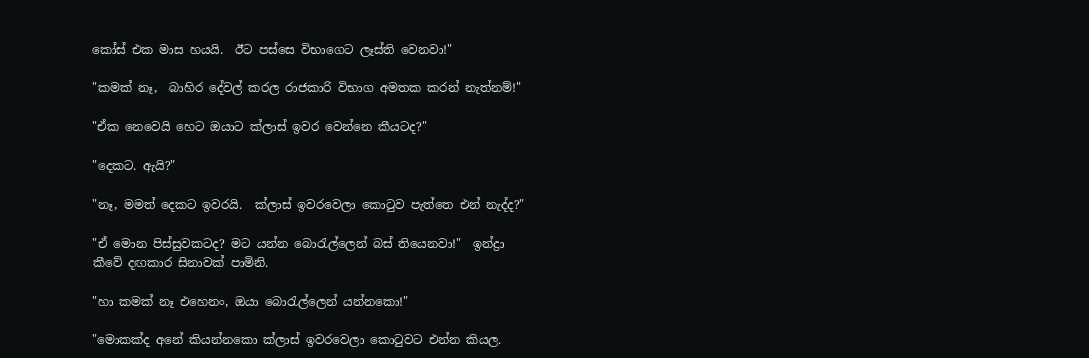කෝස් එක මාස හයයි.  ඊට පස්සෙ විභාගෙට ලෑස්ති වෙනවා!"

"කමක් නෑ,  බාහිර දේවල් කරල රාජකාරි විභාග අමතක කරන් නැත්නම්!"

"ඒක නෙවෙයි හෙට ඔයාට ක්ලාස් ඉවර වෙන්නෙ කීයටද?"

"දෙකට. ඇයි?"

"නෑ, මමත් දෙකට ඉවරයි.  ක්ලාස් ඉවරවෙලා කොටුව පැත්තෙ එන් නැද්ද?"

"ඒ මොන පිස්සුවකටද? මට යන්න බොරැල්ලෙන් බස් තියෙනවා!"  ඉන්ද්‍රා කීවේ දඟකාර සිනාවක් පාමිනි.

"හා කමක් නෑ එහෙනං, ඔයා බොරැල්ලෙන් යන්නකො!"

"මොකක්ද අනේ කියන්නකො ක්ලාස් ඉවරවෙලා කොටුවට එන්න කියල.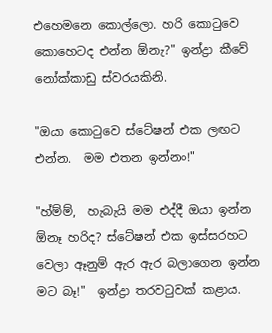එහෙමනෙ කොල්ලො. හරි කොටුවෙ කොහෙටද එන්න ඕනැ?" ඉන්ද්‍රා කීවේ නෝක්කාඩු ස්වරයකිනි.

"ඔයා කොටුවෙ ස්ටේෂන් එක ලඟට එන්න.  මම එතන ඉන්නං!"

"හ්ම්ම්,  හැබැයි මම එද්දී ඔයා ඉන්න ඕනෑ හරිද? ස්ටේෂන් එක ඉස්සරහට වෙලා ඈනුම් ඇර ඇර බලාගෙන ඉන්න මට බෑ!"  ඉන්ද්‍රා තරවටුවක් කළාය.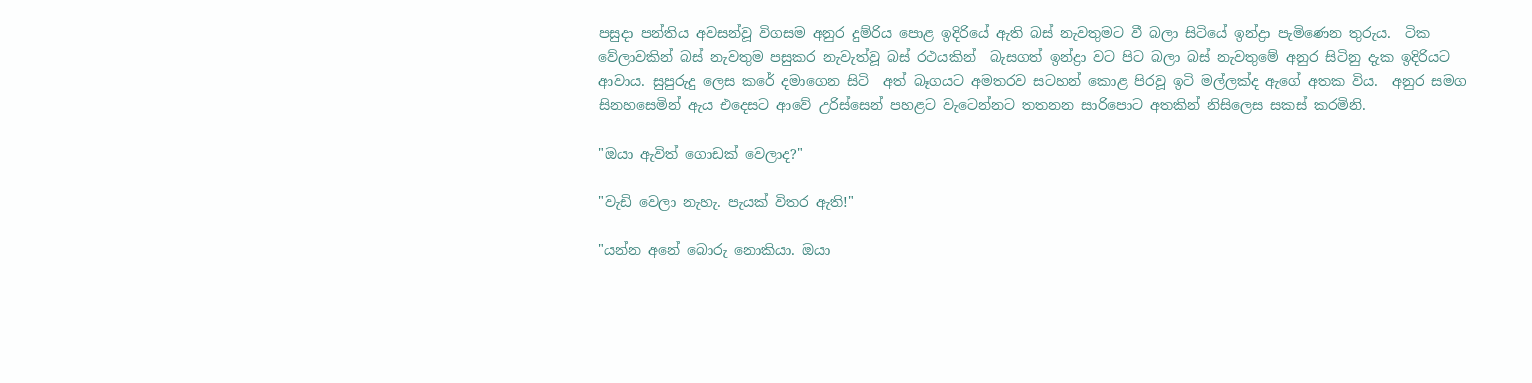පසුදා පන්තිය අවසන්වූ විගසම අනුර දුම්රිය පොළ ඉදිරියේ ඇති බස් නැවතුමට වී බලා සිටියේ ඉන්ද්‍රා පැමිණෙන තුරුය.  ටික වේලාවකින් බස් නැවතුම පසුකර නැවැත්වූ බස් රථයකින්  බැසගත් ඉන්ද්‍රා වට පිට බලා බස් නැවතුමේ අනුර සිටිනු දැක ඉදිරියට ආවාය. සුපුරුදු ලෙස කරේ දමාගෙන සිටි  අත් බෑගයට අමතරව සටහන් කොළ පිරවූ ඉටි මල්ලක්ද ඇගේ අතක විය.  අනුර සමග සිනහසෙමින් ඇය එදෙසට ආවේ උරිස්සෙන් පහළට වැටෙන්නට තතනන සාරිපොට අතකින් නිසිලෙස සකස් කරමිනි.

"ඔයා ඇවිත් ගොඩක් වෙලාද?"

"වැඩි වෙලා නැහැ. පැයක් විතර ඇති!"

"යන්න අනේ බොරු නොකියා. ඔයා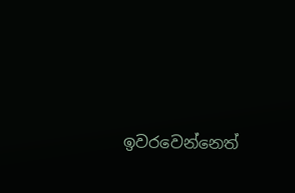ඉවරවෙන්නෙත්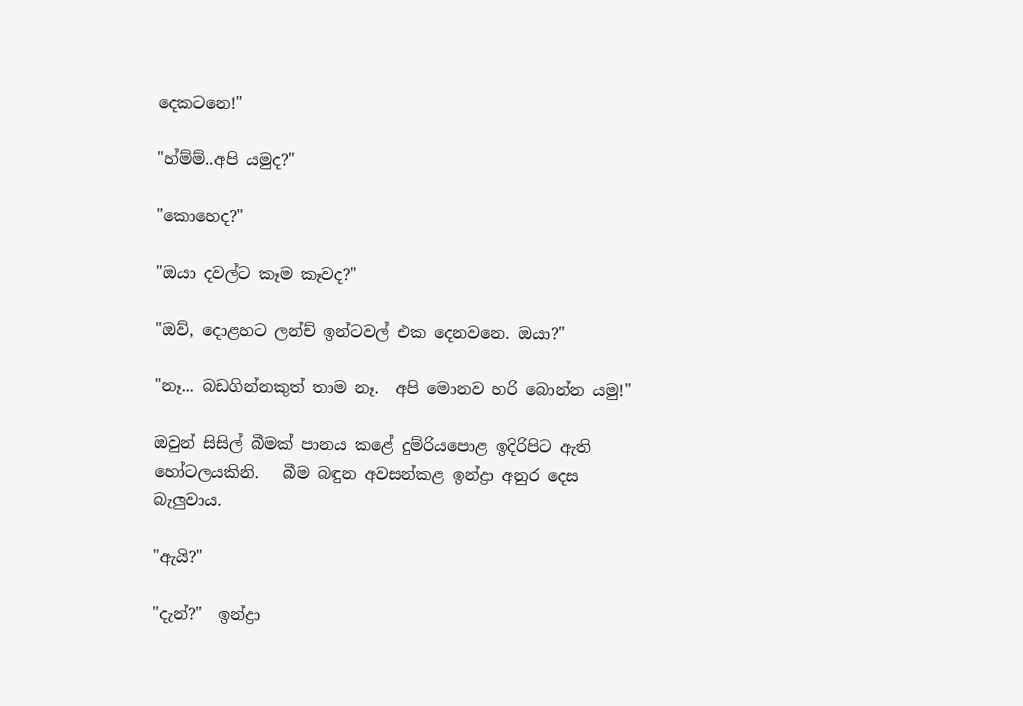දෙකටනෙ!"

"හ්ම්ම්..අපි යමුද?"

"කොහෙද?"

"ඔයා දවල්ට කෑම කෑවද?"

"ඔව්, දොළහට ලන්ච් ඉන්ටවල් එක දෙනවනෙ. ඔයා?"

"නෑ... බඩගින්නකුත් තාම නෑ.  අපි මොනව හරි බොන්න යමු!"

ඔවුන් සිසිල් බීමක් පානය කළේ දුම්රියපොළ ඉදිරිපිට ඇති හෝටලයකිනි.   බීම බඳුන අවසන්කළ ඉන්ද්‍රා අනුර දෙස බැලුවාය.

"ඇයි?"

"දැන්?"  ඉන්ද්‍රා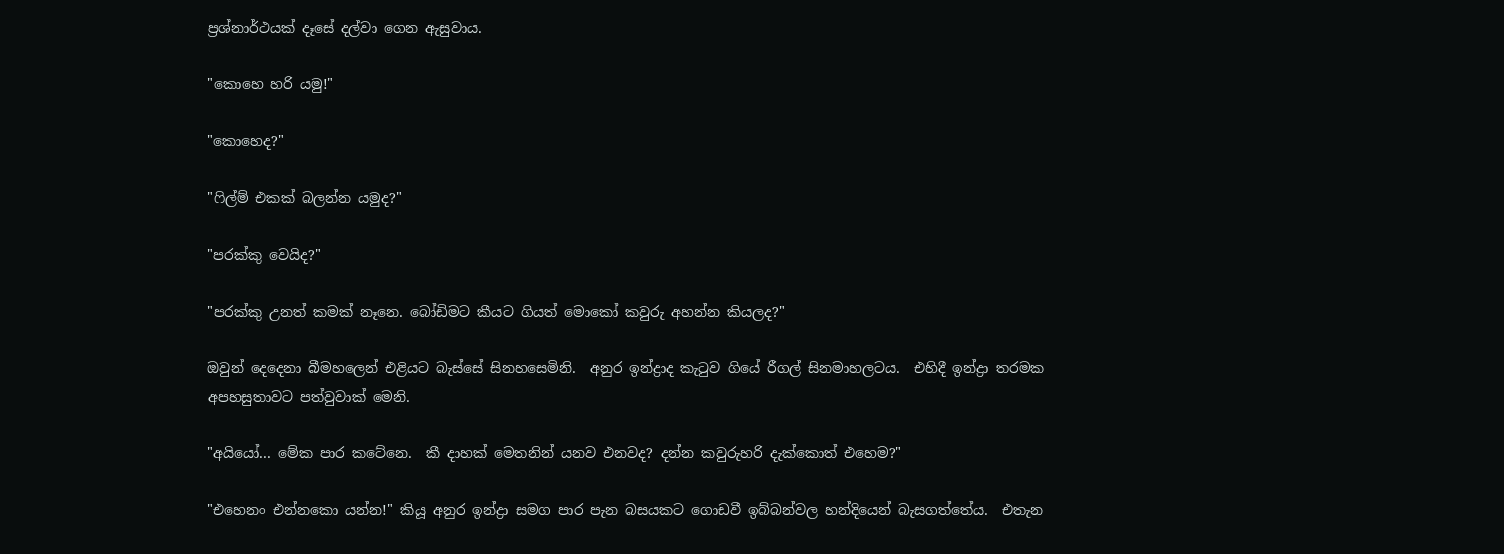ප්‍රශ්නාර්ථයක් දෑසේ දල්වා ගෙන ඇසුවාය.

"කොහෙ හරි යමු!"

"කොහෙද?"

"ෆිල්ම් එකක් බලන්න යමුද?"

"පරක්කු වෙයිද?"

"පරක්කු උනත් කමක් නෑනෙ. බෝඩිමට කීයට ගියත් මොකෝ කවුරු අහන්න කියලද?"

ඔවුන් දෙදෙනා බීමහලෙන් එළියට බැස්සේ සිනහසෙමිනි.  අනුර ඉන්ද්‍රාද කැටුව ගියේ රීගල් සිනමාහලටය.  එහිදී ඉන්ද්‍රා තරමක අපහසුතාවට පත්වුවාක් මෙනි.

"අයියෝ... මේක පාර කටේනෙ.  කී දාහක් මෙතනින් යනව එනවද? දන්න කවුරුහරි දැක්කොත් එහෙම?"

"එහෙනං එන්නකො යන්න!" කියූ අනුර ඉන්ද්‍රා සමග පාර පැන බසයකට ගොඩවී ඉබ්බන්වල හන්දියෙන් බැසගත්තේය.  එතැන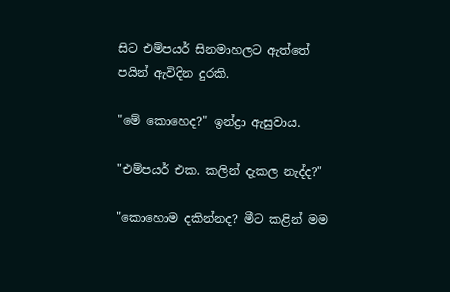සිට එම්පයර් සිනමාහලට ඇත්තේ පයින් ඇවිදින දුරකි.

"මේ කොහෙද?" ඉන්ද්‍රා ඇසුවාය.

"එම්පයර් එක. කලින් දැකල නැද්ද?"

"කොහොම දකින්නද? මීට කළින් මම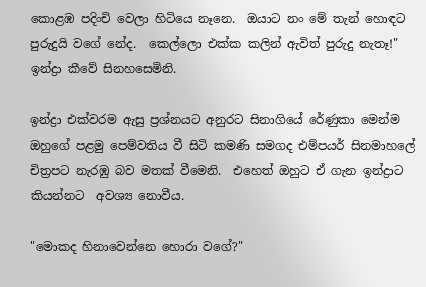කොළඹ පදිංචි වෙලා හිටියෙ නෑනෙ.  ඔයාට නං මේ තැන් හොඳට පුරුදුයි වගේ නේද.  කෙල්ලො එක්ක කලින් ඇවිත් පුරුදු නැතෑ!"  ඉන්ද්‍රා කීවේ සිනහසෙමිනි.

ඉන්ද්‍රා එක්වරම ඇසු ප්‍රශ්නයට අනුරට සිනාගියේ රේණුකා මෙන්ම ඔහුගේ පළමු පෙම්වතිය වී සිටි කමණි සමගද එම්පයර් සිනමාහලේ චිත්‍රපට නැරඹු බව මතක් වීමෙනි.  එහෙත් ඔහුට ඒ ගැන ඉන්ද්‍රාට කියන්නට  අවශ්‍ය නොවීය.

"මොකද හිනාවෙන්නෙ හොරා වගේ?"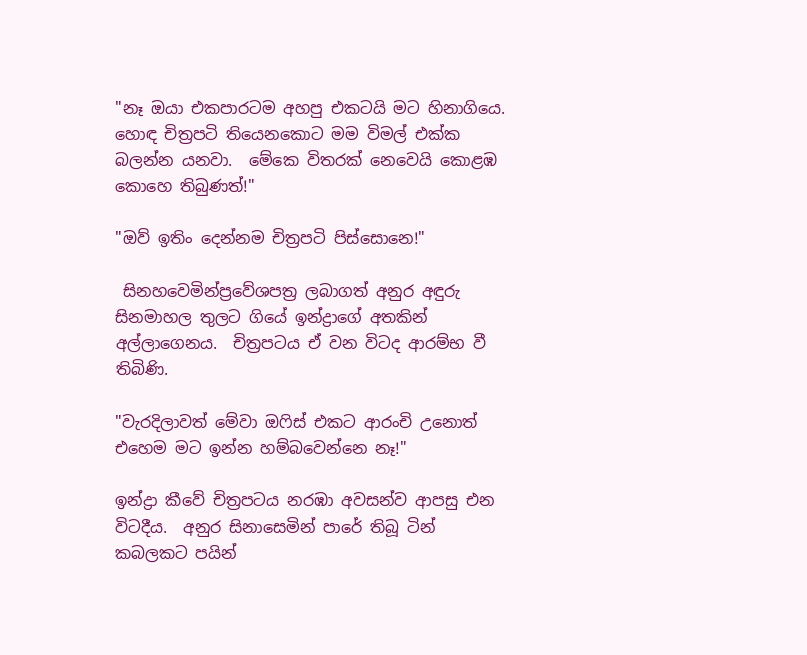"නෑ ඔයා එකපාරටම අහපු එකටයි මට හිනාගියෙ.  හොඳ චිත්‍රපටි තියෙනකොට මම විමල් එක්ක බලන්න යනවා.  මේකෙ විතරක් නෙවෙයි කොළඹ කොහෙ තිබුණත්!"

"ඔව් ඉතිං දෙන්නම චිත්‍රපටි පිස්සොනෙ!"

 සිනහවෙමින්ප්‍රවේශපත්‍ර ලබාගත් අනුර අඳුරු සිනමාහල තුලට ගියේ ඉන්ද්‍රාගේ අතකින් අල්ලාගෙනය.  චිත්‍රපටය ඒ වන විටද ආරම්භ වී තිබිණි.

"වැරදිලාවත් මේවා ඔෆිස් එකට ආරංචි උනොත් එහෙම මට ඉන්න හම්බවෙන්නෙ නෑ!"

ඉන්ද්‍රා කීවේ චිත්‍රපටය නරඹා අවසන්ව ආපසු එන විටදීය.  අනුර සිනාසෙමින් පාරේ තිබූ ටින් කබලකට පයින්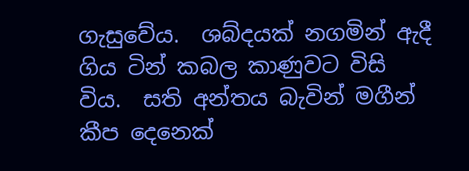ගැසුවේය.  ශබ්දයක් නගමින් ඇදී ගිය ටින් කබල කාණුවට විසි විය.  සති අන්තය බැවින් මගීන් කීප දෙනෙක්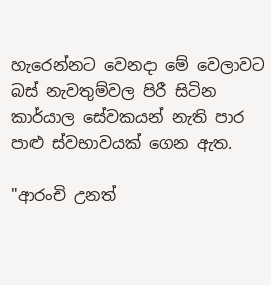හැරෙන්නට වෙනදා මේ වෙලාවට බස් නැවතුම්වල පිරී සිටින කාර්යාල සේවකයන් නැති පාර පාළු ස්වභාවයක් ගෙන ඇත.

"ආරංචි උනත්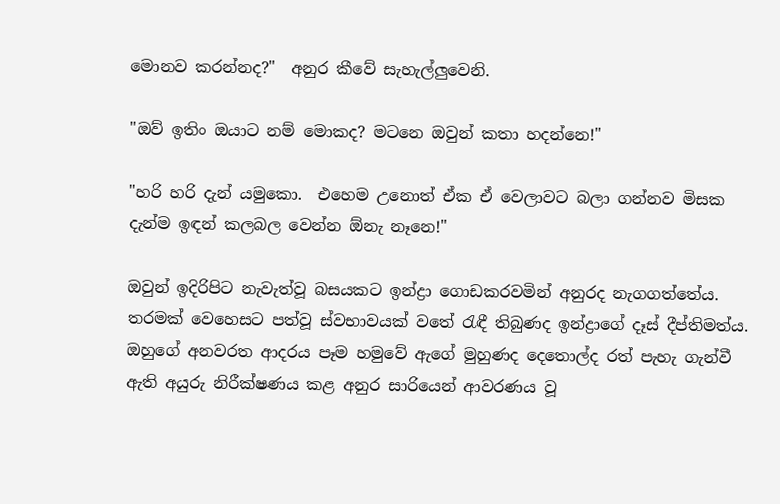මොනව කරන්නද?"  අනුර කීවේ සැහැල්ලුවෙනි.

"ඔව් ඉතිං ඔයාට නම් මොකද? මටනෙ ඔවුන් කතා හදන්නෙ!"

"හරි හරි දැන් යමුකො.  එහෙම උනොත් ඒක ඒ වෙලාවට බලා ගන්නව මිසක දැන්ම ඉඳන් කලබල වෙන්න ඕනැ නෑනෙ!"

ඔවුන් ඉදිරිපිට නැවැත්වූ බසයකට ඉන්ද්‍රා ගොඩකරවමින් අනුරද නැගගත්තේය.  තරමක් වෙහෙසට පත්වූ ස්වභාවයක් වතේ රැඳී තිබුණද ඉන්ද්‍රාගේ දෑස් දීප්තිමත්ය. ඔහුගේ අනවරත ආදරය පෑම හමුවේ ඇගේ මුහුණද දෙතොල්ද රත් පැහැ ගැන්වී ඇති අයුරු නිරීක්ෂණය කළ අනුර සාරියෙන් ආවරණය වූ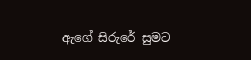ඇගේ සිරුරේ සුමට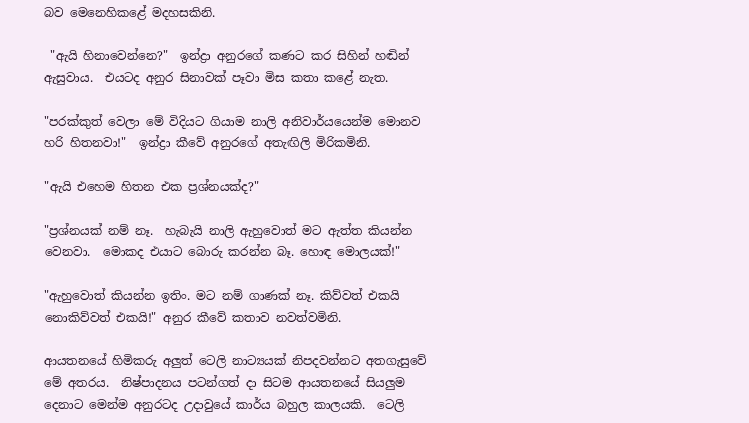බව මෙනෙහිකළේ මදහසකිනි.

 "ඇයි හිනාවෙන්නෙ?"  ඉන්ද්‍රා අනුරගේ කණට කර සිහින් හඬින් ඇසුවාය.  එයටද අනුර සිනාවක් පෑවා මිස කතා කළේ නැත.

"පරක්කුත් වෙලා මේ විදියට ගියාම නාලි අනිවාර්යයෙන්ම මොනව හරි හිතනවා!"  ඉන්ද්‍රා කීවේ අනුරගේ අතැඟිලි මිරිකමිනි.

"ඇයි එහෙම හිතන එක ප්‍රශ්නයක්ද?"

"ප්‍රශ්නයක් නම් නෑ.  හැබැයි නාලි ඇහුවොත් මට ඇත්ත කියන්න වෙනවා.  මොකද එයාට බොරු කරන්න බෑ. හොඳ මොලයක්!"

"ඇහුවොත් කියන්න ඉතිං. මට නම් ගාණක් නෑ. කිව්වත් එකයි නොකිව්වත් එකයි!" අනුර කීවේ කතාව නවත්වමිනි.

ආයතනයේ හිමිකරු අලුත් ටෙලි නාට්‍යයක් නිපදවන්නට අතගැසුවේ මේ අතරය.  නිෂ්පාදනය පටන්ගත් දා සිටම ආයතනයේ සියලුම දෙනාට මෙන්ම අනුරටද උදාවුයේ කාර්ය බහුල කාලයකි.  ටෙලි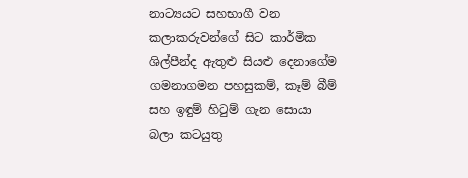නාට්‍යයට සහභාගී වන කලාකරුවන්ගේ සිට කාර්මික ශිල්පීන්ද ඇතුළු සියළු දෙනාගේම ගමනාගමන පහසුකම්, කෑම් බීම් සහ ඉඳුම් හිටුම් ගැන සොයා බලා කටයුතු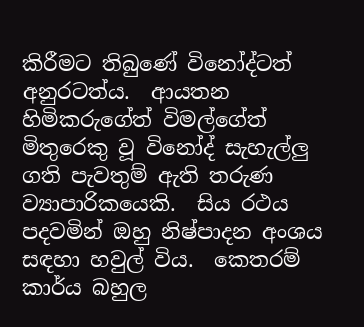කිරීමට තිබුණේ විනෝද්ටත් අනුරටත්ය.  ආයතන හිමිකරුගේත් විමල්ගේත් මිතුරෙකු වූ විනෝද් සැහැල්ලු ගති පැවතුම් ඇති තරුණ ව්‍යාපාරිකයෙකි.  සිය රථය පදවමින් ඔහු නිෂ්පාදන අංශය සඳහා හවුල් විය.  කෙතරම් කාර්ය බහුල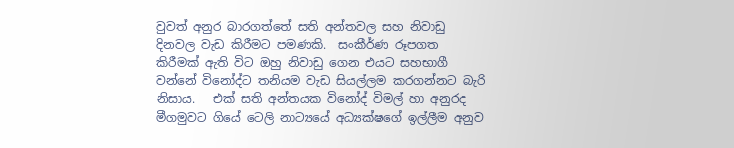වුවත් අනුර බාරගත්තේ සති අන්තවල සහ නිවාඩු දිනවල වැඩ කිරීමට පමණකි.  සංකීර්ණ රූපගත කිරීමක් ඇති විට ඔහු නිවාඩු ගෙන එයට සහභාගී වන්නේ විනෝද්ට තනියම වැඩ සියල්ලම කරගන්නට බැරි නිසාය.   එක් සති අන්තයක විනෝද් විමල් හා අනුරද මීගමුවට ගියේ ටෙලි නාට්‍යයේ අධ්‍යක්ෂගේ ඉල්ලීම අනුව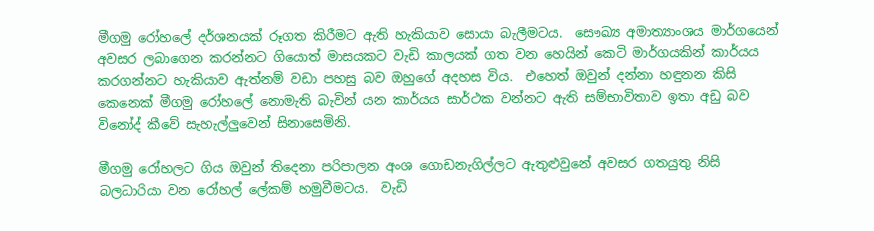මීගමු රෝහලේ දර්ශනයක් රූගත කිරීමට ඇති හැකියාව සොයා බැලීමටය.  සෞඛ්‍ය අමාත්‍යාංශය මාර්ගයෙන් අවසර ලබාගෙන කරන්නට ගියොත් මාසයකට වැඩි කාලයක් ගත වන හෙයින් කෙටි මාර්ගයකින් කාර්යය කරගන්නට හැකියාව ඇත්නම් වඩා පහසු බව ඔහුගේ අදහස විය.  එහෙත් ඔවුන් දන්නා හඳුනන කිසි කෙනෙක් මීගමු රෝහලේ නොමැති බැවින් යන කාර්යය සාර්ථක වන්නට ඇති සම්භාවිතාව ඉතා අඩු බව විනෝද් කීවේ සැහැල්ලුවෙන් සිනාසෙමිනි.

මීගමු රෝහලට ගිය ඔවුන් තිදෙනා පරිපාලන අංශ ගොඩනැගිල්ලට ඇතුළුවුනේ අවසර ගතයුතු නිසි බලධාරියා වන රෝහල් ලේකම් හමුවීමටය.  වැඩි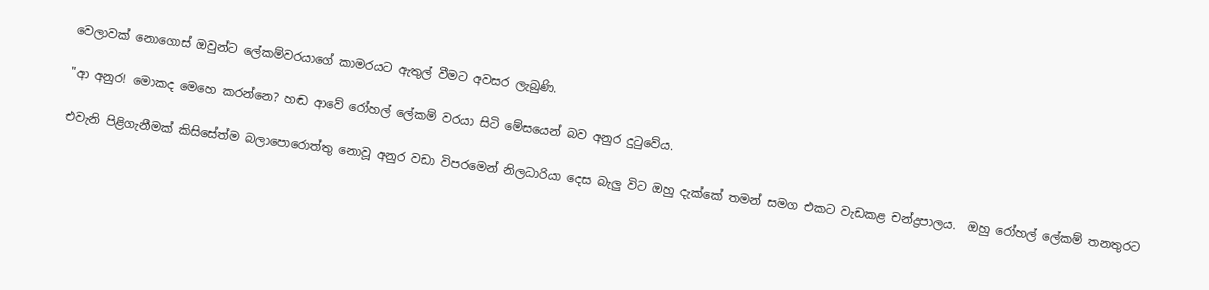වෙලාවක් නොගොස් ඔවුන්ට ලේකම්වරයාගේ කාමරයට ඇතුල් වීමට අවසර ලැබුණි.

"ආ අනුර! මොකද මෙහෙ කරන්නෙ? හඬ ආවේ රෝහල් ලේකම් වරයා සිටි මේසයෙන් බව අනුර දුටුවේය.

එවැනි පිළිගැනීමක් කිසිසේත්ම බලාපොරොත්තු නොවූ අනුර වඩා විපරමෙන් නිලධාරියා දෙස බැලු විට ඔහු දැක්කේ තමන් සමග එකට වැඩකළ චන්ද්‍රපාලය.  ඔහු රෝහල් ලේකම් තනතුරට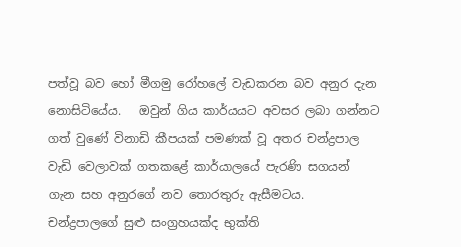පත්වූ බව හෝ මීගමු රෝහලේ වැඩකරන බව අනුර දැන නොසිටියේය.   ඔවුන් ගිය කාර්යයට අවසර ලබා ගන්නට ගත් වුණේ විනාඩි කීපයක් පමණක් වූ අතර චන්ද්‍රපාල වැඩි වෙලාවක් ගතකළේ කාර්යාලයේ පැරණි සගයන් ගැන සහ අනුරගේ නව තොරතුරු ඇසීමටය.  චන්ද්‍රපාලගේ සුළු සංග්‍රහයක්ද භුක්ති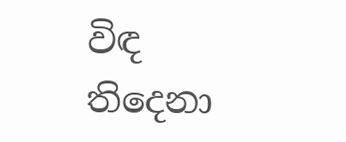විඳ තිදෙනා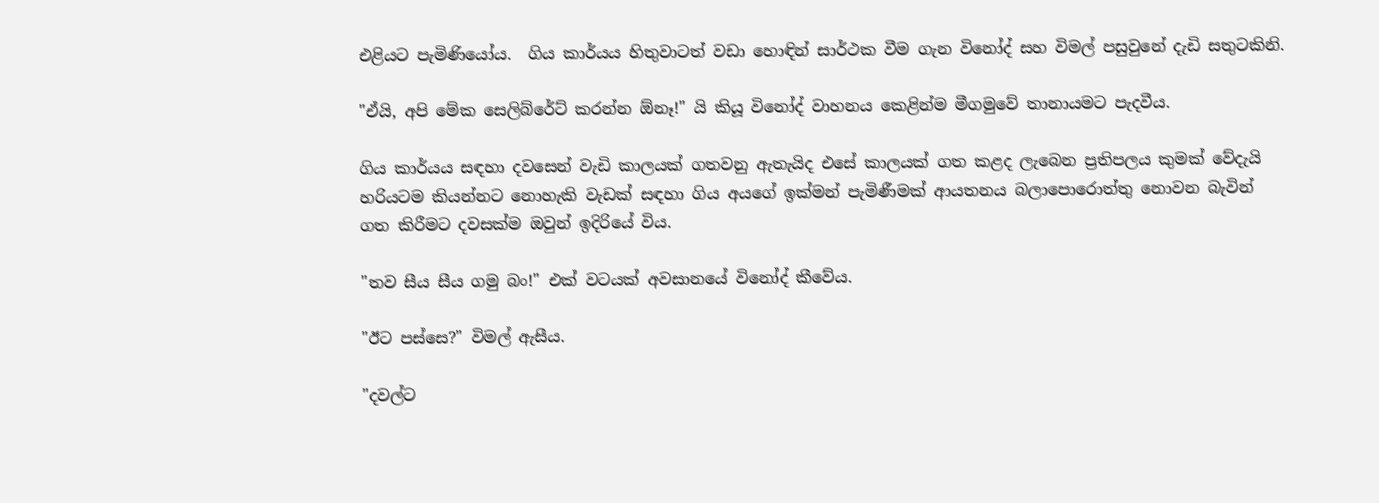එළියට පැමිණියෝය.  ගිය කාර්යය හිතුවාටත් වඩා හොඳින් සාර්ථක වීම ගැන විනෝද් සහ විමල් පසුවුනේ දැඩි සතුටකිනි.

"ඒයි, අපි මේක සෙලිබ්රේට් කරන්න ඕනෑ!" යි කියූ විනෝද් වාහනය කෙළින්ම මීගමුවේ තානායමට පැදවීය.

ගිය කාර්යය සඳහා දවසෙන් වැඩි කාලයක් ගතවනු ඇතැයිද එසේ කාලයක් ගත කළද ලැබෙන ප්‍රතිපලය කුමක් වේදැයි හරියටම කියන්නට නොහැකි වැඩක් සඳහා ගිය අයගේ ඉක්මන් පැමිණීමක් ආයතනය බලාපොරොත්තු නොවන බැවින් ගත කිරීමට දවසක්ම ඔවුන් ඉදිරියේ විය.

"තව සීය සීය ගමු බං!" එක් වටයක් අවසානයේ විනෝද් කීවේය.

"ඊට පස්සෙ?" විමල් ඇසීය.

"දවල්ට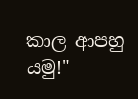කාල ආපහු යමු!"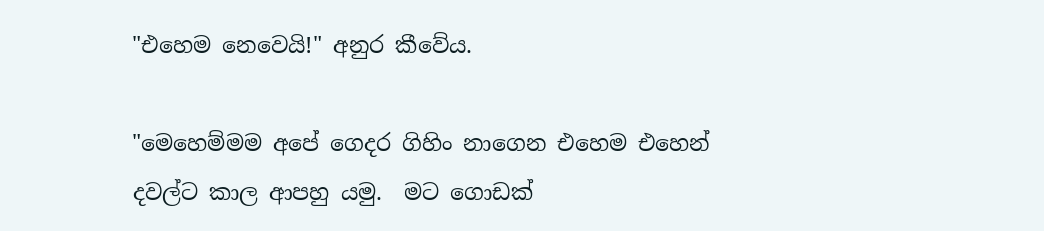"එහෙම නෙවෙයි!" අනුර කීවේය.

"මෙහෙම්මම අපේ ගෙදර ගිහිං නාගෙන එහෙම එහෙන් දවල්ට කාල ආපහු යමු.  මට ගොඩක්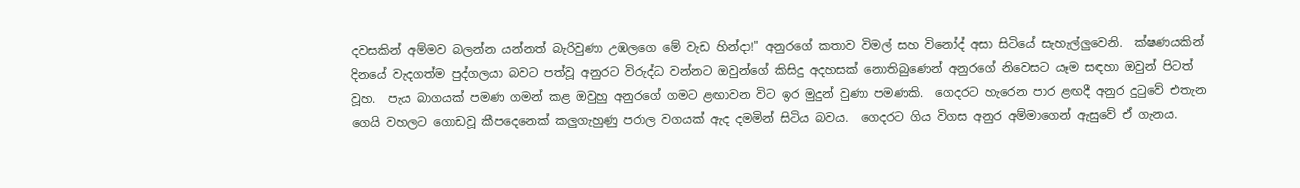දවසකින් අම්මව බලන්න යන්නත් බැරිවුණා උඹලගෙ මේ වැඩ හින්දා!" අනුරගේ කතාව විමල් සහ විනෝද් අසා සිටියේ සැහැල්ලුවෙනි.  ක්ෂණයකින් දිනයේ වැදගත්ම පුද්ගලයා බවට පත්වූ අනුරට විරුද්ධ වන්නට ඔවුන්ගේ කිසිදු අදහසක් නොතිබුණෙන් අනුරගේ නිවෙසට යෑම සඳහා ඔවුන් පිටත් වූහ.  පැය බාගයක් පමණ ගමන් කළ ඔවුහු අනුරගේ ගමට ළඟාවන විට ඉර මුදුන් වුණා පමණකි.  ගෙදරට හැරෙන පාර ළඟදී අනුර දුටුවේ එතැන ගෙයි වහලට ගොඩවූ කීපදෙනෙක් කලුගැහුණු පරාල වගයක් ඇද දමමින් සිටිය බවය.  ගෙදරට ගිය විගස අනුර අම්මාගෙන් ඇසුවේ ඒ ගැනය.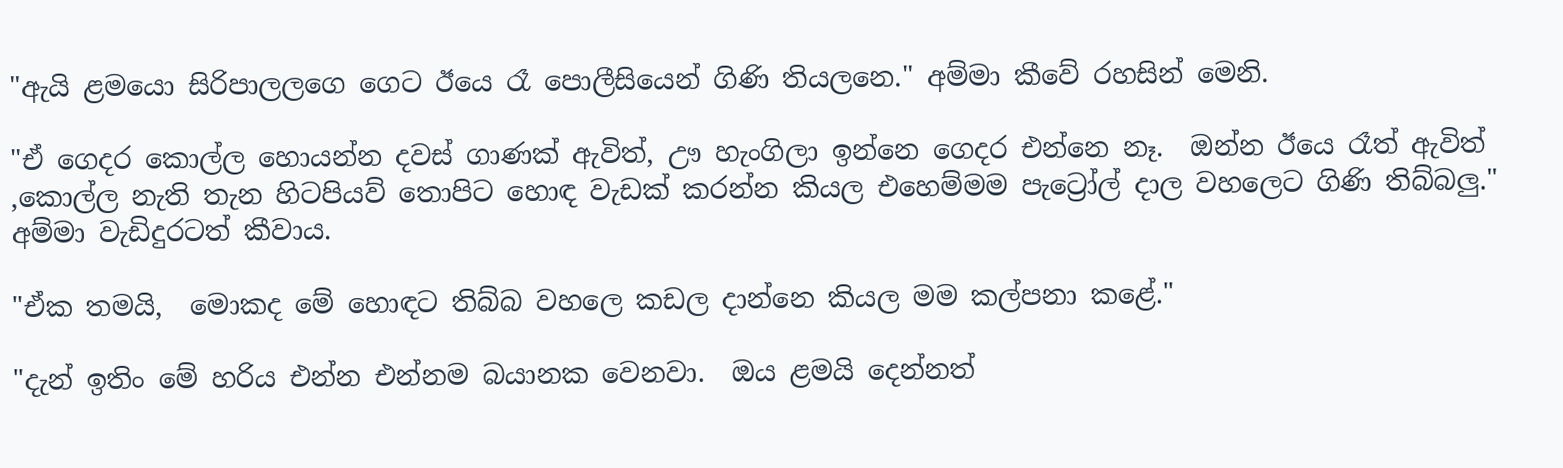"ඇයි ළමයො සිරිපාලලගෙ ගෙට ඊයෙ රෑ පොලීසියෙන් ගිණි තියලනෙ." අම්මා කීවේ රහසින් මෙනි.

"ඒ ගෙදර කොල්ල හොයන්න දවස් ගාණක් ඇවිත්, ඌ හැංගිලා ඉන්නෙ ගෙදර එන්නෙ නෑ.  ඔන්න ඊයෙ රෑත් ඇවිත් ,කොල්ල නැති තැන හිටපියව් තොපිට හොඳ වැඩක් කරන්න කියල එහෙම්මම පැට්‍රෝල් දාල වහලෙට ගිණි තිබ්බලු." අම්මා වැඩිදුරටත් කීවාය.

"ඒක තමයි,  මොකද මේ හොඳට තිබ්බ වහලෙ කඩල දාන්නෙ කියල මම කල්පනා කළේ."

"දැන් ඉතිං මේ හරිය එන්න එන්නම බයානක වෙනවා.  ඔය ළමයි දෙන්නත්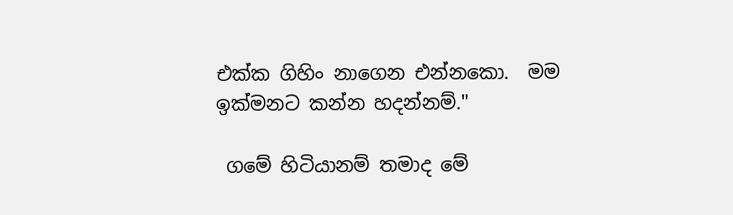එක්ක ගිහිං නාගෙන එන්නකො.  මම ඉක්මනට කන්න හදන්නම්."

 ගමේ හිටියානම් තමාද මේ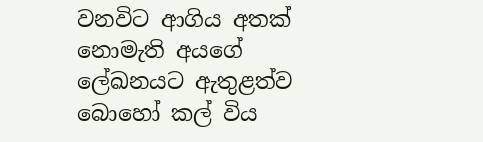වනවිට ආගිය අතක් නොමැති අයගේ ලේඛනයට ඇතුළත්ව බොහෝ කල් විය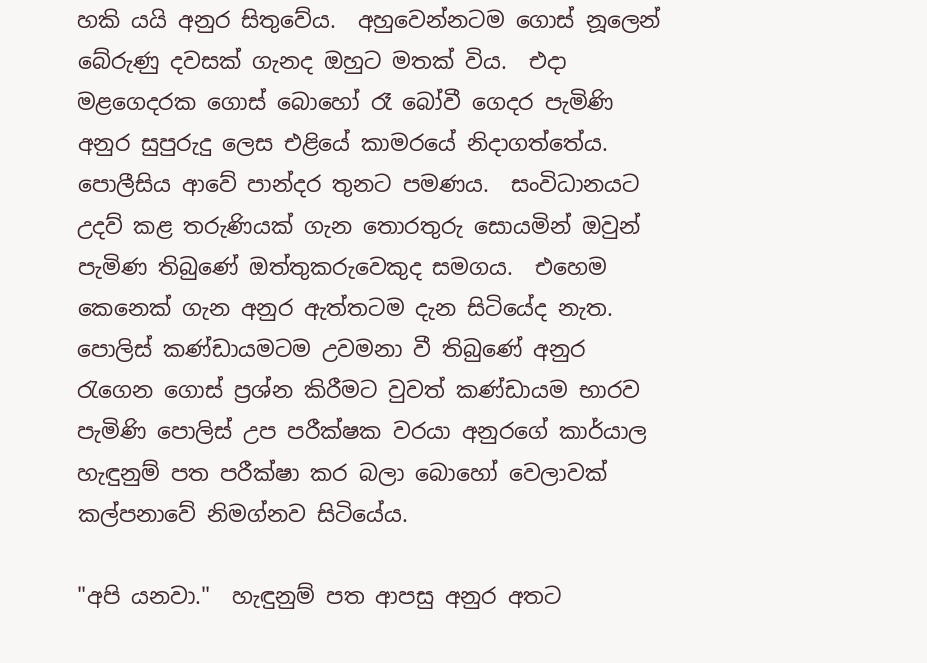හකි යයි අනුර සිතුවේය.  අහුවෙන්නටම ගොස් නූලෙන් බේරුණු දවසක් ගැනද ඔහුට මතක් විය.  එදා මළගෙදරක ගොස් බොහෝ රෑ බෝවී ගෙදර පැමිණි අනුර සුපුරුදු ලෙස එළියේ කාමරයේ නිදාගත්තේය.  පොලීසිය ආවේ පාන්දර තුනට පමණය.  සංවිධානයට උදව් කළ තරුණියක් ගැන තොරතුරු සොයමින් ඔවුන් පැමිණ තිබුණේ ඔත්තුකරුවෙකුද සමගය.  එහෙම කෙනෙක් ගැන අනුර ඇත්තටම දැන සිටියේද නැත.  පොලිස් කණ්ඩායමටම උවමනා වී තිබුණේ අනුර රැගෙන ගොස් ප්‍රශ්න කිරීමට වුවත් කණ්ඩායම භාරව පැමිණි පොලිස් උප පරීක්ෂක වරයා අනුරගේ කාර්යාල හැඳුනුම් පත පරීක්ෂා කර බලා බොහෝ වෙලාවක් කල්පනාවේ නිමග්නව සිටියේය.

"අපි යනවා."  හැඳුනුම් පත ආපසු අනුර අතට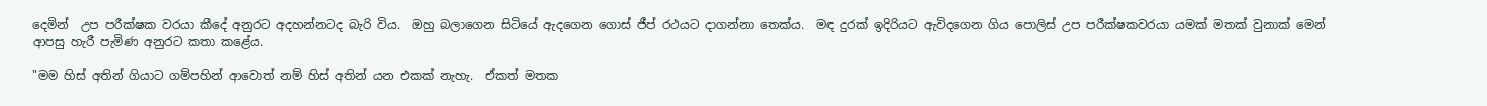දෙමින්  උප පරීක්ෂක වරයා කීදේ අනුරට අදහන්නටද බැරි විය.  ඔහු බලාගෙන සිටියේ ඇදගෙන ගොස් ජීප් රථයට දාගන්නා තෙක්ය.  මඳ දුරක් ඉදිරියට ඇවිදගෙන ගිය පොලිස් උප පරීක්ෂකවරයා යමක් මතක් වුනාක් මෙන් ආපසු හැරී පැමිණ අනුරට කතා කළේය.

"මම හිස් අතින් ගියාට ගම්පහින් ආවොත් නම් හිස් අතින් යන එකක් නැහැ.  ඒකත් මතක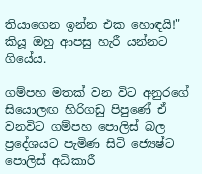තියාගෙන ඉන්න එක හොඳයි!" කියූ ඔහු ආපසු හැරී යන්නට ගියේය.

ගම්පහ මතක් වන විට අනුරගේ සියොලඟ හිරිගඩු පිපුණේ ඒ වනවිට ගම්පහ පොලිස් බල ප්‍රදේශයට පැමිණ සිටි ජ්‍යෙෂ්ට පොලිස් අධිකාරී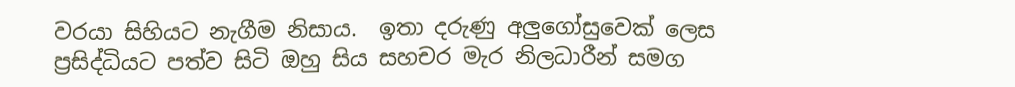වරයා සිහියට නැගීම නිසාය.  ඉතා දරුණු අලුගෝසුවෙක් ලෙස ප්‍රසිද්ධියට පත්ව සිටි ඔහු සිය සහචර මැර නිලධාරීන් සමග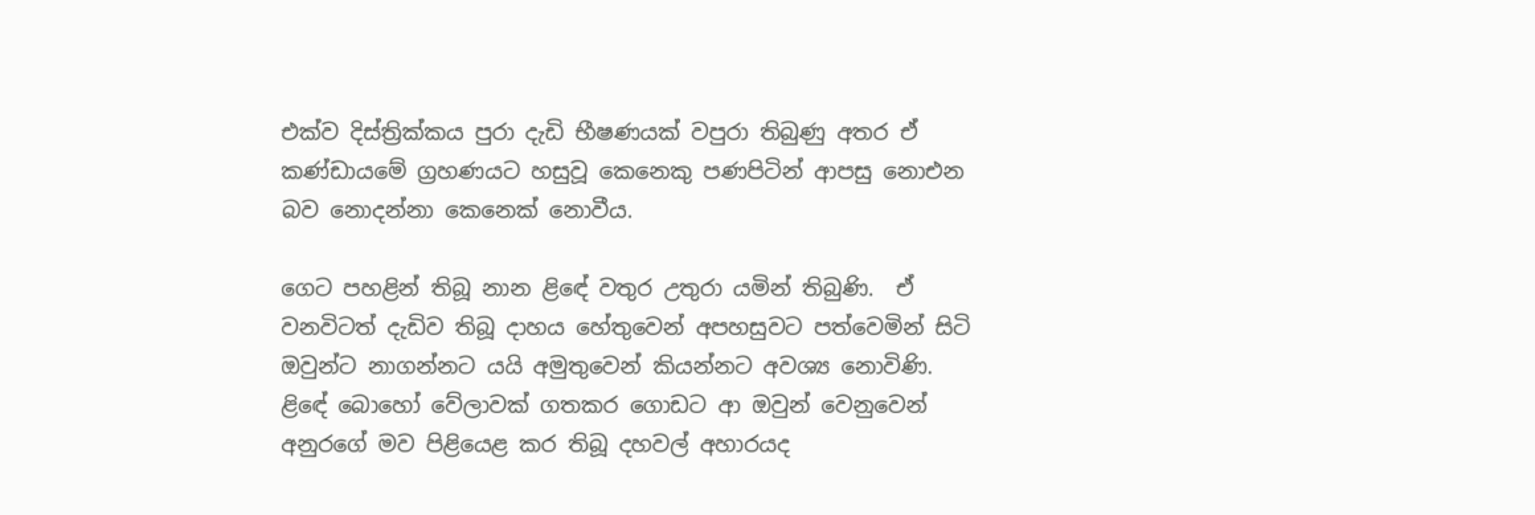එක්ව දිස්ත්‍රික්කය පුරා දැඩි භීෂණයක් වපුරා තිබුණු අතර ඒ කණ්ඩායමේ ග්‍රහණයට හසුවූ කෙනෙකු පණපිටින් ආපසු නොඑන බව නොදන්නා කෙනෙක් නොවීය.

ගෙට පහළින් තිබූ නාන ළිඳේ වතුර උතුරා යමින් තිබුණි.  ඒ වනවිටත් දැඩිව තිබූ දාහය හේතුවෙන් අපහසුවට පත්වෙමින් සිටි ඔවුන්ට නාගන්නට යයි අමුතුවෙන් කියන්නට අවශ්‍ය නොවිණි.  ළිඳේ බොහෝ වේලාවක් ගතකර ගොඩට ආ ඔවුන් වෙනුවෙන් අනුරගේ මව පිළියෙළ කර තිබූ දහවල් අහාරයද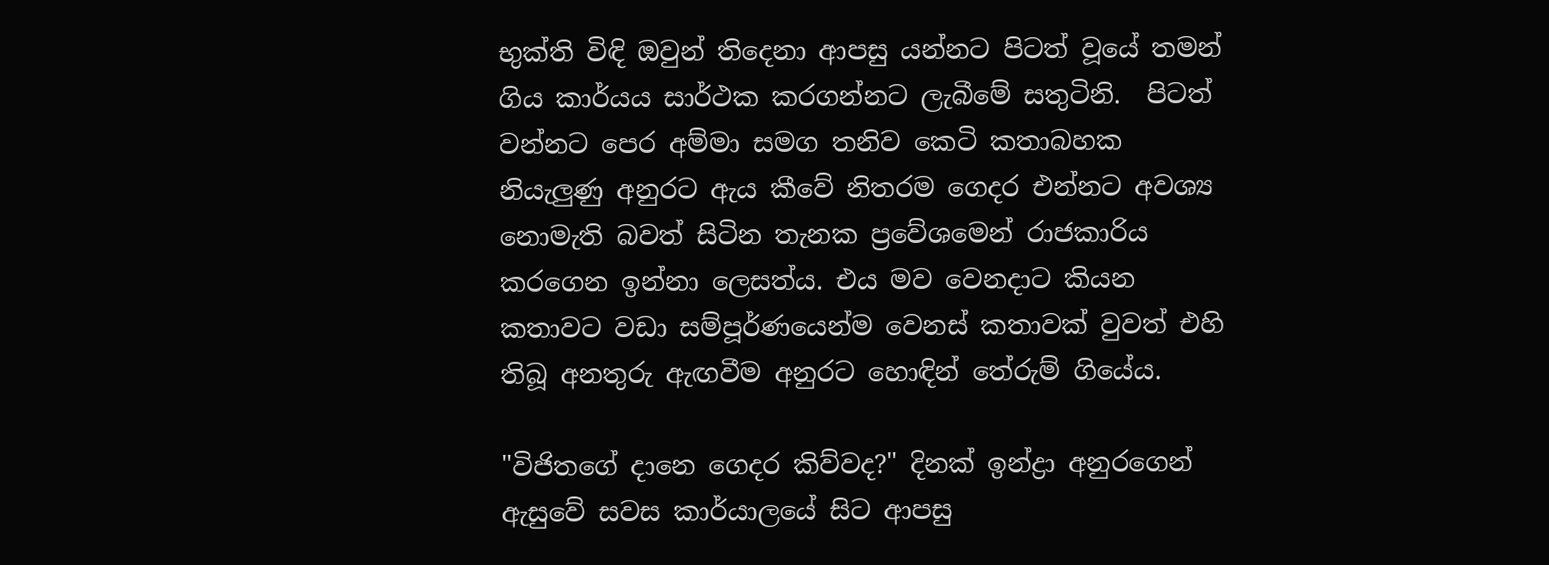භුක්ති විඳි ඔවුන් තිදෙනා ආපසු යන්නට පිටත් වූයේ තමන් ගිය කාර්යය සාර්ථක කරගන්නට ලැබීමේ සතුටිනි.  පිටත් වන්නට පෙර අම්මා සමග තනිව කෙටි කතාබහක නියැලුණු අනුරට ඇය කීවේ නිතරම ගෙදර එන්නට අවශ්‍ය නොමැති බවත් සිටින තැනක ප්‍රවේශමෙන් රාජකාරිය කරගෙන ඉන්නා ලෙසත්ය. එය මව වෙනදාට කියන කතාවට වඩා සම්පූර්ණයෙන්ම වෙනස් කතාවක් වුවත් එහි තිබූ අනතුරු ඇඟවීම අනුරට හොඳින් තේරුම් ගියේය.

"විජිතගේ දානෙ ගෙදර කිව්වද?" දිනක් ඉන්ද්‍රා අනුරගෙන් ඇසුවේ සවස කාර්යාලයේ සිට ආපසු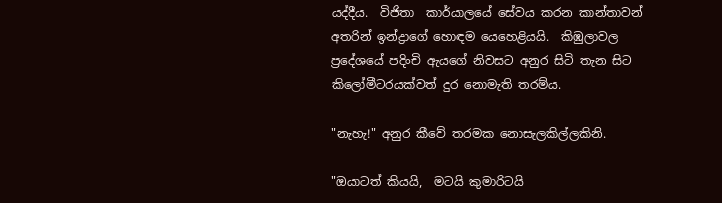යද්දීය.  විජිතා  කාර්යාලයේ සේවය කරන කාන්තාවන් අතරින් ඉන්ද්‍රාගේ හොඳම යෙහෙළියයි.  කිඹුලාවල ප්‍රදේශයේ පදිංචි ඇයගේ නිවසට අනුර සිටි තැන සිට කිලෝමීටරයක්වත් දුර නොමැති තරම්ය.

"නැහැ!" අනුර කීවේ තරමක නොසැලකිල්ලකිනි.

"ඔයාටත් කියයි,  මටයි කුමාරිටයි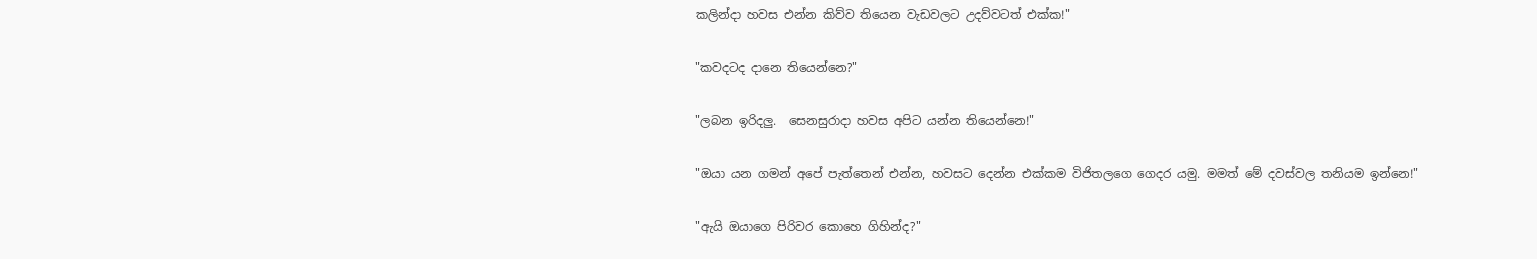කලින්දා හවස එන්න කිව්ව තියෙන වැඩවලට උදව්වටත් එක්ක!"

"කවදටද දානෙ තියෙන්නෙ?"

"ලබන ඉරිදලු.  සෙනසුරාදා හවස අපිට යන්න තියෙන්නෙ!"

"ඔයා යන ගමන් අපේ පැත්තෙන් එන්න, හවසට දෙන්න එක්කම විජිතලගෙ ගෙදර යමු. මමත් මේ දවස්වල තනියම ඉන්නෙ!"

"ඇයි ඔයාගෙ පිරිවර කොහෙ ගිහින්ද?"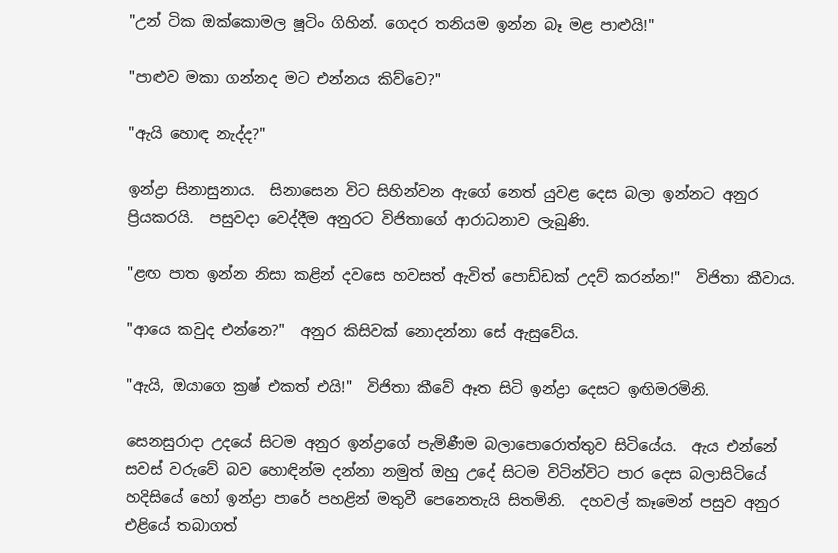"උන් ටික ඔක්කොමල ෂූටිං ගිහින්. ගෙදර තනියම ඉන්න බෑ මළ පාළුයි!"

"පාළුව මකා ගන්නද මට එන්නය කිව්වෙ?"

"ඇයි හොඳ නැද්ද?"

ඉන්ද්‍රා සිනාසුනාය.  සිනාසෙන විට සිහින්වන ඇගේ නෙත් යුවළ දෙස බලා ඉන්නට අනුර ප්‍රියකරයි.  පසුවදා වෙද්දීම අනුරට විජිතාගේ ආරාධනාව ලැබුණි.

"ළඟ පාත ඉන්න නිසා කළින් දවසෙ හවසත් ඇවිත් පොඩ්ඩක් උදව් කරන්න!"  විජිතා කීවාය.

"ආයෙ කවුද එන්නෙ?"  අනුර කිසිවක් නොදන්නා සේ ඇසුවේය.

"ඇයි, ඔයාගෙ ක්‍රෂ් එකත් එයි!"  විජිතා කීවේ ඈත සිටි ඉන්ද්‍රා දෙසට ඉඟිමරමිනි.

සෙනසුරාදා උදයේ සිටම අනුර ඉන්ද්‍රාගේ පැමිණීම බලාපොරොත්තුව සිටියේය.  ඇය එන්නේ සවස් වරුවේ බව හොඳින්ම දන්නා නමුත් ඔහු උදේ සිටම විටින්විට පාර දෙස බලාසිටියේ හදිසියේ හෝ ඉන්ද්‍රා පාරේ පහළින් මතුවී පෙනෙතැයි සිතමිනි.  දහවල් කෑමෙන් පසුව අනුර එළියේ තබාගත්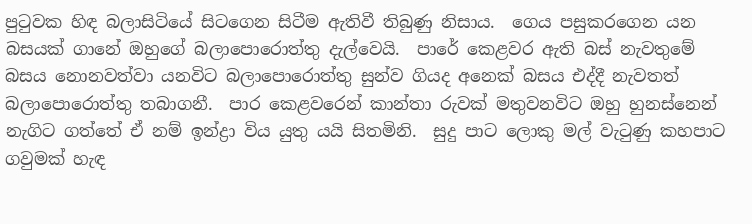පුටුවක හිඳ බලාසිටියේ සිටගෙන සිටීම ඇතිවී තිබුණු නිසාය.  ගෙය පසුකරගෙන යන බසයක් ගානේ ඔහුගේ බලාපොරොත්තු දැල්වෙයි.  පාරේ කෙළවර ඇති බස් නැවතුමේ බසය නොනවත්වා යනවිට බලාපොරොත්තු සුන්ව ගියද අනෙක් බසය එද්දී නැවතත් බලාපොරොත්තු තබාගනී.  පාර කෙළවරෙන් කාන්තා රුවක් මතුවනවිට ඔහු හුනස්නෙන් නැගිට ගත්තේ ඒ නම් ඉන්ද්‍රා විය යුතු යයි සිතමිනි.  සුදු පාට ලොකු මල් වැටුණු කහපාට ගවුමක් හැඳ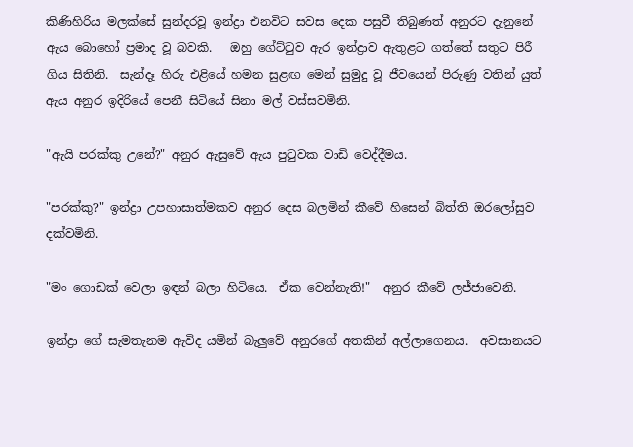කිණිහිරිය මලක්සේ සුන්දරවූ ඉන්ද්‍රා එනවිට සවස දෙක පසුවී තිබුණත් අනුරට දැනුනේ ඇය බොහෝ ප්‍රමාද වූ බවකි.   ඔහු ගේට්ටුව ඇර ඉන්ද්‍රාව ඇතුළට ගත්තේ සතුට පිරී ගිය සිතිනි.  සැන්දෑ හිරු එළියේ හමන සුළඟ මෙන් සුමුදු වූ ජීවයෙන් පිරුණු වතින් යුත් ඇය අනුර ඉදිරියේ පෙනී සිටියේ සිනා මල් වස්සවමිනි.

"ඇයි පරක්කු උනේ?" අනුර ඇසුවේ ඇය පුටුවක වාඩි වෙද්දීමය.

"පරක්කු?" ඉන්ද්‍රා උපහාසාත්මකව අනුර දෙස බලමින් කීවේ හිසෙන් බිත්ති ඔරලෝසුව දක්වමිනි.

"මං ගොඩක් වෙලා ඉඳන් බලා හිටියෙ.  ඒක වෙන්නැති!"  අනුර කීවේ ලජ්ජාවෙනි.

ඉන්ද්‍රා ගේ සැමතැනම ඇවිද යමින් බැලුවේ අනුරගේ අතකින් අල්ලාගෙනය.  අවසානයට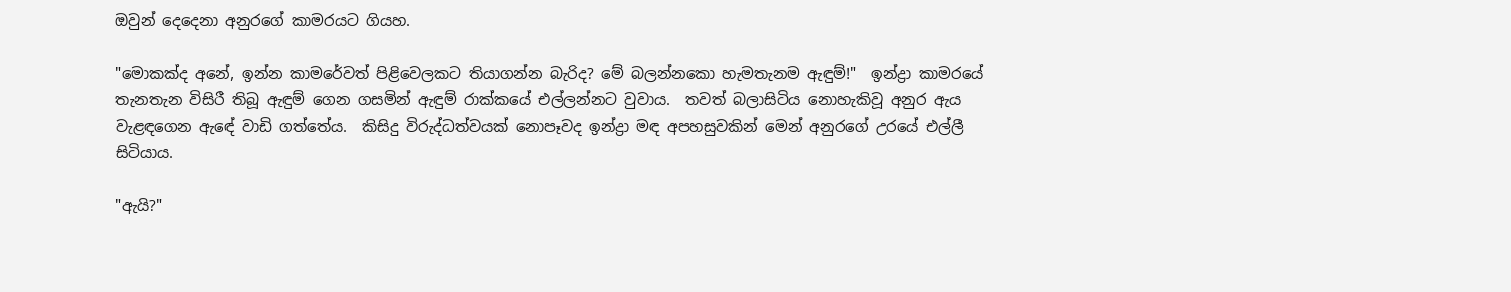ඔවුන් දෙදෙනා අනුරගේ කාමරයට ගියහ.

"මොකක්ද අනේ, ඉන්න කාමරේවත් පිළිවෙලකට තියාගන්න බැරිද? මේ බලන්නකො හැමතැනම ඇඳුම්!"  ඉන්ද්‍රා කාමරයේ තැනතැන විසිරී තිබූ ඇඳුම් ගෙන ගසමින් ඇඳුම් රාක්කයේ එල්ලන්නට වුවාය.  තවත් බලාසිටිය නොහැකිවූ අනුර ඇය වැළඳගෙන ඇඳේ වාඩි ගත්තේය.  කිසිදු විරුද්ධත්වයක් නොපෑවද ඉන්ද්‍රා මඳ අපහසුවකින් මෙන් අනුරගේ උරයේ එල්ලී සිටියාය.

"ඇයි?"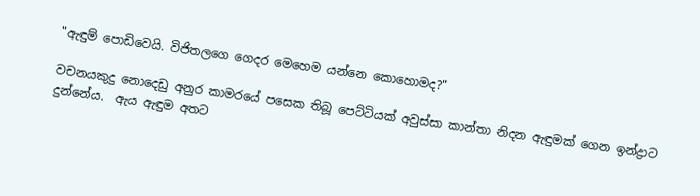"ඇඳුම් පොඩිවෙයි. විජිතලගෙ ගෙදර මෙහෙම යන්නෙ කොහොමද?"

වචනයකුදු නොදෙඩු අනුර කාමරයේ පසෙක තිබූ පෙට්ටියක් අවුස්සා කාන්තා නිදන ඇඳුමක් ගෙන ඉන්ද්‍රාට දුන්නේය.  ඇය ඇඳුම අතට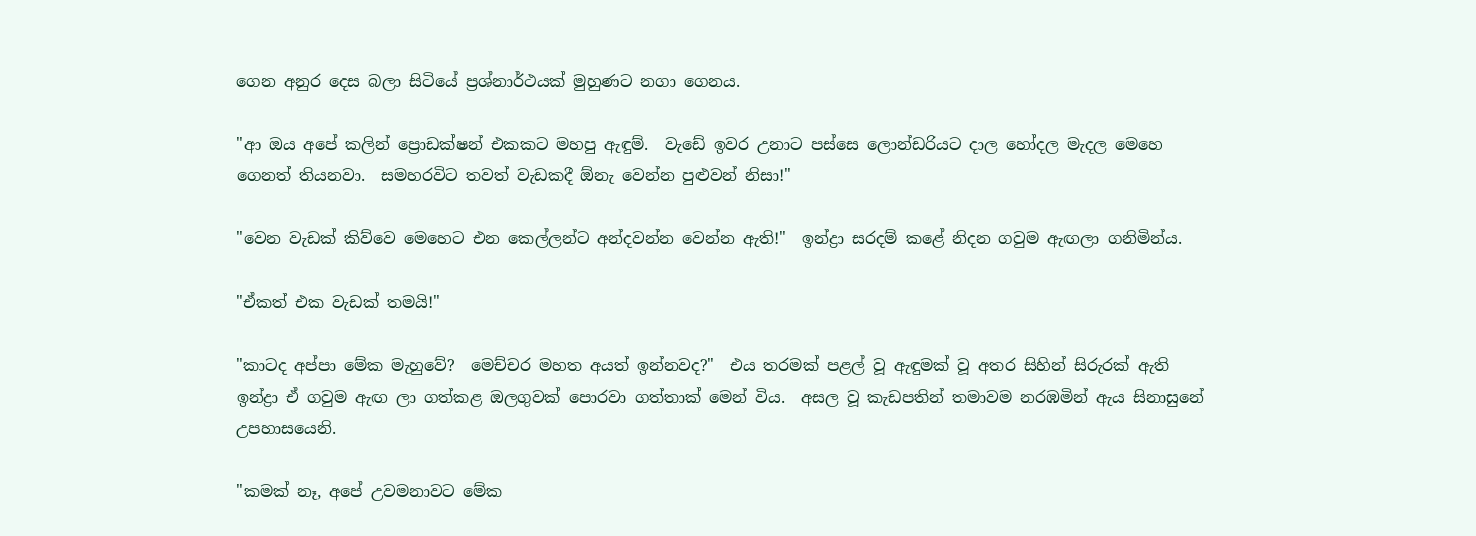ගෙන අනුර දෙස බලා සිටියේ ප්‍රශ්නාර්ථයක් මුහුණට නගා ගෙනය.

"ආ ඔය අපේ කලින් ප්‍රොඩක්ෂන් එකකට මහපු ඇඳුම්.  වැඩේ ඉවර උනාට පස්සෙ ලොන්ඩරියට දාල හෝදල මැදල මෙහෙ ගෙනත් තියනවා.  සමහරවිට තවත් වැඩකදී ඕනැ වෙන්න පුළුවන් නිසා!"

"වෙන වැඩක් කිව්වෙ මෙහෙට එන කෙල්ලන්ට අන්දවන්න වෙන්න ඇති!"  ඉන්ද්‍රා සරදම් කළේ නිදන ගවුම ඇඟලා ගනිමින්ය.

"ඒකත් එක වැඩක් තමයි!"

"කාටද අප්පා මේක මැහුවේ?  මෙච්චර මහත අයත් ඉන්නවද?"  එය තරමක් පළල් වූ ඇඳුමක් වූ අතර සිහින් සිරුරක් ඇති ඉන්ද්‍රා ඒ ගවුම ඇඟ ලා ගත්කළ ඔලගුවක් පොරවා ගත්තාක් මෙන් විය.  අසල වූ කැඩපතින් තමාවම නරඹමින් ඇය සිනාසුනේ උපහාසයෙනි.

"කමක් නෑ, අපේ උවමනාවට මේක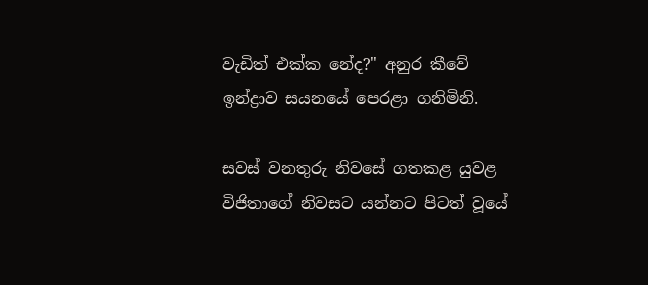වැඩිත් එක්ක නේද?" අනුර කීවේ ඉන්ද්‍රාව සයනයේ පෙරළා ගනිමිනි.

සවස් වනතුරු නිවසේ ගතකළ යුවළ විජිතාගේ නිවසට යන්නට පිටත් වූයේ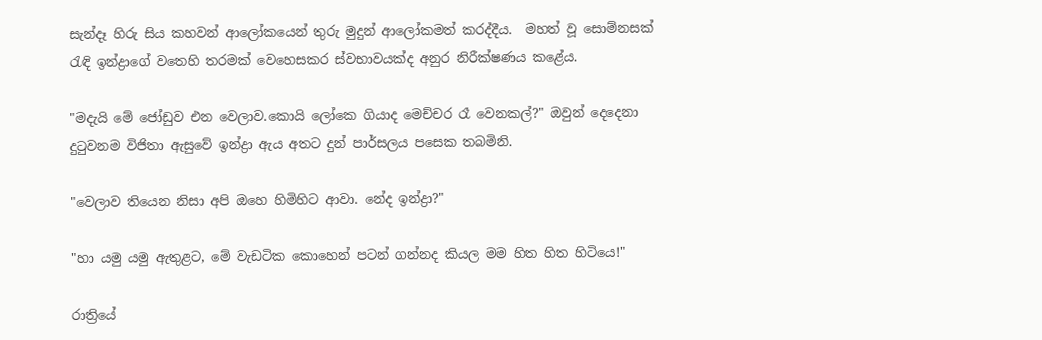සැන්දෑ හිරු සිය කහවන් ආලෝකයෙන් තුරු මුදුන් ආලෝකමත් කරද්දීය.  මහත් වූ සොම්නසක් රැඳි ඉන්ද්‍රාගේ වතෙහි තරමක් වෙහෙසකර ස්වභාවයක්ද අනුර නිරීක්ෂණය කළේය.

"මදැයි මේ ජෝඩුව එන වෙලාව.කොයි ලෝකෙ ගියාද මෙච්චර රෑ වෙනකල්?" ඔවුන් දෙදෙනා දුටුවනම විජිතා ඇසුවේ ඉන්ද්‍රා ඇය අතට දුන් පාර්සලය පසෙක තබමිනි.

"වෙලාව තියෙන නිසා අපි ඔහෙ හිමිහිට ආවා. නේද ඉන්ද්‍රා?"

"හා යමු යමු ඇතුළට, මේ වැඩටික කොහෙන් පටන් ගන්නද කියල මම හිත හිත හිටියෙ!"

රාත්‍රියේ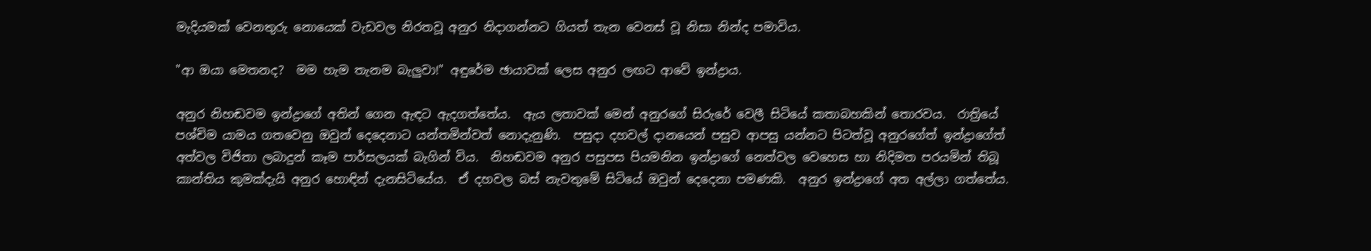මැදියමක් වෙනතුරු නොයෙක් වැඩවල නිරතවූ අනුර නිදාගන්නට ගියත් තැන වෙනස් වූ නිසා නින්ද පමාවිය.

"ආ ඔයා මෙතනද?  මම හැම තැනම බැලුවා!" අඳුරේම ඡායාවක් ලෙස අනුර ලඟට ආවේ ඉන්ද්‍රාය.

අනුර නිහඬවම ඉන්ද්‍රාගේ අතින් ගෙන ඇඳට ඇදගත්තේය.  ඇය ලතාවක් මෙන් අනුරගේ සිරුරේ වෙලී සිටියේ කතාබහකින් තොරවය.  රාත්‍රියේ පශ්චිම යාමය ගතවෙනු ඔවුන් දෙදෙනාට යන්තමින්වත් නොදැනුණි.  පසුදා දහවල් දානයෙන් පසුව ආපසු යන්නට පිටත්වූ අනුරගේත් ඉන්ද්‍රාගේත් අත්වල විජිතා ලබාදුන් කෑම පාර්සලයක් බැගින් විය.  නිහඬවම අනුර පසුපස පියමනින ඉන්ද්‍රාගේ නෙත්වල වෙහෙස හා නිදිමත පරයමින් තිබූ කාන්තිය කුමක්දැයි අනුර හොඳින් දැනසිටියේය.  ඒ දහවල බස් නැවතුමේ සිටියේ ඔවුන් දෙදෙනා පමණකි.  අනුර ඉන්ද්‍රාගේ අත අල්ලා ගත්තේය.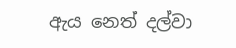ඇය නෙත් දල්වා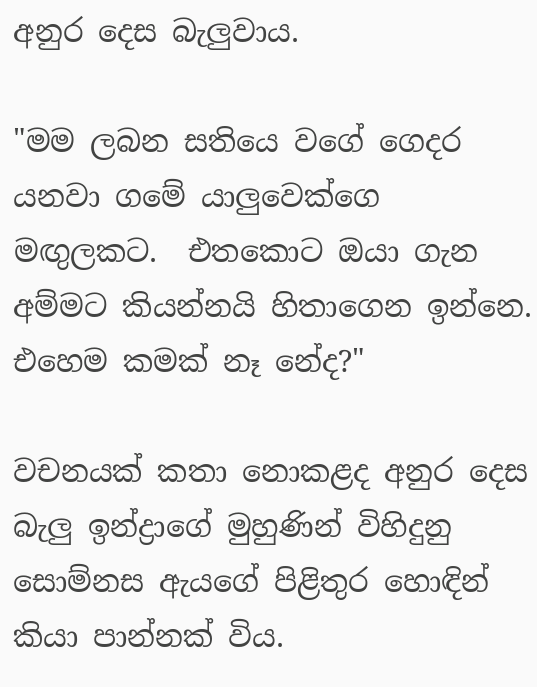අනුර දෙස බැලුවාය.

"මම ලබන සතියෙ වගේ ගෙදර යනවා ගමේ යාලුවෙක්ගෙ මඟුලකට.  එතකොට ඔයා ගැන අම්මට කියන්නයි හිතාගෙන ඉන්නෙ.  එහෙම කමක් නෑ නේද?"

වචනයක් කතා නොකළද අනුර දෙස බැලු ඉන්ද්‍රාගේ මුහුණින් විහිදුනු සොම්නස ඇයගේ පිළිතුර හොඳින් කියා පාන්නක් විය.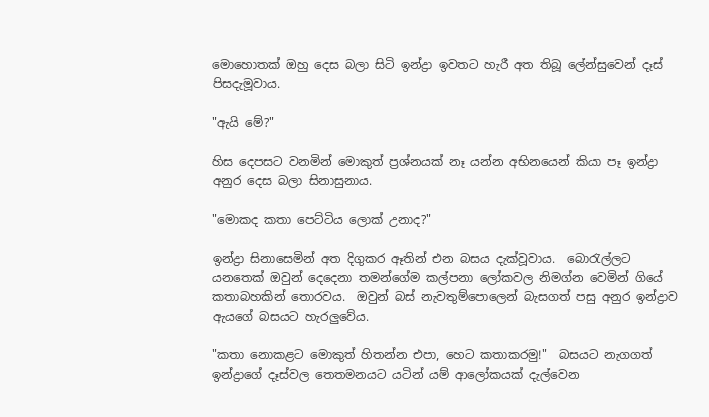මොහොතක් ඔහු දෙස බලා සිටි ඉන්ද්‍රා ඉවතට හැරී අත තිබූ ලේන්සුවෙන් දෑස් පිසදැමූවාය.

"ඇයි මේ?"

හිස දෙපසට වනමින් මොකුත් ප්‍රශ්නයක් නෑ යන්න අභිනයෙන් කියා පෑ ඉන්ද්‍රා අනුර දෙස බලා සිනාසුනාය.

"මොකද කතා පෙට්ටිය ලොක් උනාද?"

ඉන්ද්‍රා සිනාසෙමින් අත දිගුකර ඈතින් එන බසය දැක්වූවාය.  බොරැල්ලට යනතෙක් ඔවුන් දෙදෙනා තමන්ගේම කල්පනා ලෝකවල නිමග්න වෙමින් ගියේ කතාබහකින් තොරවය.  ඔවුන් බස් නැවතුම්පොලෙන් බැසගත් පසු අනුර ඉන්ද්‍රාව ඇයගේ බසයට හැරලුවේය.

"කතා නොකළට මොකුත් හිතන්න එපා, හෙට කතාකරමු!"  බසයට නැගගත් ඉන්ද්‍රාගේ දෑස්වල තෙතමනයට යටින් යම් ආලෝකයක් දැල්වෙන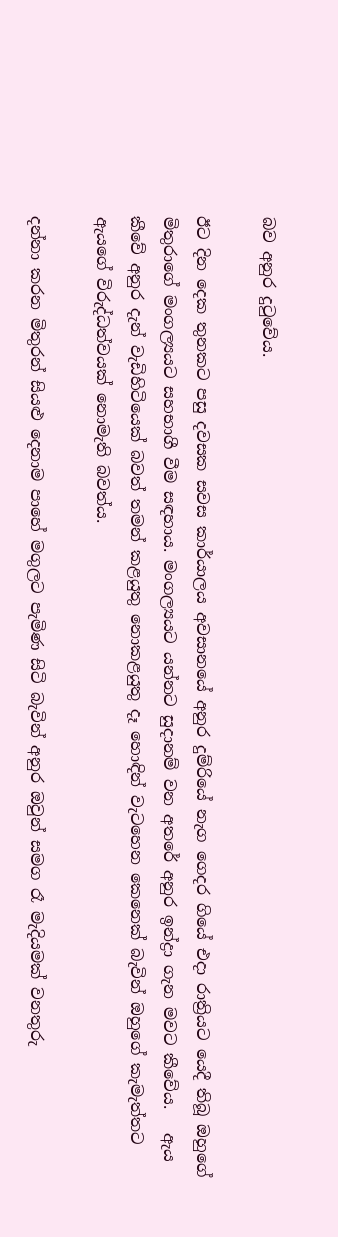බව අනුර දුටුවේය.

ඊට දින දෙක තුනකට පසු දවසක සවස කාර්යාලය අවසානයේ අනුර දුම්රියේ නැග ගෙදර ගියේ එදා රාත්‍රියට යෙදී තිබූ ඔහුගේ මිතුරාගේ මංගල්‍යයට සහභාගී වීම සඳහාය. මංගල්‍යයට යන්නට සුදානම් වන අතරේ අනුර ඉන්ද්‍රා ගැන මවට කීවේය.   ඇය කීවේ අනුර දැන් වැඩිහිටියෙක් බවත් තමන් කළයුතු නොකළයුතු දෑ හොඳින් වැටහෙන කෙනෙක් බැවින් ඔහුගේ කැමැත්තට ඇයගේ විරුද්ධත්වයක් නොමැති බවත්ය.

දන්නා කරන මිතුරන් සියළු දෙනාම පාහේ මගුලට පැමිණ සිටි බැවින් අනුර ඔවුන් සමග රෑ මැදියමක් වනතුරු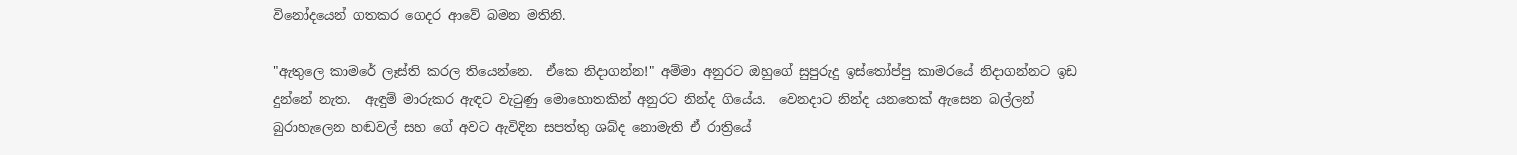විනෝදයෙන් ගතකර ගෙදර ආවේ බමන මතිනි.

"ඇතුලෙ කාමරේ ලෑස්ති කරල තියෙන්නෙ.  ඒකෙ නිදාගන්න!" අම්මා අනුරට ඔහුගේ සුපුරුදු ඉස්තෝප්පු කාමරයේ නිදාගන්නට ඉඩ දුන්නේ නැත.  ඇඳුම් මාරුකර ඇඳට වැටුණු මොහොතකින් අනුරට නින්ද ගියේය.  වෙනදාට නින්ද යනතෙක් ඇසෙන බල්ලන් බුරාහැලෙන හඬවල් සහ ගේ අවට ඇවිදින සපත්තු ශබ්ද නොමැති ඒ රාත්‍රියේ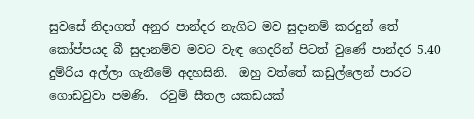සුවසේ නිදාගත් අනුර පාන්දර නැගිට මව සුදානම් කරදුන් තේ කෝප්පයද බී සුදානම්ව මවට වැඳ ගෙදරින් පිටත් වුණේ පාන්දර 5.40 දුම්රිය අල්ලා ගැනීමේ අදහසිනි.  ඔහු වත්තේ කඩුල්ලෙන් පාරට ගොඩවුවා පමණි.  රවුම් සීතල යකඩයක්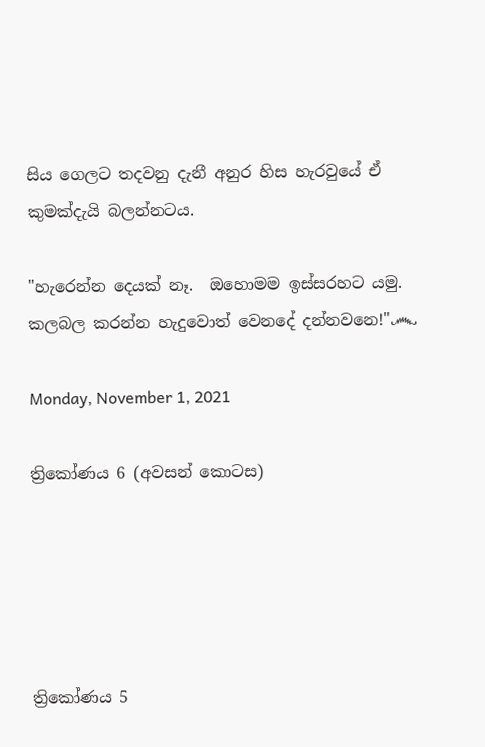සිය ගෙලට තදවනු දැනී අනුර හිස හැරවුයේ ඒ කුමක්දැයි බලන්නටය.

"හැරෙන්න දෙයක් නෑ.  ඔහොමම ඉස්සරහට යමු.  කලබල කරන්න හැදුවොත් වෙනදේ දන්නවනෙ!"෴

Monday, November 1, 2021

ත්‍රිකෝණය 6 (අවසන් කොටස)





ත්‍රිකෝණය 5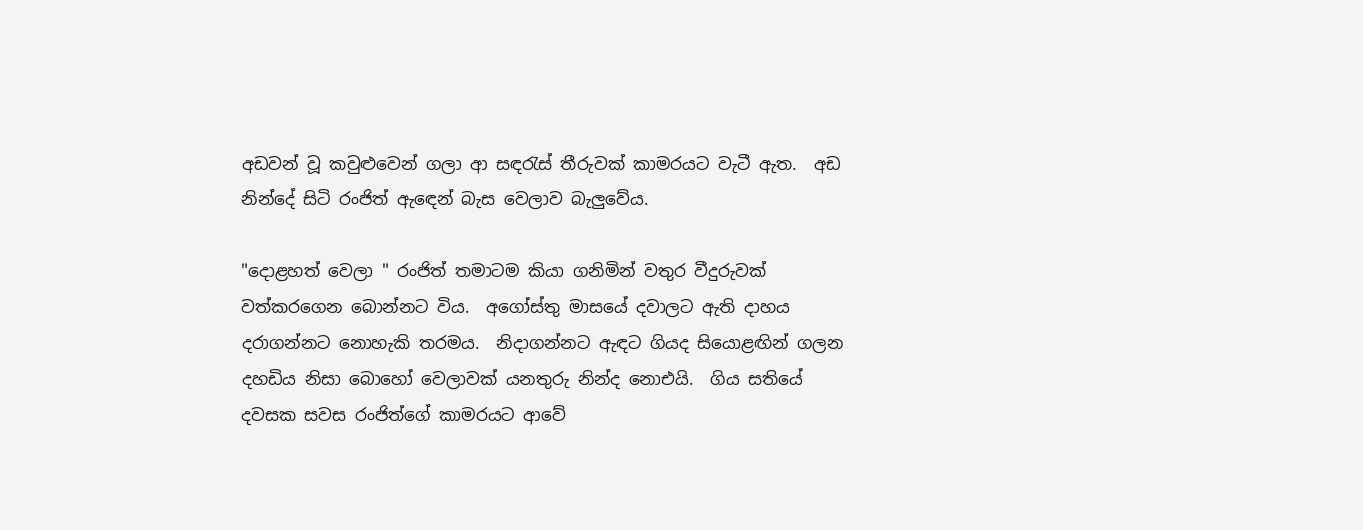අඩවන් වූ කවුළුවෙන් ගලා ආ සඳරැස් තීරුවක් කාමරයට වැටී ඇත.  අඩ නින්දේ සිටි රංජිත් ඇඳෙන් බැස වෙලාව බැලුවේය.

"දොළහත් වෙලා " රංජිත් තමාටම කියා ගනිමින් වතුර වීදුරුවක් වත්කරගෙන බොන්නට විය.  අගෝස්තු මාසයේ දවාලට ඇති දාහය දරාගන්නට නොහැකි තරමය.  නිදාගන්නට ඇඳට ගියද සියොළඟින් ගලන දහඩිය නිසා බොහෝ වෙලාවක් යනතුරු නින්ද නොඑයි.  ගිය සතියේ දවසක සවස රංජිත්ගේ කාමරයට ආවේ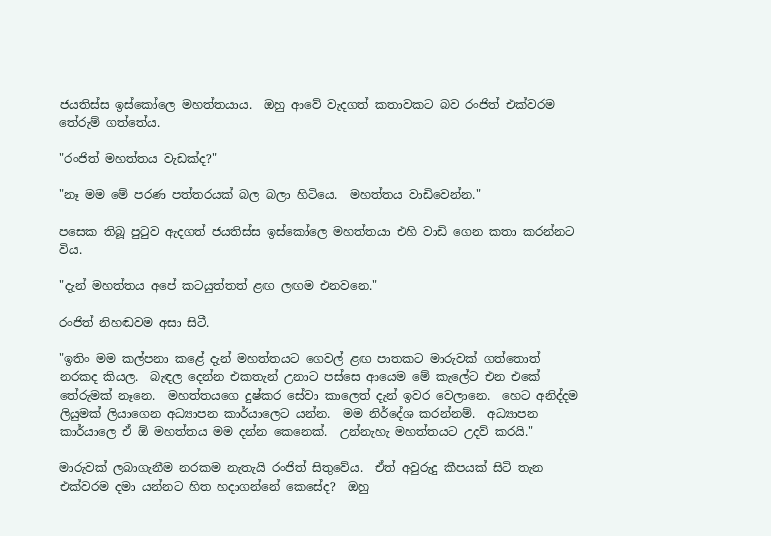ජයතිස්ස ඉස්කෝලෙ මහත්තයාය.  ඔහු ආවේ වැදගත් කතාවකට බව රංජිත් එක්වරම තේරුම් ගත්තේය.

"රංජිත් මහත්තය වැඩක්ද?"

"නෑ මම මේ පරණ පත්තරයක් බල බලා හිටියෙ.  මහත්තය වාඩිවෙන්න."

පසෙක තිබූ පුටුව ඇදගත් ජයතිස්ස ඉස්කෝලෙ මහත්තයා එහි වාඩි ගෙන කතා කරන්නට විය.

"දැන් මහත්තය අපේ කටයුත්තත් ළඟ ලඟම එනවනෙ."

රංජිත් නිහඬවම අසා සිටී.

"ඉතිං මම කල්පනා කළේ දැන් මහත්තයට ගෙවල් ළඟ පාතකට මාරුවක් ගත්තොත් නරකද කියල.  බැඳල දෙන්න එකතැන් උනාට පස්සෙ ආයෙම මේ කැලේට එන එකේ තේරුමක් නෑනෙ.  මහත්තයගෙ දුෂ්කර සේවා කාලෙත් දැන් ඉවර වෙලානෙ.  හෙට අනිද්දම ලියුමක් ලියාගෙන අධ්‍යාපන කාර්යාලෙට යන්න.  මම නිර්දේශ කරන්නම්.  අධ්‍යාපන කාර්යාලෙ ඒ ඕ මහත්තය මම දන්න කෙනෙක්.  උන්නැහැ මහත්තයට උදව් කරයි."

මාරුවක් ලබාගැනීම නරකම නැතැයි රංජිත් සිතුවේය.  ඒත් අවුරුදු කීපයක් සිටි තැන එක්වරම දමා යන්නට හිත හදාගන්නේ කෙසේද?  ඔහු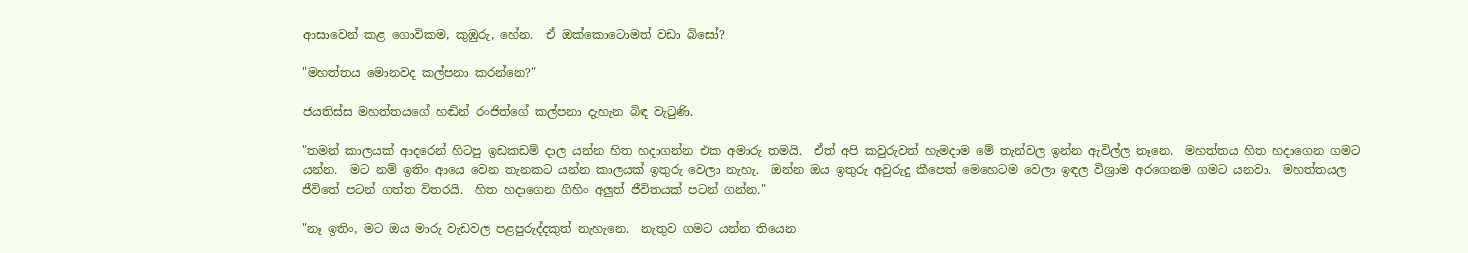ආසාවෙන් කළ ගොවිකම, කුඹුරු, හේන.  ඒ ඔක්කොටොමත් වඩා බිසෝ?

"මහත්තය මොනවද කල්පනා කරන්නෙ?"

ජයතිස්ස මහත්තයගේ හඬින් රංජිත්ගේ කල්පනා දැහැන බිඳ වැටුණි.

"තමන් කාලයක් ආදරෙන් හිටපු ඉඩකඩම් දාල යන්න හිත හදාගන්න එක අමාරු තමයි.  ඒත් අපි කවුරුවත් හැමදාම මේ තැන්වල ඉන්න ඇවිල්ල නෑනෙ.  මහත්තය හිත හදාගෙන ගමට යන්න.  මට නම් ඉතිං ආයෙ වෙන තැනකට යන්න කාලයක් ඉතුරු වෙලා නැහැ.  ඔන්න ඔය ඉතුරු අවුරුදු කීපෙත් මෙහෙටම වෙලා ඉඳල විශ්‍රාම අරගෙනම ගමට යනවා.  මහත්තයල ජීවිතේ පටන් ගත්ත විතරයි.  හිත හදාගෙන ගිහිං අලුත් ජීවිතයක් පටන් ගන්න."

"නෑ ඉතිං, මට ඔය මාරු වැඩවල පළපුරුද්දකුත් නැහැනෙ.  නැතුව ගමට යන්න තියෙන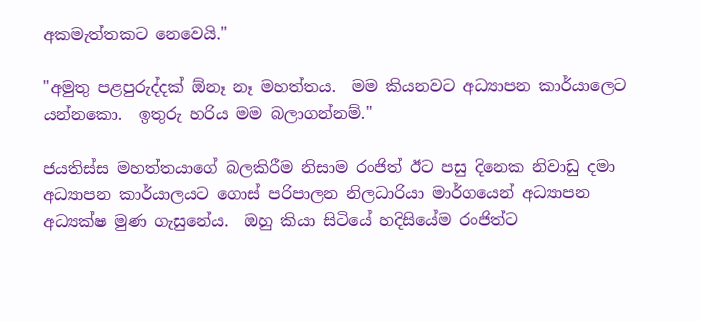අකමැත්තකට නෙවෙයි."

"අමුතු පළපුරුද්දක් ඕනෑ නෑ මහත්තය.  මම කියනවට අධ්‍යාපන කාර්යාලෙට යන්නකො.  ඉතුරු හරිය මම බලාගන්නම්."

ජයතිස්ස මහත්තයාගේ බලකිරීම නිසාම රංජිත් ඊට පසු දිනෙක නිවාඩු දමා අධ්‍යාපන කාර්යාලයට ගොස් පරිපාලන නිලධාරියා මාර්ගයෙන් අධ්‍යාපන අධ්‍යක්ෂ මුණ ගැසුනේය.  ඔහු කියා සිටියේ හදිසියේම රංජිත්ට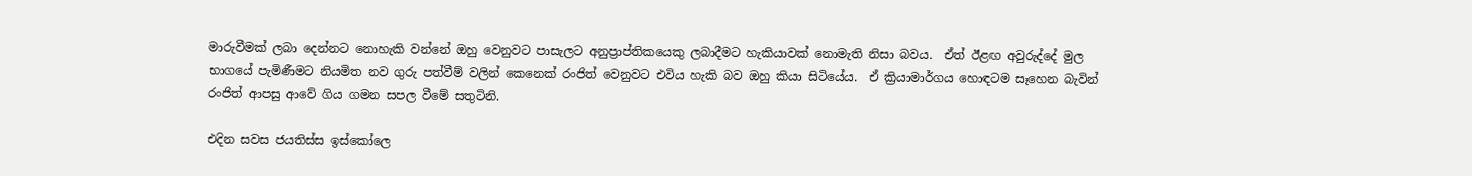මාරුවීමක් ලබා දෙන්නට නොහැකි වන්නේ ඔහු වෙනුවට පාසැලට අනුප්‍රාප්තිකයෙකු ලබාදීමට හැකියාවක් නොමැති නිසා බවය.  ඒත් ඊළඟ අවුරුද්දේ මුල භාගයේ පැමිණීමට නියමිත නව ගුරු පත්වීම් වලින් කෙනෙක් රංජිත් වෙනුවට එවිය හැකි බව ඔහු කියා සිටියේය.  ඒ ක්‍රියාමාර්ගය හොඳටම සෑහෙන බැවින් රංජිත් ආපසු ආවේ ගිය ගමන සපල වීමේ සතුටිනි.

එදින සවස ජයතිස්ස ඉස්කෝලෙ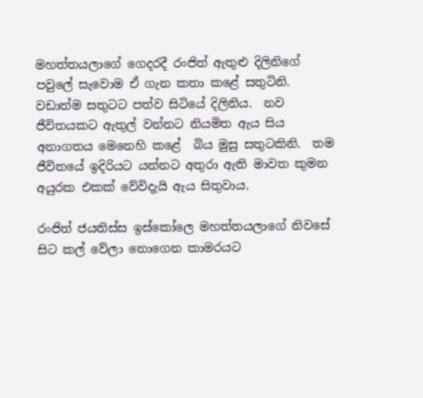මහත්තයලාගේ ගෙදරදී රංජිත් ඇතුළු දිලිනිගේ පවුලේ සැවොම ඒ ගැන කතා කළේ සතුටිනි.  වඩාත්ම සතුටට පත්ව සිටියේ දිලිනිය.  නව ජීවිතයකට ඇතුල් වන්නට නියමිත ඇය සිය අනාගතය මෙනෙහි කළේ  බිය මුසු සතුටකිනි.  තම ජීවිතයේ ඉදිරියට යන්නට අතුරා ඇති මාවත කුමන අයුරක එකක් වේවිදැයි ඇය සිතුවාය.

රංජිත් ජයතිස්ස ඉස්කෝලෙ මහත්තයලාගේ නිවසේ සිට කල් වේලා නොගෙන කාමරයට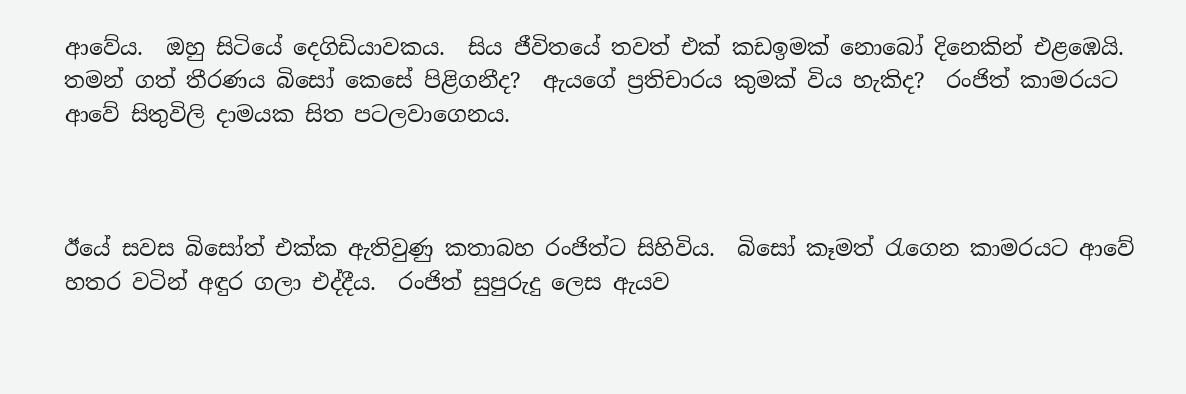ආවේය.  ඔහු සිටියේ දෙගිඩියාවකය.  සිය ජීවිතයේ තවත් එක් කඩඉමක් නොබෝ දිනෙකින් එළඹෙයි.  තමන් ගත් තීරණය බිසෝ කෙසේ පිළිගනීද?  ඇයගේ ප්‍රතිචාරය කුමක් විය හැකිද?  රංජිත් කාමරයට ආවේ සිතුවිලි දාමයක සිත පටලවාගෙනය.



ඊයේ සවස බිසෝත් එක්ක ඇතිවුණු කතාබහ රංජිත්ට සිහිවිය.  බිසෝ කෑමත් රැගෙන කාමරයට ආවේ හතර වටින් අඳුර ගලා එද්දීය.  රංජිත් සුපුරුදු ලෙස ඇයව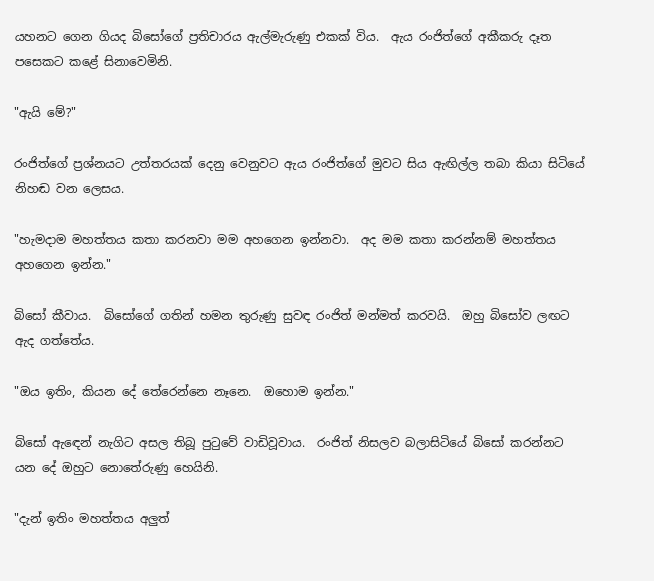යහනට ගෙන ගියද බිසෝගේ ප්‍රතිචාරය ඇල්මැරුණු එකක් විය.  ඇය රංජිත්ගේ අකීකරු දෑත පසෙකට කළේ සිනාවෙමිනි.

"ඇයි මේ?"

රංජිත්ගේ ප්‍රශ්නයට උත්තරයක් දෙනු වෙනුවට ඇය රංජිත්ගේ මුවට සිය ඇඟිල්ල තබා කියා සිටියේ නිහඬ වන ලෙසය.

"හැමදාම මහත්තය කතා කරනවා මම අහගෙන ඉන්නවා.  අද මම කතා කරන්නම් මහත්තය අහගෙන ඉන්න."

බිසෝ කීවාය.  බිසෝගේ ගතින් හමන තුරුණු සුවඳ රංජිත් මන්මත් කරවයි.  ඔහු බිසෝව ලඟට ඇද ගත්තේය.

"ඔය ඉතිං, කියන දේ තේරෙන්නෙ නෑනෙ.  ඔහොම ඉන්න."

බිසෝ ඇඳෙන් නැගිට අසල තිබූ පුටුවේ වාඩිවූවාය.  රංජිත් නිසලව බලාසිටියේ බිසෝ කරන්නට යන දේ ඔහුට නොතේරුණු හෙයිනි.

"දැන් ඉතිං මහත්තය අලුත්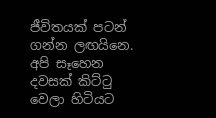ජීවිතයක් පටන් ගන්න ලඟයිනෙ.  අපි සෑහෙන දවසක් කිට්ටු වෙලා හිටියට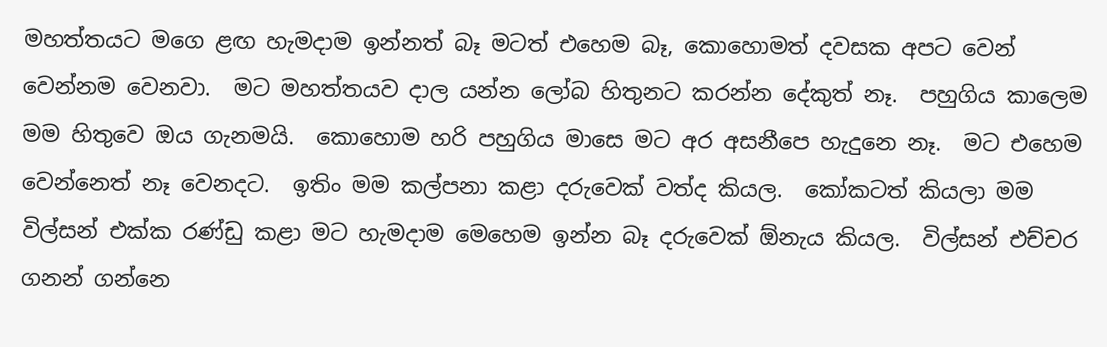මහත්තයට මගෙ ළඟ හැමදාම ඉන්නත් බෑ මටත් එහෙම බෑ, කොහොමත් දවසක අපට වෙන් වෙන්නම වෙනවා.  මට මහත්තයව දාල යන්න ලෝබ හිතුනට කරන්න දේකුත් නෑ.  පහුගිය කාලෙම මම හිතුවෙ ඔය ගැනමයි.  කොහොම හරි පහුගිය මාසෙ මට අර අසනීපෙ හැදුනෙ නෑ.  මට එහෙම වෙන්නෙත් නෑ වෙනදට.  ඉතිං මම කල්පනා කළා දරුවෙක් වත්ද කියල.  කෝකටත් කියලා මම විල්සන් එක්ක රණ්ඩු කළා මට හැමදාම මෙහෙම ඉන්න බෑ දරුවෙක් ඕනැය කියල.  විල්සන් එච්චර ගනන් ගන්නෙ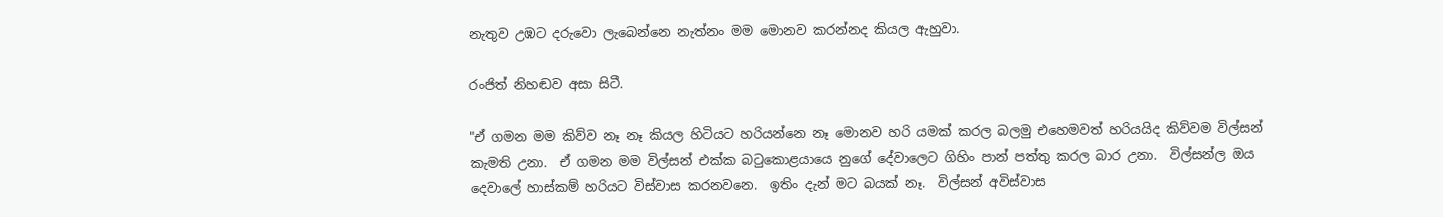නැතුව උඹට දරුවො ලැබෙන්නෙ නැත්නං මම මොනව කරන්නද කියල ඇහුවා.

රංජිත් නිහඬව අසා සිටී.

"ඒ ගමන මම කිව්ව නෑ නෑ කියල හිටියට හරියන්නෙ නෑ මොනව හරි යමක් කරල බලමු එහෙමවත් හරියයිද කිව්වම විල්සන් කැමති උනා.  ඒ ගමන මම විල්සන් එක්ක බටුකොළයායෙ නුගේ දේවාලෙට ගිහිං පාන් පත්තු කරල බාර උනා.  විල්සන්ල ඔය දෙවාලේ හාස්කම් හරියට විස්වාස කරනවනෙ.  ඉතිං දැන් මට බයක් නෑ.  විල්සන් අවිස්වාස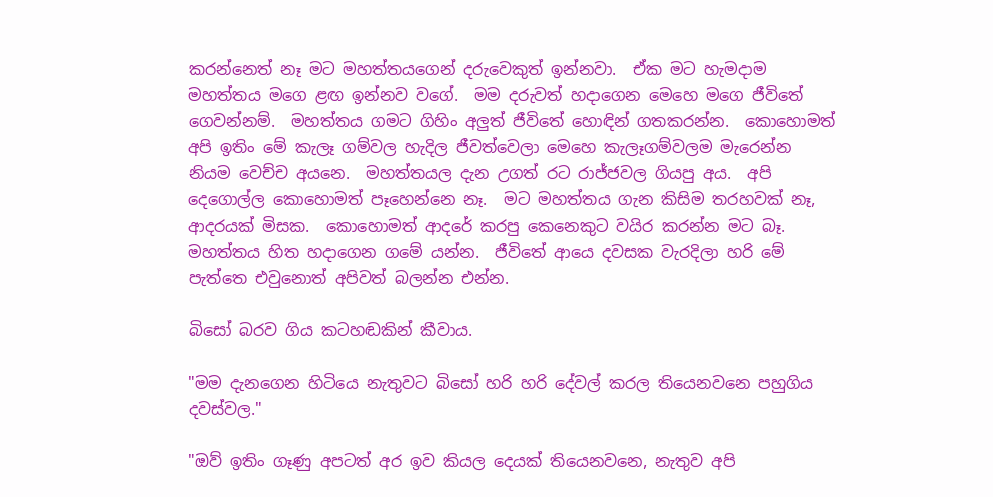කරන්නෙත් නෑ මට මහත්තයගෙන් දරුවෙකුත් ඉන්නවා.  ඒක මට හැමදාම මහත්තය මගෙ ළඟ ඉන්නව වගේ.  මම දරුවත් හදාගෙන මෙහෙ මගෙ ජීවිතේ ගෙවන්නම්.  මහත්තය ගමට ගිහිං අලුත් ජීවිතේ හොඳින් ගතකරන්න.  කොහොමත් අපි ඉතිං මේ කැලෑ ගම්වල හැදිල ජීවත්වෙලා මෙහෙ කැලෑගම්වලම මැරෙන්න නියම වෙච්ච අයනෙ.  මහත්තයල දැන උගත් රට රාජ්ජවල ගියපු අය.  අපි දෙගොල්ල කොහොමත් පෑහෙන්නෙ නෑ.  මට මහත්තය ගැන කිසිම තරහවක් නෑ, ආදරයක් මිසක.  කොහොමත් ආදරේ කරපු කෙනෙකුට වයිර කරන්න මට බෑ.  මහත්තය හිත හදාගෙන ගමේ යන්න.  ජීවිතේ ආයෙ දවසක වැරදිලා හරි මේ පැත්තෙ එවුනොත් අපිවත් බලන්න එන්න.

බිසෝ බරව ගිය කටහඬකින් කීවාය.

"මම දැනගෙන හිටියෙ නැතුවට බිසෝ හරි හරි දේවල් කරල තියෙනවනෙ පහුගිය දවස්වල."

"ඔව් ඉතිං ගෑණු අපටත් අර ඉව කියල දෙයක් තියෙනවනෙ, නැතුව අපි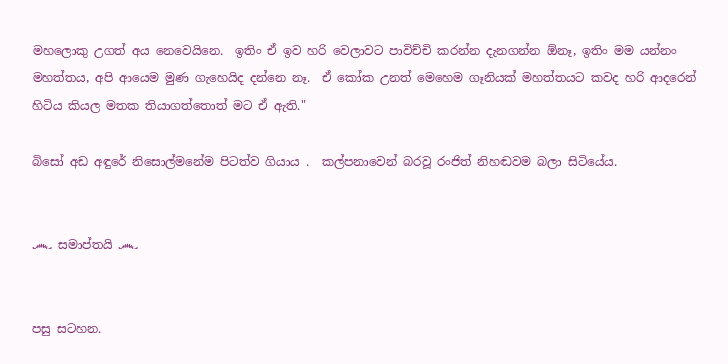මහලොකු උගත් අය නෙවෙයිනෙ.  ඉතිං ඒ ඉව හරි වෙලාවට පාවිච්චි කරන්න දැනගන්න ඕනෑ, ඉතිං මම යන්නං මහත්තය, අපි ආයෙම මුණ ගැහෙයිද දන්නෙ නෑ.  ඒ කෝක උනත් මෙහෙම ගෑනියක් මහත්තයට කවද හරි ආදරෙන් හිටිය කියල මතක තියාගත්තොත් මට ඒ ඇති."

බිසෝ අඩ අඳුරේ නිසොල්මනේම පිටත්ව ගියාය .  කල්පනාවෙන් බරවූ රංජිත් නිහඬවම බලා සිටියේය.


෴ සමාප්තයි ෴


පසු සටහන.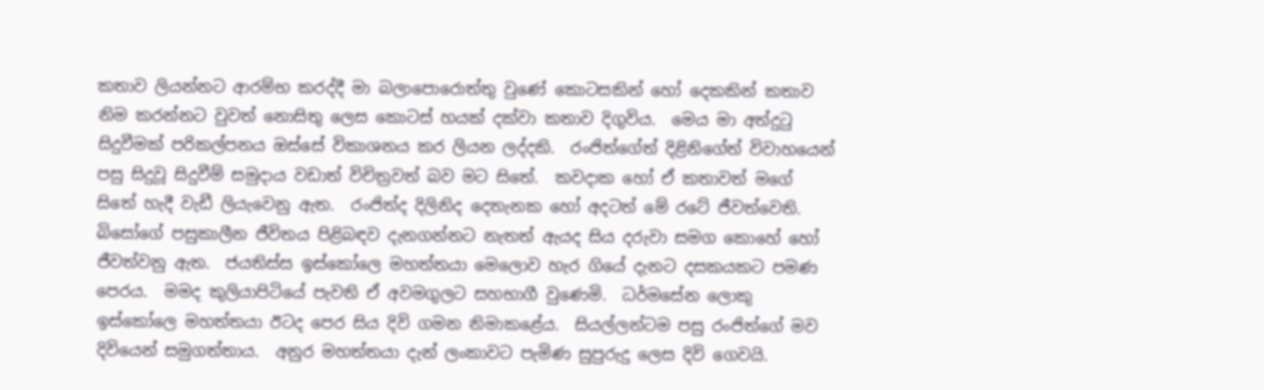කතාව ලියන්නට ආරම්භ කරද්දී මා බලාපොරොත්තු වුණේ කොටසකින් හෝ දෙකකින් කතාව නිම කරන්නට වුවත් නොසිතු ලෙස කොටස් හයක් දක්වා කතාව දිගුවිය.  මෙය මා අත්දුටු සිදුවීමක් පරිකල්පනය ඔස්සේ විකාශනය කර ලියන ලද්දකි.  රංජිත්ගේත් දිළිනිගේත් විවාහයෙන් පසු සිදුවූ සිදුවීම් සමුදාය වඩාත් විචිත්‍රවත් බව මට සිතේ.  කවදාක හෝ ඒ කතාවත් මගේ සිතේ හැදී වැඩී ලියැවෙනු ඇත.  රංජිත්ද දිලිනිද දෙතැනක හෝ අදටත් මේ රටේ ජීවත්වෙති.  බිසෝගේ පසුකාලීන ජීවිතය පිළිබඳව දැනගන්නට නැතත් ඇයද සිය දරුවා සමග කොහේ හෝ ජීවත්වනු ඇත.  ජයතිස්ස ඉස්කෝලෙ මහත්තයා මෙලොව හැර ගියේ දැනට දසකයකට පමණ පෙරය.  මමද කුලියාපිටියේ පැවති ඒ අවමගුලට සහභාගී වුණෙමි.  ධර්මසේන ලොකු ඉස්කෝලෙ මහත්තයා ඊටද පෙර සිය දිවි ගමන නිමාකළේය.  සියල්ලන්ටම පසු රංජිත්ගේ මව දිවියෙන් සමුගත්තාය.  අනුර මහත්තයා දැන් ලංකාවට පැමිණ සුපුරුදු ලෙස දිවි ගෙවයි.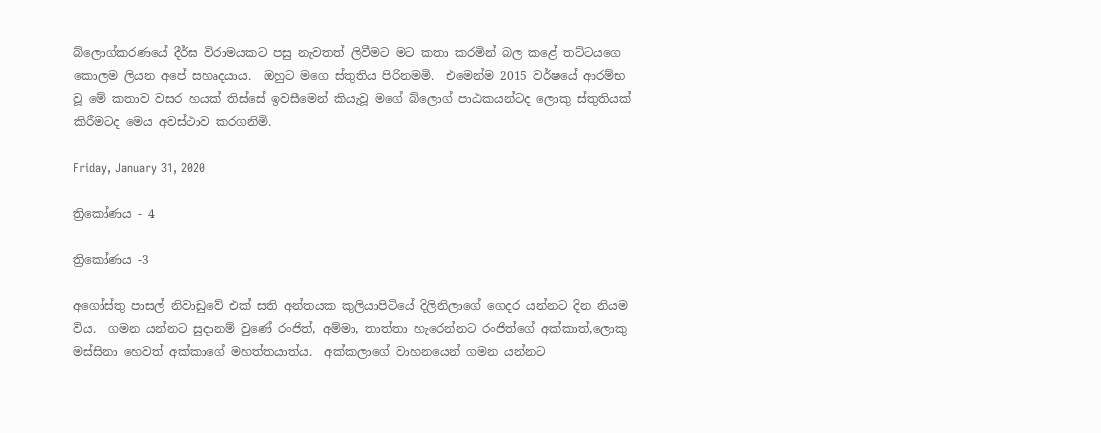බ්ලොග්කරණයේ දීර්ඝ විරාමයකට පසු නැවතත් ලිවීමට මට කතා කරමින් බල කළේ තට්ටයගෙ කොලම ලියන අපේ සහෘදයාය.  ඔහුට මගෙ ස්තුතිය පිරිනමමි.  එමෙන්ම 2015 වර්ෂයේ ආරම්භ වූ මේ කතාව වසර හයක් තිස්සේ ඉවසීමෙන් කියැවූ මගේ බ්ලොග් පාඨකයන්ටද ලොකු ස්තුතියක් කිරීමටද මෙය අවස්ථාව කරගනිමි.

Friday, January 31, 2020

ත්‍රිකෝණය - 4

ත්‍රිකෝණය -3

අගෝස්තු පාසල් නිවාඩුවේ එක් සති අන්තයක කුලියාපිටියේ දිලිනිලාගේ ගෙදර යන්නට දින නියම විය.  ගමන යන්නට සුදානම් වුණේ රංජිත්, අම්මා, තාත්තා හැරෙන්නට රංජිත්ගේ අක්කාත්,ලොකු මස්සිනා හෙවත් අක්කාගේ මහත්තයාත්ය.  අක්කලාගේ වාහනයෙන් ගමන යන්නට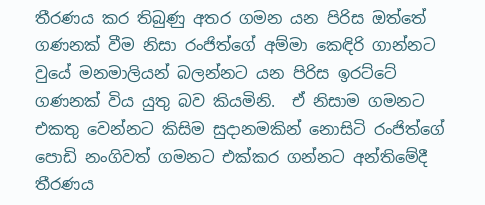තීරණය කර තිබුණු අතර ගමන යන පිරිස ඔත්තේ ගණනක් වීම නිසා රංජිත්ගේ අම්මා කෙඳිරි ගාන්නට වුයේ මනමාලියන් බලන්නට යන පිරිස ඉරට්ටේ ගණනක් විය යුතු බව කියමිනි.  ඒ නිසාම ගමනට එකතු වෙන්නට කිසිම සුදානමකින් නොසිටි රංජිත්ගේ පොඩි නංගිවත් ගමනට එක්කර ගන්නට අන්තිමේදී තීරණය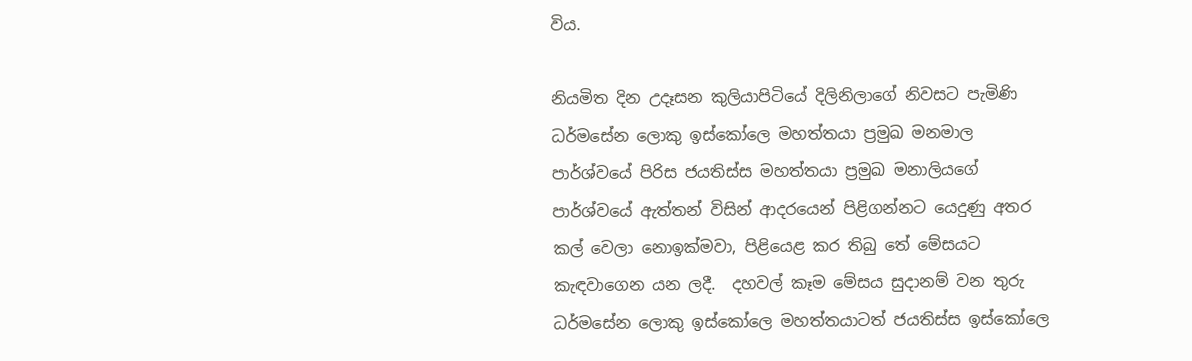විය.

නියමිත දින උදෑසන කුලියාපිටියේ දිලිනිලාගේ නිවසට පැමිණි ධර්මසේන ලොකු ඉස්කෝලෙ මහත්තයා ප්‍රමුඛ මනමාල පාර්ශ්වයේ පිරිස ජයතිස්ස මහත්තයා ප්‍රමුඛ මනාලියගේ පාර්ශ්වයේ ඇත්තන් විසින් ආදරයෙන් පිළිගන්නට යෙදුණු අතර කල් වෙලා නොඉක්මවා, පිළියෙළ කර තිබු තේ මේසයට කැඳවාගෙන යන ලදී.  දහවල් කෑම මේසය සුදානම් වන තුරු ධර්මසේන ලොකු ඉස්කෝලෙ මහත්තයාටත් ජයතිස්ස ඉස්කෝලෙ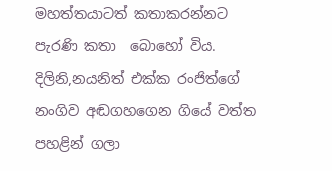මහත්තයාටත් කතාකරන්නට පැරණි කතා  බොහෝ විය.  දිලිනි,නයනිත් එක්ක රංජිත්ගේ නංගිව අඬගහගෙන ගියේ වත්ත පහළින් ගලා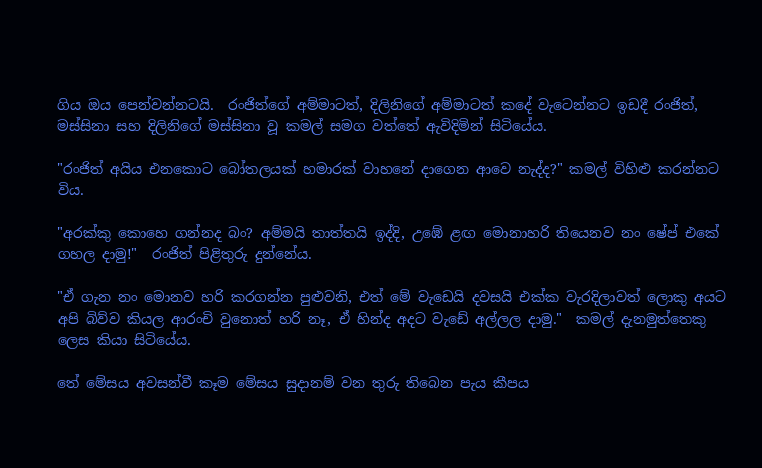ගිය ඔය පෙන්වන්නටයි.  රංජිත්ගේ අම්මාටත්, දිලිනිගේ අම්මාටත් කදේ වැටෙන්නට ඉඩදී රංජිත්, මස්සිනා සහ දිලිනිගේ මස්සිනා වූ කමල් සමග වත්තේ ඇවිදිමින් සිටියේය.

"රංජිත් අයිය එනකොට බෝතලයක් හමාරක් වාහනේ දාගෙන ආවෙ නැද්ද?" කමල් විහිළු කරන්නට විය.

"අරක්කු කොහෙ ගන්නද බං? අම්මයි තාත්තයි ඉද්දි, උඹේ ළඟ මොනාහරි තියෙනව නං ෂේප් එකේ ගහල දාමු!"  රංජිත් පිළිතුරු දුන්නේය.

"ඒ ගැන නං මොනව හරි කරගන්න පුළුවනි, එත් මේ වැඩෙයි දවසයි එක්ක වැරදිලාවත් ලොකු අයට අපි බිව්ව කියල ආරංචි වුනොත් හරි නෑ, ඒ හින්ද අදට වැඩේ අල්ලල දාමු."  කමල් දැනමුත්තෙකු ලෙස කියා සිටියේය.

තේ මේසය අවසන්වී කෑම මේසය සුදානම් වන තුරු තිබෙන පැය කීපය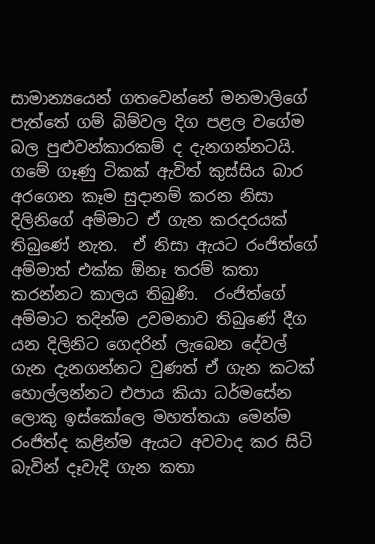සාමාන්‍යයෙන් ගතවෙන්නේ මනමාලිගේ පැත්තේ ගම් බිම්වල දිග පළල වගේම  බල පුළුවන්කාරකම් ද දැනගන්නටයි.  ගමේ ගෑණු ටිකක් ඇවිත් කුස්සිය බාර අරගෙන කෑම සුදානම් කරන නිසා දිලිනිගේ අම්මාට ඒ ගැන කරදරයක් තිබුණේ නැත.  ඒ නිසා ඇයට රංජිත්ගේ අම්මාත් එක්ක ඕනෑ තරම් කතා කරන්නට කාලය තිබුණි.  රංජිත්ගේ අම්මාට තදින්ම උවමනාව තිබුණේ දීග යන දිලිනිට ගෙදරින් ලැබෙන දේවල් ගැන දැනගන්නට වුණත් ඒ ගැන කටක් හොල්ලන්නට එපාය කියා ධර්මසේන ලොකු ඉස්කෝලෙ මහත්තයා මෙන්ම රංජිත්ද කළින්ම ඇයට අවවාද කර සිටි බැවින් දෑවැදි ගැන කතා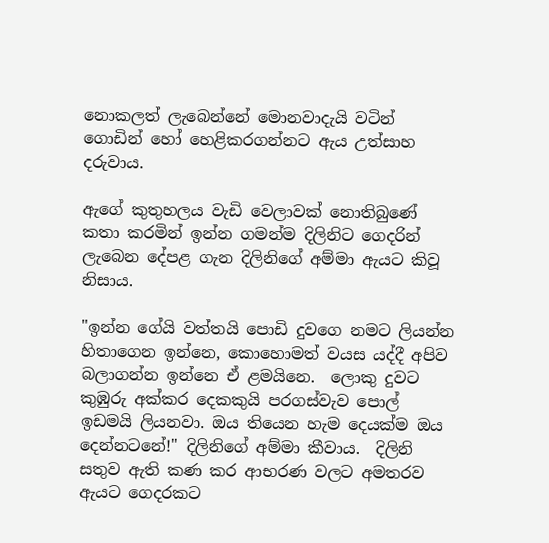නොකලත් ලැබෙන්නේ මොනවාදැයි වටින් ගොඩින් හෝ හෙළිකරගන්නට ඇය උත්සාහ  දරුවාය.

ඇගේ කුතුහලය වැඩි වෙලාවක් නොතිබුණේ කතා කරමින් ඉන්න ගමන්ම දිලිනිට ගෙදරින් ලැබෙන දේපළ ගැන දිලිනිගේ අම්මා ඇයට කිවූ නිසාය.

"ඉන්න ගේයි වත්තයි පොඩි දුවගෙ නමට ලියන්න හිතාගෙන ඉන්නෙ, කොහොමත් වයස යද්දී අපිව බලාගන්න ඉන්නෙ ඒ ළමයිනෙ.  ලොකු දුවට කුඹුරු අක්කර දෙකකුයි පරගස්වැව පොල් ඉඩමයි ලියනවා. ඔය තියෙන හැම දෙයක්ම ඔය දෙන්නටනේ!" දිලිනිගේ අම්මා කීවාය.  දිලිනි සතුව ඇති කණ කර ආභරණ වලට අමතරව ඇයට ගෙදරකට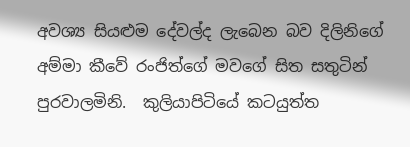අවශ්‍ය සියළුම දේවල්ද ලැබෙන බව දිලිනිගේ අම්මා කීවේ රංජිත්ගේ මවගේ සිත සතුටින් පුරවාලමිනි.  කුලියාපිටියේ කටයුත්ත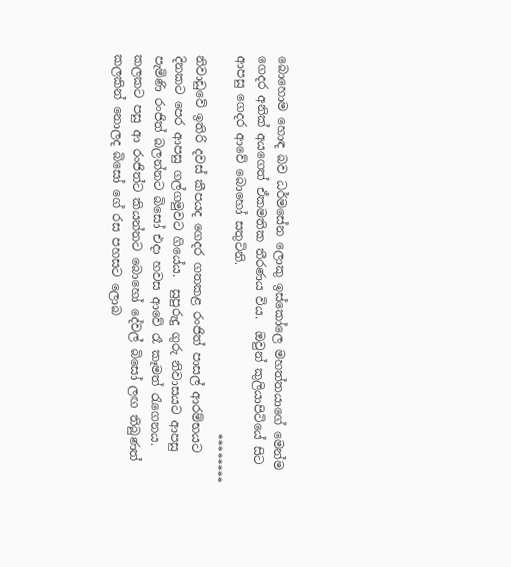බොහොම හොඳ බව ධර්මසේන ලොකු ඉස්කෝලෙ මහත්තයාගේ මෙන්ම ගෙදර අනික් අයගෙත් ඒකමතික තීරණය විය.  ඔවුන් කුලියාපිටියේ සිට ආපසු ගෙදර ආවේ බොහෝ සතුටිනි.
                                                               ********
නිවාඩුවේ ඉතිරි දවස් කීපයද ගෙදර ගතකළ රංජිත් පාසල් ආරම්භයට දිනකට පෙර ආපසු ගල්ගමුවට ගියේය.  සුපුරුදු ගුරු නිවාසයට ආපසු පැමිණි රංජිත් බලන්නට බිසෝ එදා හවස ආවේ රෑ කෑමත් රැගෙනය.  කලකට පසු ආ රංජිත්ට කියන්නට බොහෝ දේවල් බිසෝ ලඟ තිබුණත් කලකින් නොලද බිසෝ ගේ රස පහසට ලොබ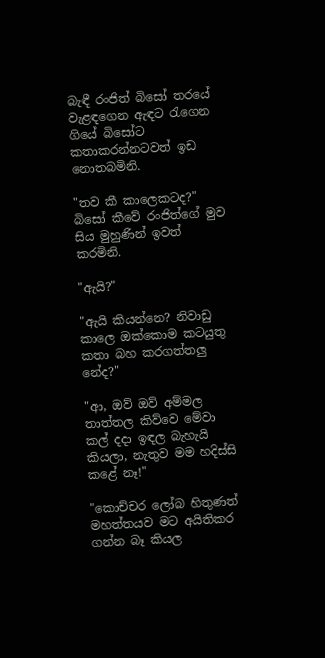බැඳී රංජිත් බිසෝ තරයේ වැළඳගෙන ඇඳට රැගෙන ගියේ බිසෝට කතාකරන්නටවත් ඉඩ නොතබමිනි.

"තව කී කාලෙකටද?" බිසෝ කීවේ රංජිත්ගේ මුව සිය මුහුණින් ඉවත් කරමිනි.

"ඇයි?"

"ඇයි කියන්නෙ? නිවාඩු කාලෙ ඔක්කොම කටයුතු කතා බහ කරගත්තලු නේද?"

"ආ, ඔව් ඔව් අම්මල තාත්තල කිව්වෙ මේවා කල් දදා ඉඳල බැහැයි කියලා, නැතුව මම හදිස්සි කළේ නෑ!"

"කොච්චර ලෝබ හිතුණත් මහත්තයව මට අයිතිකර ගන්න බෑ කියල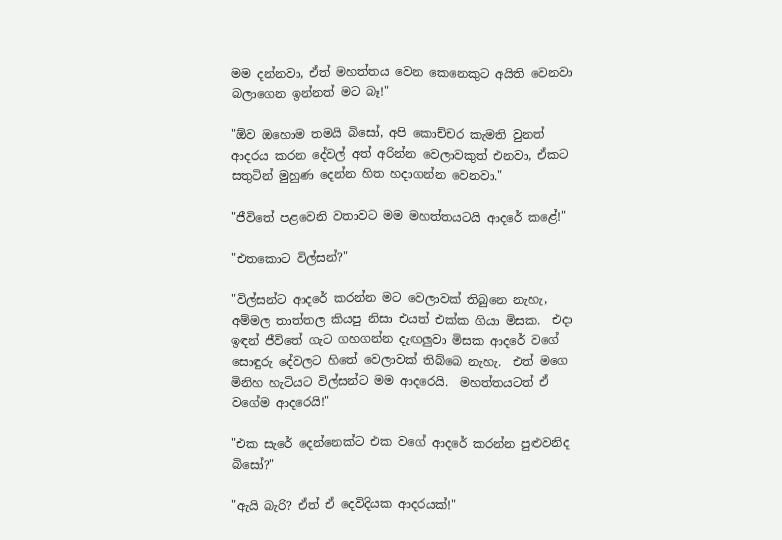මම දන්නවා, ඒත් මහත්තය වෙන කෙනෙකුට අයිති වෙනවා බලාගෙන ඉන්නත් මට බෑ!"

"ඕව ඔහොම තමයි බිසෝ, අපි කොච්චර කැමති වුනත් ආදරය කරන දේවල් අත් අරින්න වෙලාවකුත් එනවා, ඒකට සතුටින් මුහුණ දෙන්න හිත හදාගන්න වෙනවා."

"ජීවිතේ පළවෙනි වතාවට මම මහත්තයටයි ආදරේ කළේ!"

"එතකොට විල්සන්?"

"විල්සන්ට ආදරේ කරන්න මට වෙලාවක් තිබුනෙ නැහැ, අම්මල තාත්තල කියපු නිසා එයත් එක්ක ගියා මිසක.  එදා ඉඳන් ජීවිතේ ගැට ගහගන්න දැඟලුවා මිසක ආදරේ වගේ සොඳුරු දේවලට හිතේ වෙලාවක් තිබ්බෙ නැහැ.  එත් මගෙ මිනිහ හැටියට විල්සන්ට මම ආදරෙයි.  මහත්තයටත් ඒ වගේම ආදරෙයි!"

"එක සැරේ දෙන්නෙක්ට එක වගේ ආදරේ කරන්න පුළුවනිද බිසෝ?"

"ඇයි බැරි? ඒත් ඒ දෙවිදියක ආදරයක්!"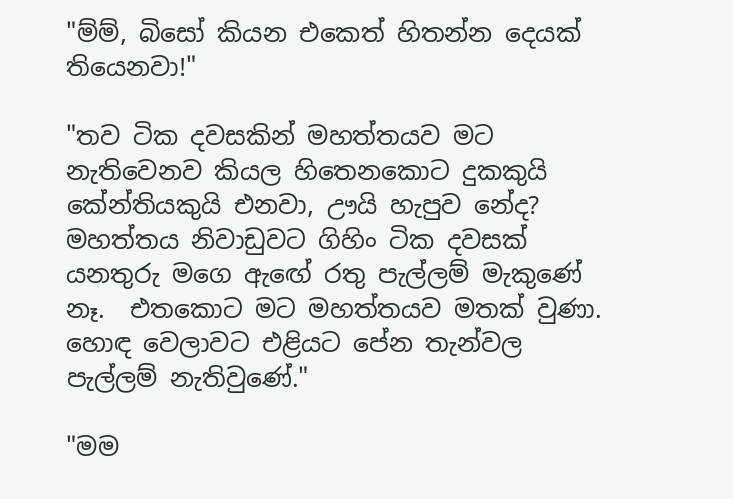"ම්ම්, බිසෝ කියන එකෙත් හිතන්න දෙයක් තියෙනවා!"

"තව ටික දවසකින් මහත්තයව මට නැතිවෙනව කියල හිතෙනකොට දුකකුයි කේන්තියකුයි එනවා, ඌයි හැපුව නේද?  මහත්තය නිවාඩුවට ගිහිං ටික දවසක් යනතුරු මගෙ ඇඟේ රතු පැල්ලම් මැකුණේ නෑ.  එතකොට මට මහත්තයව මතක් වුණා.  හොඳ වෙලාවට එළියට පේන තැන්වල පැල්ලම් නැතිවුණේ."

"මම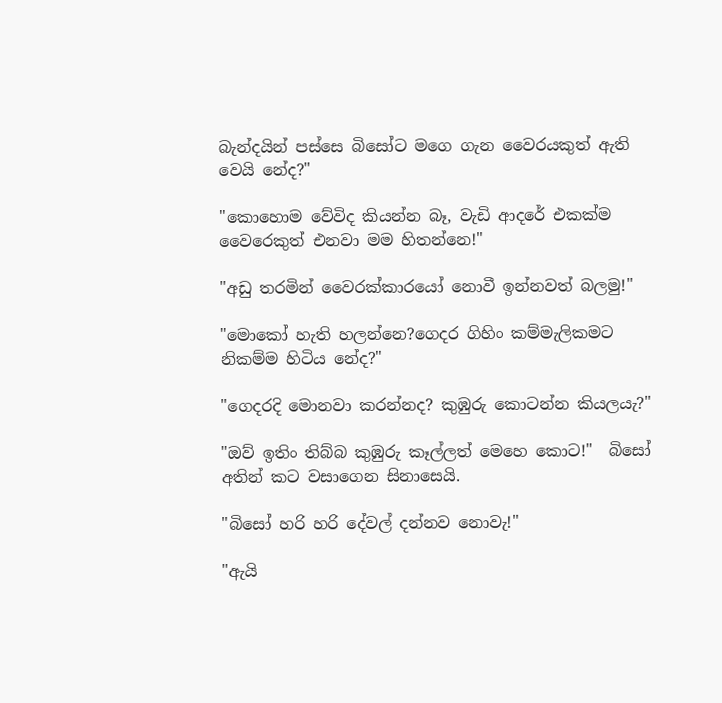බැන්දයින් පස්සෙ බිසෝට මගෙ ගැන වෛරයකුත් ඇති වෙයි නේද?"

"කොහොම වේවිද කියන්න බෑ, වැඩි ආදරේ එකක්ම වෛරෙකුත් එනවා මම හිතන්නෙ!"

"අඩු තරමින් වෛරක්කාරයෝ නොවී ඉන්නවත් බලමු!"

"මොකෝ හැති හලන්නෙ?ගෙදර ගිහිං කම්මැලිකමට නිකම්ම හිටිය නේද?"

"ගෙදරදි මොනවා කරන්නද? කුඹුරු කොටන්න කියලයැ?"

"ඔව් ඉතිං තිබ්බ කුඹුරු කෑල්ලත් මෙහෙ කොට!"  බිසෝ අතින් කට වසාගෙන සිනාසෙයි.

"බිසෝ හරි හරි දේවල් දන්නව නොවැ!"

"ඇයි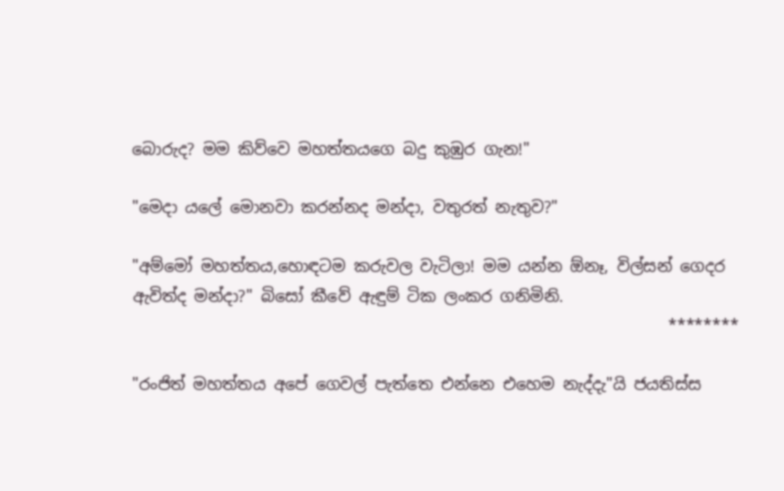බොරුද? මම කිව්වෙ මහත්තයගෙ බදු කුඹුර ගැන!"

"මෙදා යලේ මොනවා කරන්නද මන්දා, වතුරත් නැතුව?"

"අම්මෝ මහත්තය,හොඳටම කරුවල වැටිලා! මම යන්න ඕනෑ, විල්සන් ගෙදර ඇවිත්ද මන්දා?" බිසෝ කීවේ ඇඳුම් ටික ලංකර ගනිමිනි.
                                                                   ********

"රංජිත් මහත්තය අපේ ගෙවල් පැත්තෙ එන්නෙ එහෙම නැද්දැ"යි ජයතිස්ස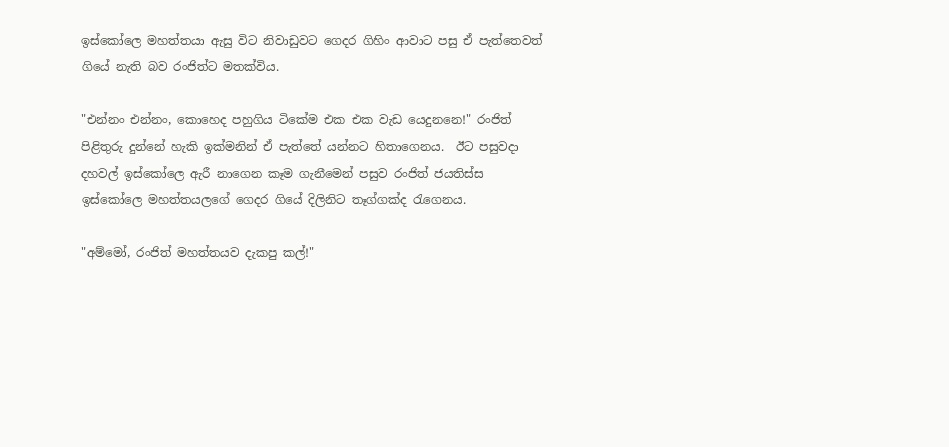ඉස්කෝලෙ මහත්තයා ඇසු විට නිවාඩුවට ගෙදර ගිහිං ආවාට පසු ඒ පැත්තෙවත් ගියේ නැති බව රංජිත්ට මතක්විය.

"එන්නං එන්නං, කොහෙද පහුගිය ටිකේම එක එක වැඩ යෙදුනනෙ!" රංජිත් පිළිතුරු දුන්නේ හැකි ඉක්මනින් ඒ පැත්තේ යන්නට හිතාගෙනය.  ඊට පසුවදා දහවල් ඉස්කෝලෙ ඇරී නාගෙන කෑම ගැනීමෙන් පසුව රංජිත් ජයතිස්ස ඉස්කෝලෙ මහත්තයලගේ ගෙදර ගියේ දිලිනිට තෑග්ගක්ද රැගෙනය.

"අම්මෝ, රංජිත් මහත්තයව දැකපු කල්!"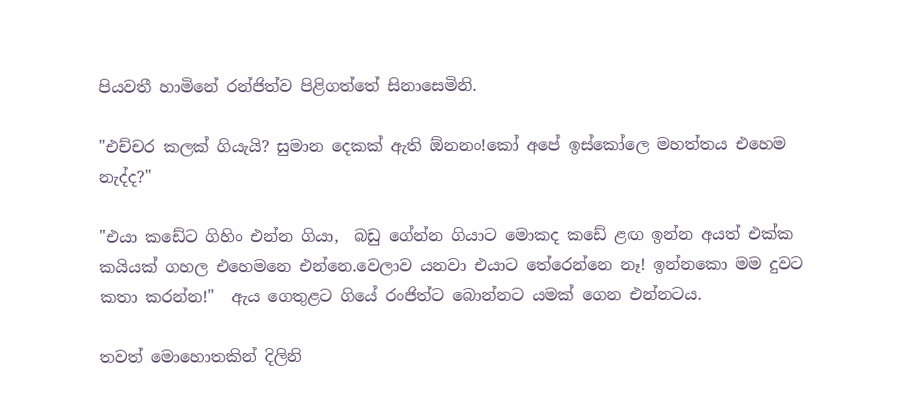පියවතී හාමිනේ රන්ජිත්ව පිළිගත්තේ සිනාසෙමිනි.

"එච්චර කලක් ගියැයි? සුමාන දෙකක් ඇති ඕනනං!කෝ අපේ ඉස්කෝලෙ මහත්තය එහෙම නැද්ද?"

"එයා කඩේට ගිහිං එන්න ගියා,  බඩු ගේන්න ගියාට මොකද කඩේ ළඟ ඉන්න අයත් එක්ක කයියක් ගහල එහෙමනෙ එන්නෙ.වෙලාව යනවා එයාට තේරෙන්නෙ නෑ! ඉන්නකො මම දුවට කතා කරන්න!"  ඇය ගෙතුළට ගියේ රංජිත්ට බොන්නට යමක් ගෙන එන්නටය.

තවත් මොහොතකින් දිලිනි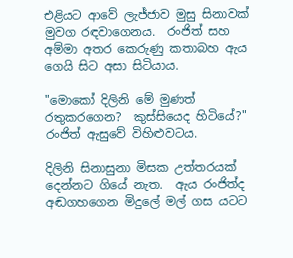එළියට ආවේ ලැජ්ජාව මුසු සිනාවක් මුවග රඳවාගෙනය.  රංජිත් සහ අම්මා අතර කෙරුණු කතාබහ ඇය ගෙයි සිට අසා සිටියාය.

"මොකෝ දිලිනි මේ මුණත් රතුකරගෙන?  කුස්සියෙද හිටියේ?"  රංජිත් ඇසුවේ විහිළුවටය.

දිලිනි සිනාසුනා මිසක උත්තරයක් දෙන්නට ගියේ නැත.  ඇය රංජිත්ද අඬගහගෙන මිදුලේ මල් ගස යටට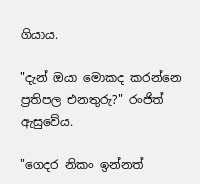ගියාය.

"දැන් ඔයා මොකද කරන්නෙ ප්‍රතිපල එනතුරු?" රංජිත් ඇසුවේය.

"ගෙදර නිකං ඉන්නත්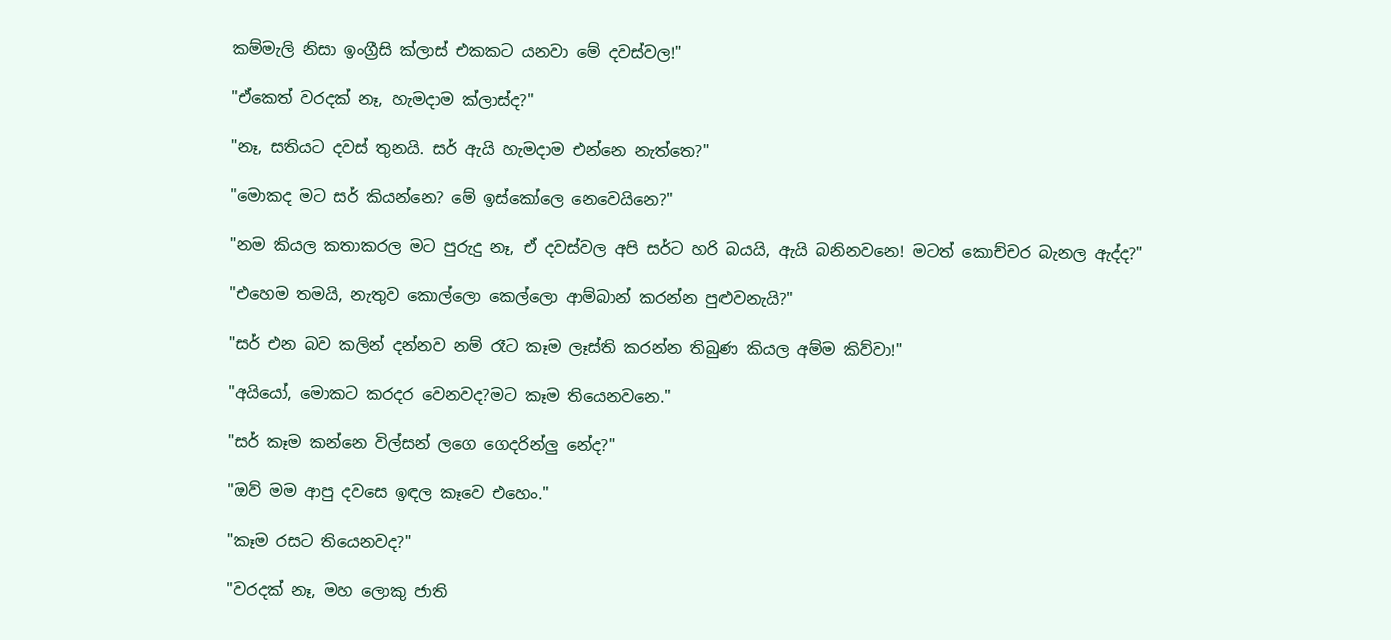කම්මැලි නිසා ඉංග්‍රීසි ක්ලාස් එකකට යනවා මේ දවස්වල!"

"ඒකෙත් වරදක් නෑ, හැමදාම ක්ලාස්ද?"

"නෑ, සතියට දවස් තුනයි. සර් ඇයි හැමදාම එන්නෙ නැත්තෙ?"

"මොකද මට සර් කියන්නෙ? මේ ඉස්කෝලෙ නෙවෙයිනෙ?"

"නම කියල කතාකරල මට පුරුදු නෑ, ඒ දවස්වල අපි සර්ට හරි බයයි, ඇයි බනිනවනෙ! මටත් කොච්චර බැනල ඇද්ද?"

"එහෙම තමයි, නැතුව කොල්ලො කෙල්ලො ආම්බාන් කරන්න පුළුවනැයි?"

"සර් එන බව කලින් දන්නව නම් රෑට කෑම ලෑස්ති කරන්න තිබුණ කියල අම්ම කිව්වා!"

"අයියෝ, මොකට කරදර වෙනවද?මට කෑම තියෙනවනෙ."

"සර් කෑම කන්නෙ විල්සන් ලගෙ ගෙදරින්ලු නේද?"

"ඔව් මම ආපු දවසෙ ඉඳල කෑවෙ එහෙං."

"කෑම රසට තියෙනවද?"

"වරදක් නෑ, මහ ලොකු ජාති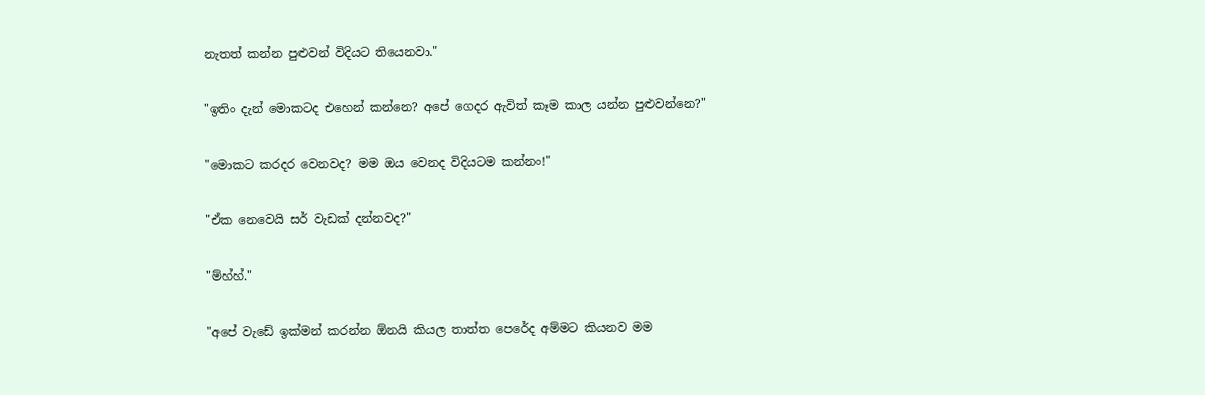නැතත් කන්න පුළුවන් විදියට තියෙනවා."

"ඉතිං දැන් මොකටද එහෙන් කන්නෙ? අපේ ගෙදර ඇවිත් කෑම කාල යන්න පුළුවන්නෙ?"

"මොකට කරදර වෙනවද? මම ඔය වෙනද විදියටම කන්නං!"

"ඒක නෙවෙයි සර් වැඩක් දන්නවද?"

"ම්හ්හ්."

"අපේ වැඩේ ඉක්මන් කරන්න ඕනයි කියල තාත්ත පෙරේද අම්මට කියනව මම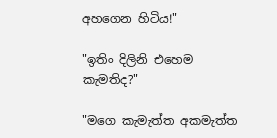අහගෙන හිටිය!"

"ඉතිං දිලිනි එහෙම කැමතිද?"

"මගෙ කැමැත්ත අකමැත්ත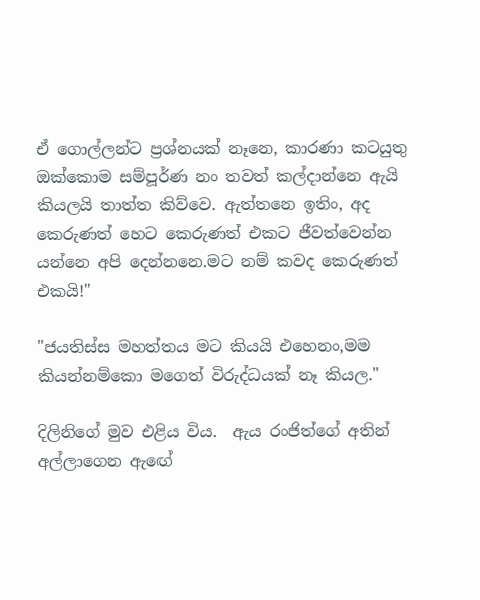ඒ ගොල්ලන්ට ප්‍රශ්නයක් නෑනෙ, කාරණා කටයුතු ඔක්කොම සම්පූර්ණ නං තවත් කල්දාන්නෙ ඇයි කියලයි තාත්ත කිව්වෙ. ඇත්තනෙ ඉතිං, අද කෙරුණත් හෙට කෙරුණත් එකට ජීවත්වෙන්න යන්නෙ අපි දෙන්නනෙ.මට නම් කවද කෙරුණත් එකයි!"

"ජයතිස්ස මහත්තය මට කියයි එහෙනං,මම කියන්නම්කො මගෙත් විරුද්ධයක් නෑ කියල."

දිලිනිගේ මුව එළිය විය.  ඇය රංජිත්ගේ අතින් අල්ලාගෙන ඇඟේ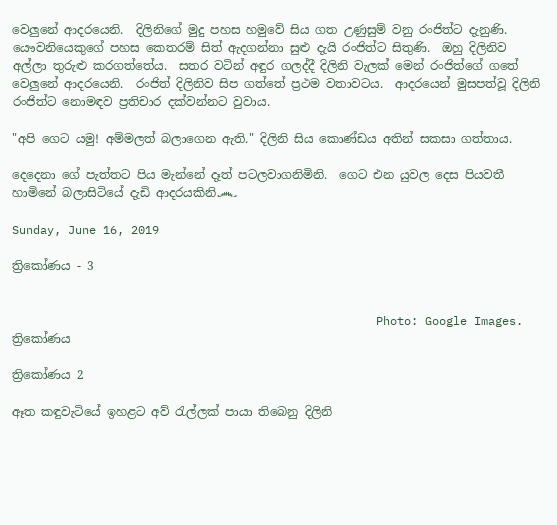වෙලුනේ ආදරයෙනි.  දිලිනිගේ මුදු පහස හමුවේ සිය ගත උණුසුම් වනු රංජිත්ට දැනුණි.  යෞවනියෙකුගේ පහස කෙතරම් සිත් ඇදගන්නා සුළු දැයි රංජිත්ට සිතුණි.  ඔහු දිලිනිව අල්ලා තුරුළු කරගත්තේය.  සතර වටින් අඳුර ගලද්දී දිලිනි වැලක් මෙන් රංජිත්ගේ ගතේ වෙලුනේ ආදරයෙනි.  රංජිත් දිලිනිව සිප ගත්තේ ප්‍රථම වතාවටය.  ආදරයෙන් මුසපත්වූ දිලිනි රංජිත්ට නොමඳව ප්‍රතිචාර දක්වන්නට වුවාය.

"අපි ගෙට යමු! අම්මලත් බලාගෙන ඇති." දිලිනි සිය කොණ්ඩය අතින් සකසා ගත්තාය.

දෙදෙනා ගේ පැත්තට පිය මැන්නේ දෑත් පටලවාගනිමිනි.  ගෙට එන යුවල දෙස පියවතී හාමිනේ බලාසිටියේ දැඩි ආදරයකිනි෴

Sunday, June 16, 2019

ත්‍රිකෝණය - 3


                                                    Photo: Google Images.
ත්‍රිකෝණය

ත්‍රිකෝණය 2

ඈත කඳුවැටියේ ඉහළට අව් රැල්ලක් පායා තිබෙනු දිලිනි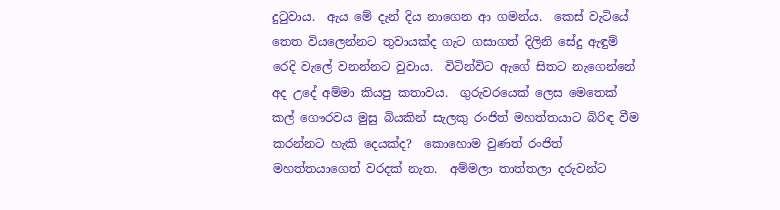දුටුවාය.  ඇය මේ දැන් දිය නාගෙන ආ ගමන්ය.  කෙස් වැටියේ තෙත වියලෙන්නට තුවායක්ද ගැට ගසාගත් දිලිනි සේදු ඇඳුම් රෙදි වැලේ වනන්නට වුවාය.  විටින්විට ඇගේ සිතට නැගෙන්නේ අද උදේ අම්මා කියපු කතාවය.  ගුරුවරයෙක් ලෙස මෙතෙක් කල් ගෞරවය මුසු බියකින් සැලකු රංජිත් මහත්තයාට බිරිඳ වීම කරන්නට හැකි දෙයක්ද?  කොහොම වුණත් රංජිත් මහත්තයාගෙත් වරදක් නැත.  අම්මලා තාත්තලා දරුවන්ට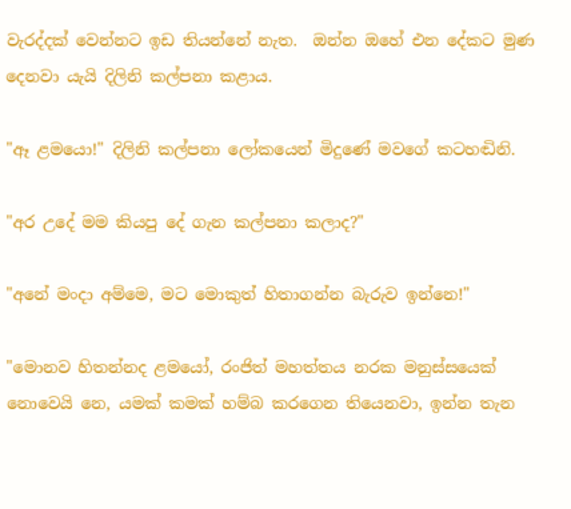වැරද්දක් වෙන්නට ඉඩ තියන්නේ නැත.  ඔන්න ඔහේ එන දේකට මුණ දෙනවා යැයි දිලිනි කල්පනා කළාය.

"ඈ ළමයො!" දිලිනි කල්පනා ලෝකයෙන් මිදුණේ මවගේ කටහඬිනි.

"අර උදේ මම කියපු දේ ගැන කල්පනා කලාද?"

"අනේ මංදා අම්මෙ, මට මොකුත් හිතාගන්න බැරුව ඉන්නෙ!"

"මොනව හිතන්නද ළමයෝ, රංජිත් මහත්තය නරක මනුස්සයෙක් නොවෙයි නෙ, යමක් කමක් හම්බ කරගෙන තියෙනවා, ඉන්න තැන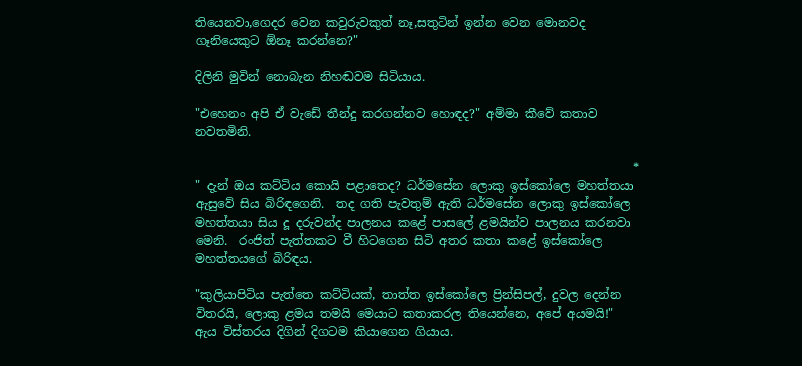තියෙනවා,ගෙදර වෙන කවුරුවකුත් නෑ,සතුටින් ඉන්න වෙන මොනවද ගෑනියෙකුට ඕනෑ කරන්නෙ?"

දිලිනි මුවින් නොබැන නිහඬවම සිටියාය.

"එහෙනං අපි ඒ වැඩේ තීන්දු කරගන්නව හොඳද?" අම්මා කීවේ කතාව නවතමිනි.

                                                                         *
" දැන් ඔය කට්ටිය කොයි පළාතෙද? ධර්මසේන ලොකු ඉස්කෝලෙ මහත්තයා ඇසුවේ සිය බිරිඳගෙනි.  තද ගති පැවතුම් ඇති ධර්මසේන ලොකු ඉස්කෝලෙ මහත්තයා සිය දූ දරුවන්ද පාලනය කළේ පාසලේ ළමයින්ව පාලනය කරනවා මෙනි.  රංජිත් පැත්තකට වී හිටගෙන සිටි අතර කතා කළේ ඉස්කෝලෙ මහත්තයගේ බිරිඳය.

"කුලියාපිටිය පැත්තෙ කට්ටියක්, තාත්ත ඉස්කෝලෙ ප්‍රින්සිපල්, දුවල දෙන්න විතරයි, ලොකු ළමය තමයි මෙයාට කතාකරල තියෙන්නෙ, අපේ අයමයි!" ඇය විස්තරය දිගින් දිගටම කියාගෙන ගියාය.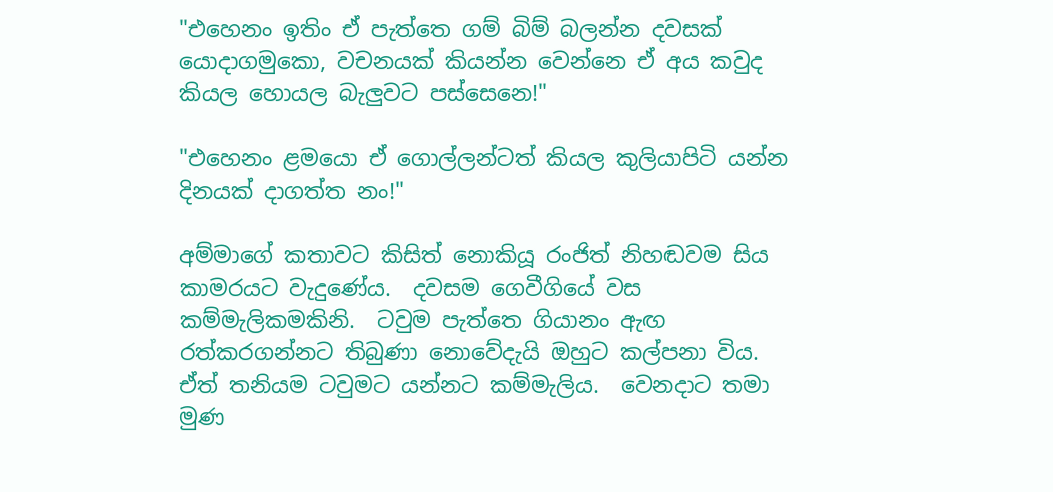"එහෙනං ඉතිං ඒ පැත්තෙ ගම් බිම් බලන්න දවසක් යොදාගමුකො, වචනයක් කියන්න වෙන්නෙ ඒ අය කවුද කියල හොයල බැලුවට පස්සෙනෙ!"

"එහෙනං ළමයො ඒ ගොල්ලන්ටත් කියල කුලියාපිටි යන්න දිනයක් දාගත්ත නං!"

අම්මාගේ කතාවට කිසිත් නොකියූ රංජිත් නිහඬවම සිය කාමරයට වැදුණේය.  දවසම ගෙවීගියේ වස කම්මැලිකමකිනි.  ටවුම පැත්තෙ ගියානං ඇඟ රත්කරගන්නට තිබුණා නොවේදැයි ඔහුට කල්පනා විය.  ඒත් තනියම ටවුමට යන්නට කම්මැලිය.  වෙනදාට තමා මුණ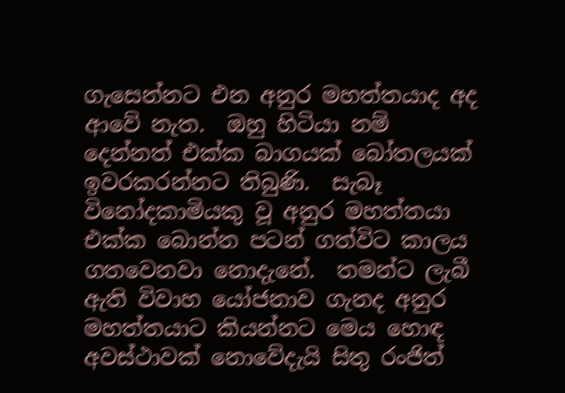ගැසෙන්නට එන අනුර මහත්තයාද අද ආවේ නැත.  ඔහු හිටියා නම් දෙන්නත් එක්ක බාගයක් බෝතලයක් ඉවරකරන්නට තිබුණි.  සැබෑ විනෝදකාමියකු වූ අනුර මහත්තයා එක්ක බොන්න පටන් ගත්විට කාලය ගතවෙනවා නොදැනේ.  තමන්ට ලැබී ඇති විවාහ යෝජනාව ගැනද අනුර මහත්තයාට කියන්නට මෙය හොඳ අවස්ථාවක් නොවේදැයි සිතු රංජිත්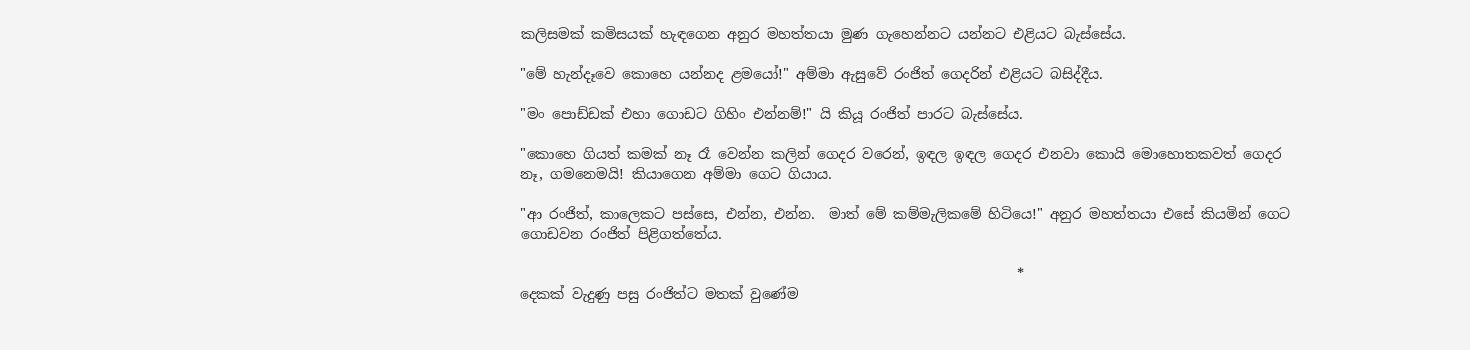කලිසමක් කමිසයක් හැඳගෙන අනුර මහත්තයා මුණ ගැහෙන්නට යන්නට එළියට බැස්සේය.

"මේ හැන්දෑවෙ කොහෙ යන්නද ළමයෝ!" අම්මා ඇසුවේ රංජිත් ගෙදරින් එළියට බසිද්දීය.

"මං පොඩ්ඩක් එහා ගොඩට ගිහිං එන්නම්!" යි කියූ රංජිත් පාරට බැස්සේය.

"කොහෙ ගියත් කමක් නෑ රෑ වෙන්න කලින් ගෙදර වරෙන්, ඉඳල ඉඳල ගෙදර එනවා කොයි මොහොතකවත් ගෙදර නෑ, ගමනෙමයි! කියාගෙන අම්මා ගෙට ගියාය.

"ආ රංජිත්, කාලෙකට පස්සෙ, එන්න, එන්න.  මාත් මේ කම්මැලිකමේ හිටියෙ!" අනුර මහත්තයා එසේ කියමින් ගෙට ගොඩවන රංජිත් පිළිගත්තේය.

                                                                       *
දෙකක් වැදුණු පසු රංජිත්ට මතක් වුණේම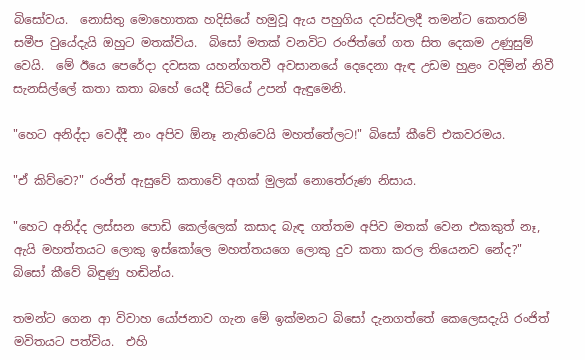බිසෝවය.  නොසිතු මොහොතක හදිසියේ හමුවූ ඇය පහුගිය දවස්වලදී තමන්ට කෙතරම් සමීප වුයේදැයි ඔහුට මතක්විය.  බිසෝ මතක් වනවිට රංජිත්ගේ ගත සිත දෙකම උණුසුම් වෙයි.  මේ ඊයෙ පෙරේදා දවසක යහන්ගතවී අවසානයේ දෙදෙනා ඇඳ උඩම හුළං වදිමින් නිවී සැනසිල්ලේ කතා කතා බහේ යෙදී සිටියේ උපන් ඇඳුමෙනි.

"හෙට අනිද්දා වෙද්දී නං අපිව ඕනෑ නැතිවෙයි මහත්තේලට!" බිසෝ කීවේ එකවරමය.

"ඒ කිව්වෙ?" රංජිත් ඇසුවේ කතාවේ අගක් මුලක් නොතේරුණ නිසාය.

"හෙට අනිද්ද ලස්සන පොඩි කෙල්ලෙක් කසාද බැඳ ගත්තම අපිව මතක් වෙන එකකුත් නෑ, ඇයි මහත්තයට ලොකු ඉස්කෝලෙ මහත්තයගෙ ලොකු දුව කතා කරල තියෙනව නේද?" බිසෝ කීවේ බිඳුණු හඬින්ය.

තමන්ට ගෙන ආ විවාහ යෝජනාව ගැන මේ ඉක්මනට බිසෝ දැනගත්තේ කෙලෙසදැයි රංජිත් මවිතයට පත්විය.  එහි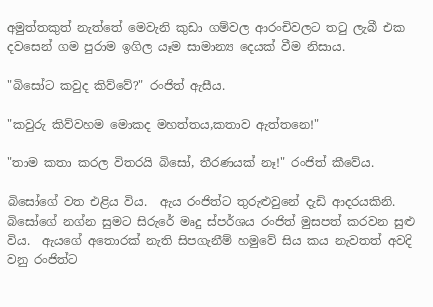අමුත්තකුත් නැත්තේ මෙවැනි කුඩා ගම්වල ආරංචිවලට තටු ලැබී එක දවසෙන් ගම පුරාම ඉගිල යෑම සාමාන්‍ය දෙයක් වීම නිසාය.

"බිසෝට කවුද කිව්වේ?" රංජිත් ඇසීය.

"කවුරු කිව්වහම මොකද මහත්තය,කතාව ඇත්තනෙ!"

"තාම කතා කරල විතරයි බිසෝ, තීරණයක් නෑ!" රංජිත් කීවේය.

බිසෝගේ වත එළිය විය.  ඇය රංජිත්ට තුරුළුවුනේ දැඩි ආදරයකිනි.  බිසෝගේ නග්න සුමට සිරුරේ මෘදු ස්පර්ශය රංජිත් මුසපත් කරවන සුළු විය.  ඇයගේ අතොරක් නැති සිපගැනීම් හමුවේ සිය කය නැවතත් අවදි වනු රංජිත්ට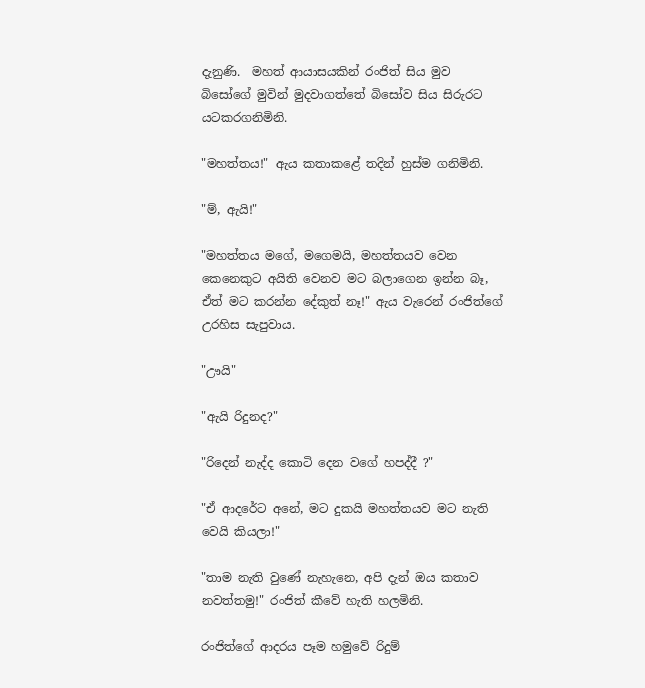දැනුණි.  මහත් ආයාසයකින් රංජිත් සිය මුව බිසෝගේ මුවින් මුදවාගත්තේ බිසෝව සිය සිරුරට යටකරගනිමිනි.

"මහත්තය!" ඇය කතාකළේ තදින් හුස්ම ගනිමිනි.

"ම්, ඇයි!"

"මහත්තය මගේ, මගෙමයි, මහත්තයව වෙන කෙනෙකුට අයිති වෙනව මට බලාගෙන ඉන්න බෑ, ඒත් මට කරන්න දේකුත් නෑ!" ඇය වැරෙන් රංජිත්ගේ උරහිස සැපුවාය.

"ඌයි"

"ඇයි රිදුනද?"

"රිදෙන් නැද්ද කොටි දෙන වගේ හපද්දී ?"

"ඒ ආදරේට අනේ, මට දුකයි මහත්තයව මට නැති වෙයි කියලා!"

"තාම නැති වුණේ නැහැනෙ, අපි දැන් ඔය කතාව නවත්තමු!" රංජිත් කීවේ හැති හලමිනි.

රංජිත්ගේ ආදරය පෑම හමුවේ රිදුම්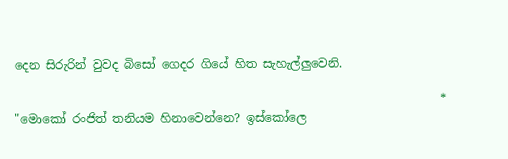දෙන සිරුරින් වුවද බිසෝ ගෙදර ගියේ හිත සැහැල්ලුවෙනි.

                                                                       *
"මොකෝ රංජිත් තනියම හිනාවෙන්නෙ? ඉස්කෝලෙ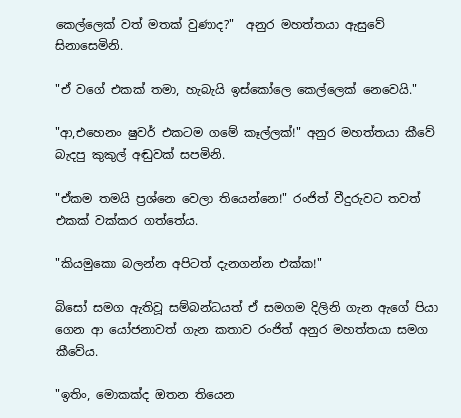කෙල්ලෙක් වත් මතක් වුණාද?"  අනුර මහත්තයා ඇසුවේ සිනාසෙමිනි.

"ඒ වගේ එකක් තමා, හැබැයි ඉස්කෝලෙ කෙල්ලෙක් නෙවෙයි."

"ආ,එහෙනං ෂුවර් එකටම ගමේ කෑල්ලක්!" අනුර මහත්තයා කීවේ බැදපු කුකුල් අඬුවක් සපමිනි.

"ඒකම තමයි ප්‍රශ්නෙ වෙලා තියෙන්නෙ!" රංජිත් වීදුරුවට තවත් එකක් වක්කර ගත්තේය.

"කියමුකො බලන්න අපිටත් දැනගන්න එක්ක!"

බිසෝ සමග ඇතිවූ සම්බන්ධයත් ඒ සමගම දිලිනි ගැන ඇගේ පියා ගෙන ආ යෝජනාවත් ගැන කතාව රංජිත් අනුර මහත්තයා සමග කීවේය.

"ඉතිං, මොකක්ද ඔතන තියෙන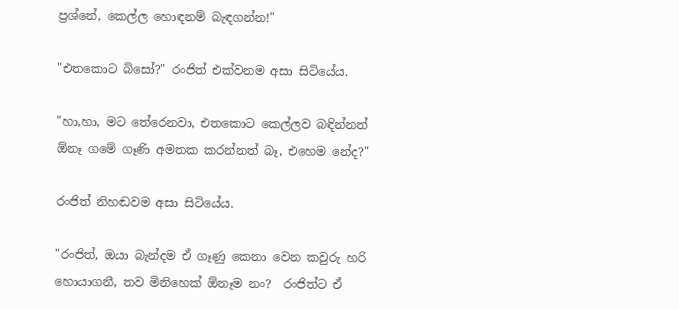ප්‍රශ්නේ, කෙල්ල හොඳනම් බැඳගන්න!"

"එතකොට බිසෝ?" රංජිත් එක්වනම අසා සිටියේය.

"හා,හා, මට තේරෙනවා, එතකොට කෙල්ලව බඳින්නත් ඕනෑ ගමේ ගෑණි අමතක කරන්නත් බෑ, එහෙම නේද?"

රංජිත් නිහඬවම අසා සිටියේය.

"රංජිත්, ඔයා බැන්දම ඒ ගෑණු කෙනා වෙන කවුරු හරි හොයාගනී, තව මිනිහෙක් ඕනෑම නං?  රංජිත්ට ඒ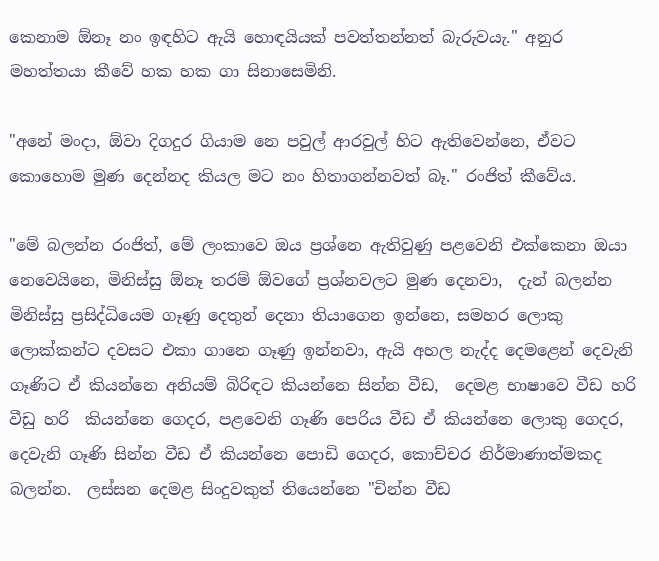කෙනාම ඕනෑ නං ඉඳහිට ඇයි හොඳයියක් පවත්තන්නත් බැරුවයැ." අනුර මහත්තයා කීවේ හක හක ගා සිනාසෙමිනි.

"අනේ මංදා, ඕවා දිගදුර ගියාම නෙ පවුල් ආරවුල් හිට ඇතිවෙන්නෙ, ඒවට කොහොම මුණ දෙන්නද කියල මට නං හිතාගන්නවත් බෑ." රංජිත් කීවේය.

"මේ බලන්න රංජිත්, මේ ලංකාවෙ ඔය ප්‍රශ්නෙ ඇතිවුණු පළවෙනි එක්කෙනා ඔයා නෙවෙයිනෙ, මිනිස්සු ඕනෑ තරම් ඕවගේ ප්‍රශ්නවලට මුණ දෙනවා,  දැන් බලන්න මිනිස්සු ප්‍රසිද්ධියෙම ගෑණු දෙතුන් දෙනා තියාගෙන ඉන්නෙ, සමහර ලොකු ලොක්කන්ට දවසට එකා ගානෙ ගෑණු ඉන්නවා, ඇයි අහල නැද්ද දෙමළෙන් දෙවැනි ගෑණිට ඒ කියන්නෙ අනියම් බිරිඳට කියන්නෙ සින්න වීඩ,  දෙමළ භාෂාවෙ වීඩ හරි වීඩු හරි  කියන්නෙ ගෙදර, පළවෙනි ගෑණි පෙරිය වීඩ ඒ කියන්නෙ ලොකු ගෙදර, දෙවැනි ගෑණි සින්න වීඩ ඒ කියන්නෙ පොඩි ගෙදර, කොච්චර නිර්මාණාත්මකද බලන්න.  ලස්සන දෙමළ සිංදුවකුත් තියෙන්නෙ "චින්න වීඩ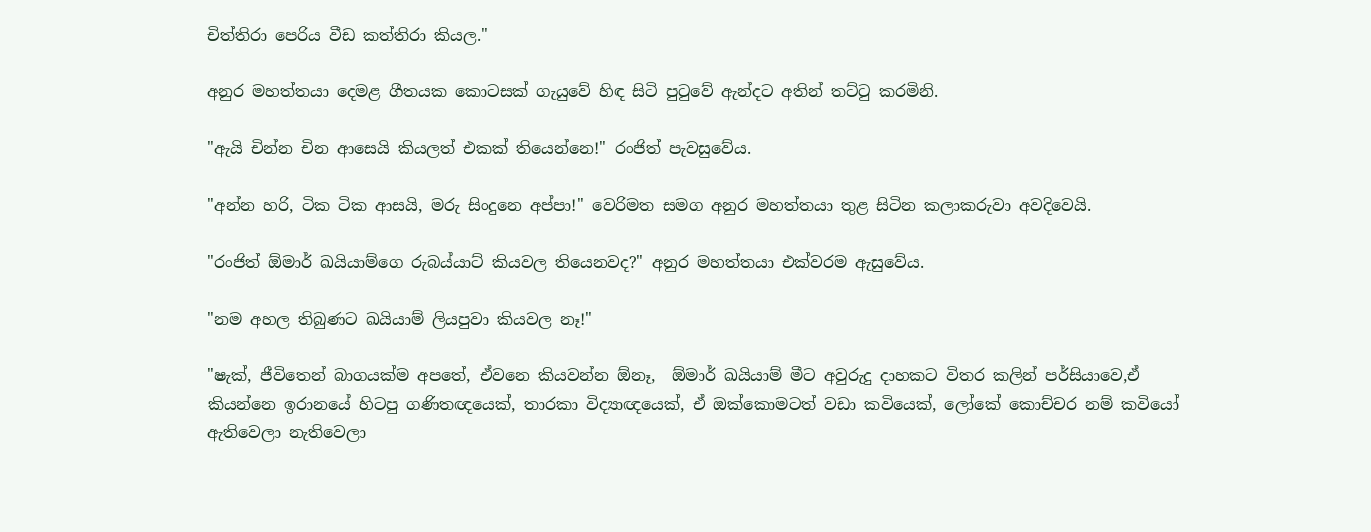චිත්තිරා පෙරිය වීඩ කත්තිරා කියල."

අනුර මහත්තයා දෙමළ ගීතයක කොටසක් ගැයුවේ හිඳ සිටි පුටුවේ ඇන්දට අතින් තට්ටු කරමිනි.

"ඇයි චින්න චින ආසෙයි කියලත් එකක් තියෙන්නෙ!" රංජිත් පැවසුවේය.

"අන්න හරි, ටික ටික ආසයි, මරු සිංදුනෙ අප්පා!" වෙරිමත සමග අනුර මහත්තයා තුළ සිටින කලාකරුවා අවදිවෙයි.

"රංජිත් ඕමාර් ඛයියාම්ගෙ රුබය්යාට් කියවල තියෙනවද?" අනුර මහත්තයා එක්වරම ඇසුවේය.

"නම අහල තිබුණට ඛයියාම් ලියපුවා කියවල නෑ!"

"ෂැක්, ජීවිතෙන් බාගයක්ම අපතේ, ඒවනෙ කියවන්න ඕනෑ,  ඕමාර් ඛයියාම් මීට අවුරුදු දාහකට විතර කලින් පර්සියාවෙ,ඒ කියන්නෙ ඉරානයේ හිටපු ගණිතඥයෙක්, තාරකා විද්‍යාඥයෙක්, ඒ ඔක්කොමටත් වඩා කවියෙක්, ලෝකේ කොච්චර නම් කවියෝ ඇතිවෙලා නැතිවෙලා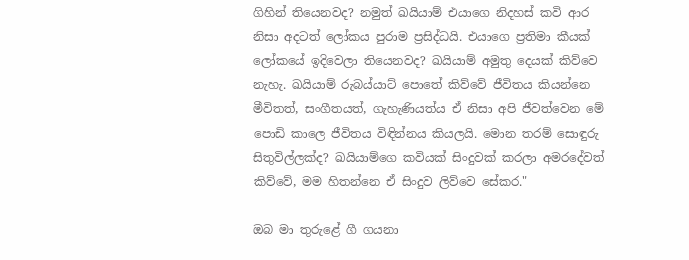ගිහින් තියෙනවද? නමුත් ඛයියාම් එයාගෙ නිදහස් කවි ආර නිසා අදටත් ලෝකය පුරාම ප්‍රසිද්ධයි. එයාගෙ ප්‍රතිමා කීයක් ලෝකයේ ඉදිවෙලා තියෙනවද? ඛයියාම් අමුතු දෙයක් කිව්වෙ නැහැ. ඛයියාම් රුබය්යාට් පොතේ කිව්වේ ජීවිතය කියන්නෙ මීවිතත්, සංගීතයත්, ගැහැණියත්ය ඒ නිසා අපි ජීවත්වෙන මේ පොඩි කාලෙ ජීවිතය විඳින්නය කියලයි. මොන තරම් සොඳුරු සිතුවිල්ලක්ද? ඛයියාම්ගෙ කවියක් සිංදුවක් කරලා අමරදේවත් කිව්වේ, මම හිතන්නෙ ඒ සිංදුව ලිව්වෙ සේකර."

ඔබ මා තුරුළේ ගී ගයනා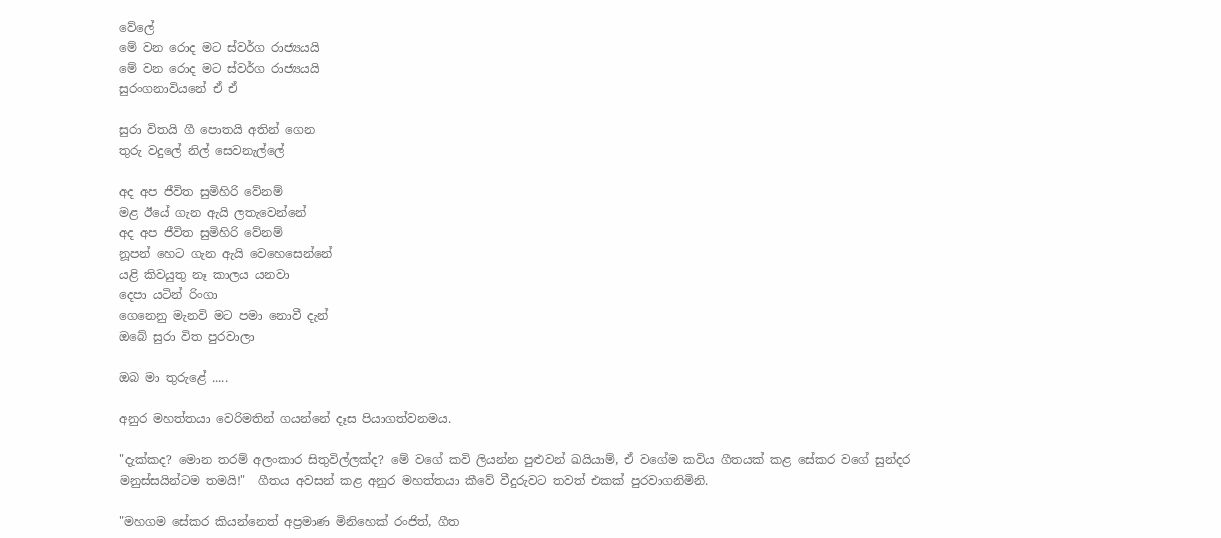වේලේ
මේ වන රොද මට ස්වර්ග රාජ්‍යයයි
මේ වන රොද මට ස්වර්ග රාජ්‍යයයි
සුරංගනාවියනේ ඒ ඒ

සුරා විතයි ගී පොතයි අතින් ගෙන
තුරු වදුලේ නිල් සෙවනැල්ලේ

අද අප ජීවිත සුමිහිරි වේනම්
මළ ඊයේ ගැන ඇයි ලතැවෙන්නේ
අද අප ජීවිත සුමිහිරි වේනම්
නූපන් හෙට ගැන ඇයි වෙහෙසෙන්නේ
යළි කිවයුතු නෑ කාලය යනවා
දෙපා යටින් රිංගා
ගෙනෙනු මැනවි මට පමා නොවී දැන්
ඔබේ සුරා විත පුරවාලා

ඔබ මා තුරුළේ .....

අනුර මහත්තයා වෙරිමතින් ගයන්නේ දෑස පියාගත්වනමය.

"දැක්කද? මොන තරම් අලංකාර සිතුවිල්ලක්ද? මේ වගේ කවි ලියන්න පුළුවන් ඛයියාම්, ඒ වගේම කවිය ගීතයක් කළ සේකර වගේ සුන්දර මනුස්සයින්ටම තමයි!"  ගීතය අවසන් කළ අනුර මහත්තයා කීවේ වීදුරුවට තවත් එකක් පුරවාගනිමිනි.

"මහගම සේකර කියන්නෙත් අප්‍රමාණ මිනිහෙක් රංජිත්, ගීත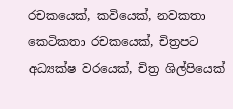රචකයෙක්, කවියෙක්, නවකතා කෙටිකතා රචකයෙක්, චිත්‍රපට අධ්‍යක්ෂ වරයෙක්, චිත්‍ර ශිල්පියෙක්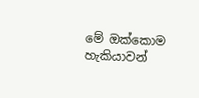මේ ඔක්කොම හැකියාවන්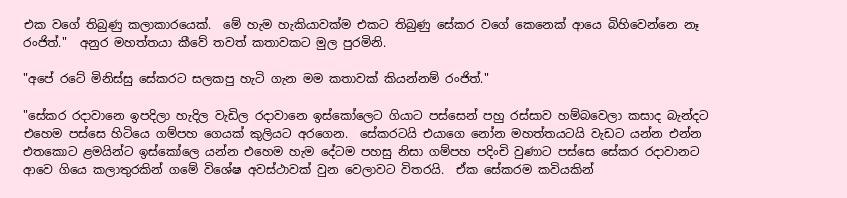එක වගේ තිබුණු කලාකාරයෙක්.  මේ හැම හැකියාවක්ම එකට තිබුණු සේකර වගේ කෙනෙක් ආයෙ බිහිවෙන්නෙ නෑ රංජිත්."  අනුර මහත්තයා කීවේ තවත් කතාවකට මුල පුරමිනි.

"අපේ රටේ මිනිස්සු සේකරට සලකපු හැටි ගැන මම කතාවක් කියන්නම් රංජිත්."

"සේකර රදාවානෙ ඉපදිලා හැදිල වැඩිල රදාවානෙ ඉස්කෝලෙට ගියාට පස්සෙන් පහු රස්සාව හම්බවෙලා කසාද බැන්දට එහෙම පස්සෙ හිටියෙ ගම්පහ ගෙයක් කුලියට අරගෙන.  සේකරටයි එයාගෙ නෝන මහත්තයටයි වැඩට යන්න එන්න එතකොට ළමයින්ට ඉස්කෝලෙ යන්න එහෙම හැම දේටම පහසු නිසා ගම්පහ පදිංචි වුණාට පස්සෙ සේකර රදාවානට ආවෙ ගියෙ කලාතුරකින් ගමේ විශේෂ අවස්ථාවක් වුන වෙලාවට විතරයි.  ඒක සේකරම කවියකින්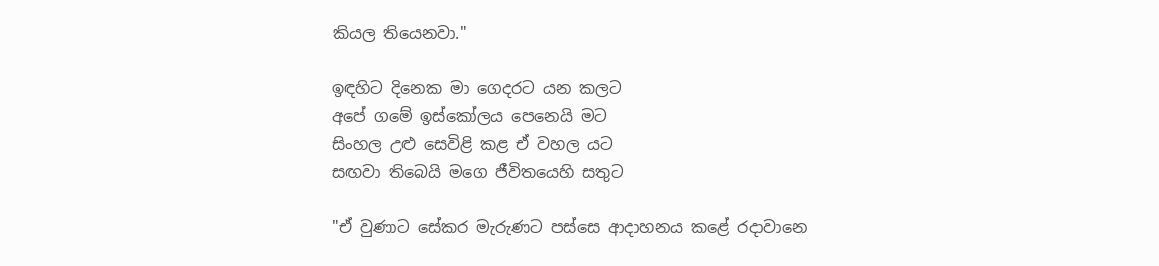කියල තියෙනවා."

ඉඳහිට දිනෙක මා ගෙදරට යන කලට
අපේ ගමේ ඉස්කෝලය පෙනෙයි මට
සිංහල උළු සෙවිළි කළ ඒ වහල යට
සඟවා තිබෙයි මගෙ ජීවිතයෙහි සතුට

"ඒ වුණාට සේකර මැරුණට පස්සෙ ආදාහනය කළේ රදාවානෙ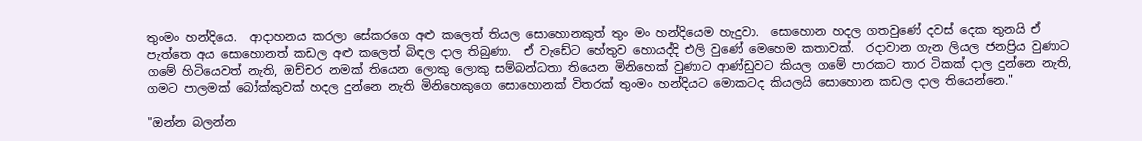තුංමං හන්දියෙ.  ආදාහනය කරලා සේකරගෙ අළු කලෙත් තියල සොහොනකුත් තුං මං හන්දියෙම හැදුවා.  සොහොන හදල ගතවුණේ දවස් දෙක තුනයි ඒ පැත්තෙ අය සොහොනත් කඩල අළු කලෙත් බිඳල දාල තිබුණා.  ඒ වැඩේට හේතුව හොයද්දි එලි වුණේ මෙහෙම කතාවක්.  රදාවාන ගැන ලියල ජනප්‍රිය වුණාට ගමේ හිටියෙවත් නැති, ඔච්චර නමක් තියෙන ලොකු ලොකු සම්බන්ධතා තියෙන මිනිහෙක් වුණාට ආණ්ඩුවට කියල ගමේ පාරකට තාර ටිකක් දාල දුන්නෙ නැති, ගමට පාලමක් බෝක්කුවක් හදල දුන්නෙ නැති මිනිහෙකුගෙ සොහොනක් විතරක් තුංමං හන්දියට මොකටද කියලයි සොහොන කඩල දාල තියෙන්නෙ."

"ඔන්න බලන්න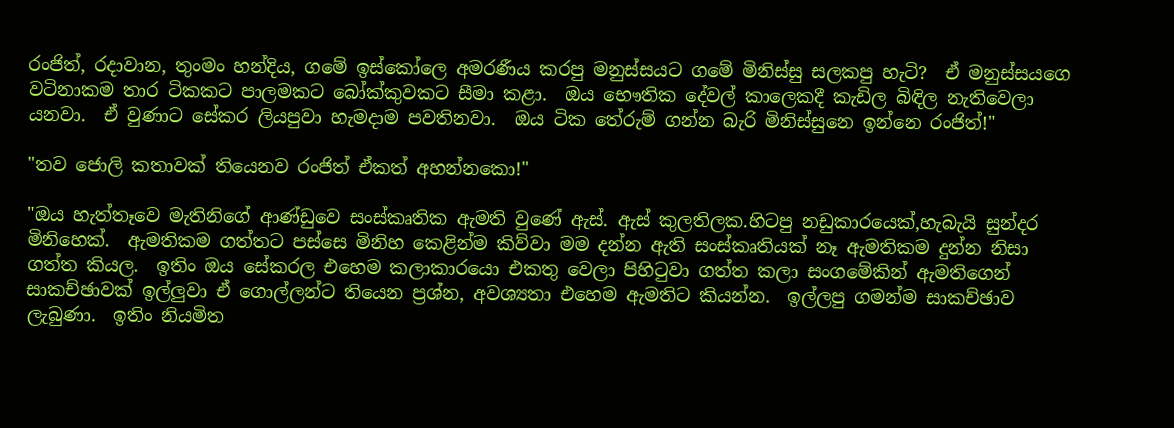රංජිත්, රදාවාන, තුංමං හන්දිය, ගමේ ඉස්කෝලෙ අමරණීය කරපු මනුස්සයට ගමේ මිනිස්සු සලකපු හැටි?  ඒ මනුස්සයගෙ වටිනාකම තාර ටිකකට පාලමකට බෝක්කුවකට සීමා කළා.  ඔය භෞතික දේවල් කාලෙකදී කැඩිල බිඳිල නැතිවෙලා යනවා.  ඒ වුණාට සේකර ලියපුවා හැමදාම පවතිනවා.  ඔය ටික තේරුම් ගන්න බැරි මිනිස්සුනෙ ඉන්නෙ රංජිත්!"

"තව ජොලි කතාවක් තියෙනව රංජිත් ඒකත් අහන්නකො!"

"ඔය හැත්තෑවෙ මැතිනිගේ ආණ්ඩුවෙ සංස්කෘතික ඇමති වුණේ ඇස්. ඇස් කුලතිලක.හිටපු නඩුකාරයෙක්,හැබැයි සුන්දර මිනිහෙක්.  ඇමතිකම ගත්තට පස්සෙ මිනිහ කෙළින්ම කිව්වා මම දන්න ඇති සංස්කෘතියක් නෑ ඇමතිකම දුන්න නිසා ගත්ත කියල.  ඉතිං ඔය සේකරල එහෙම කලාකාරයො එකතු වෙලා පිහිටුවා ගත්ත කලා සංගමේකින් ඇමතිගෙන් සාකච්ඡාවක් ඉල්ලුවා ඒ ගොල්ලන්ට තියෙන ප්‍රශ්න, අවශ්‍යතා එහෙම ඇමතිට කියන්න.  ඉල්ලපු ගමන්ම සාකච්ඡාව ලැබුණා.  ඉතිං නියමිත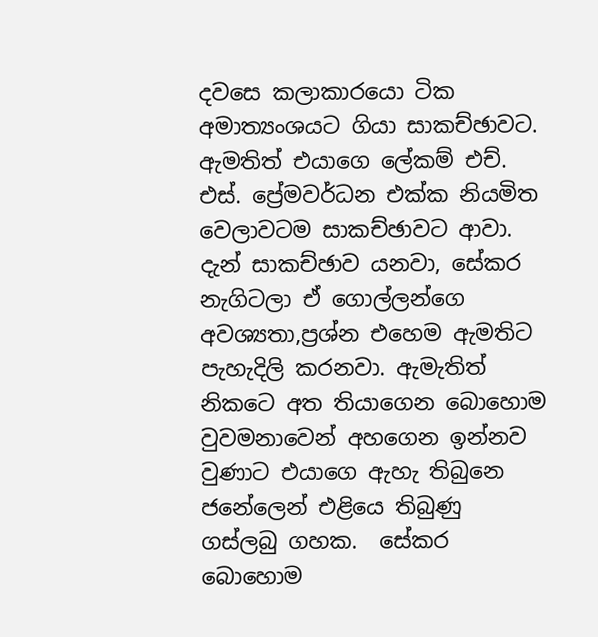දවසෙ කලාකාරයො ටික අමාත්‍යංශයට ගියා සාකච්ඡාවට.  ඇමතිත් එයාගෙ ලේකම් එච්. එස්. ප්‍රේමවර්ධන එක්ක නියමිත වෙලාවටම සාකච්ඡාවට ආවා.  දැන් සාකච්ඡාව යනවා, සේකර නැගිටලා ඒ ගොල්ලන්ගෙ අවශ්‍යතා,ප්‍රශ්න එහෙම ඇමතිට පැහැදිලි කරනවා. ඇමැතිත් නිකටෙ අත තියාගෙන බොහොම වුවමනාවෙන් අහගෙන ඉන්නව වුණාට එයාගෙ ඇහැ තිබුනෙ ජනේලෙන් එළියෙ තිබුණු ගස්ලබු ගහක.  සේකර බොහොම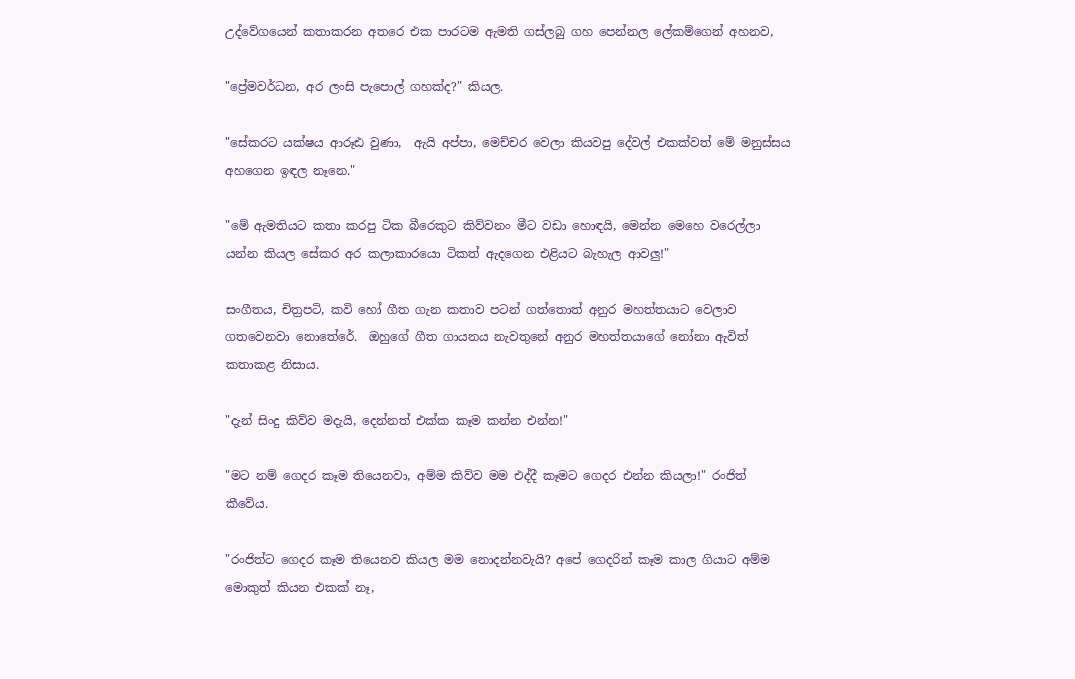උද්වේගයෙන් කතාකරන අතරෙ එක පාරටම ඇමති ගස්ලබු ගහ පෙන්නල ලේකම්ගෙන් අහනව,

"ප්‍රේමවර්ධන, අර ලංසි පැපොල් ගහක්ද?" කියල.

"සේකරට යක්ෂය ආරූඪ වුණා,  ඇයි අප්පා, මෙච්චර වෙලා කියවපු දේවල් එකක්වත් මේ මනුස්සය අහගෙන ඉඳල නෑනෙ."

"මේ ඇමතියට කතා කරපු ටික බීරෙකුට කිව්වනං මීට වඩා හොඳයි, මෙන්න මෙහෙ වරෙල්ලා යන්න කියල සේකර අර කලාකාරයො ටිකත් ඇදගෙන එළියට බැහැල ආවලු!"

සංගීතය, චිත්‍රපටි, කවි හෝ ගීත ගැන කතාව පටන් ගත්තොත් අනුර මහත්තයාට වෙලාව ගතවෙනවා නොතේරේ.  ඔහුගේ ගීත ගායනය නැවතුනේ අනුර මහත්තයාගේ නෝනා ඇවිත් කතාකළ නිසාය.

"දැන් සිංදු කිව්ව මදැයි, දෙන්නත් එක්ක කෑම කන්න එන්න!"

"මට නම් ගෙදර කෑම තියෙනවා, අම්ම කිව්ව මම එද්දී කෑමට ගෙදර එන්න කියලා!" රංජිත් කීවේය.

"රංජිත්ට ගෙදර කෑම තියෙනව කියල මම නොදන්නවැයි? අපේ ගෙදරින් කෑම කාල ගියාට අම්ම මොකුත් කියන එකක් නෑ,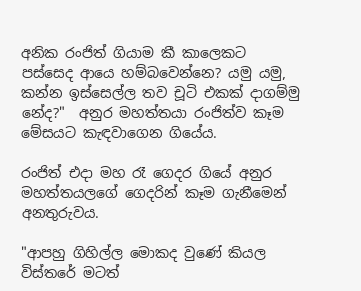අනික රංජිත් ගියාම කී කාලෙකට පස්සෙද ආයෙ හම්බවෙන්නෙ? යමු යමු, කන්න ඉස්සෙල්ල තව චූටි එකක් දාගම්මු නේද?"  අනුර මහත්තයා රංජිත්ව කෑම මේසයට කැඳවාගෙන ගියේය.

රංජිත් එදා මහ රෑ ගෙදර ගියේ අනුර මහත්තයලගේ ගෙදරින් කෑම ගැනීමෙන් අනතුරුවය.

"ආපහු ගිහිල්ල මොකද වුණේ කියල විස්තරේ මටත්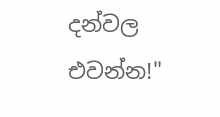දන්වල එවන්න!"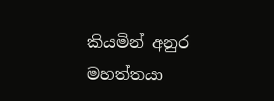කියමින් අනුර මහත්තයා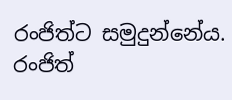රංජිත්ට සමුදුන්නේය.  රංජිත්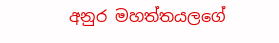අනුර මහත්තයලගේ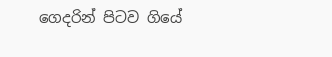ගෙදරින් පිටව ගියේ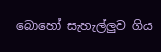බොහෝ සැහැල්ලුව ගිය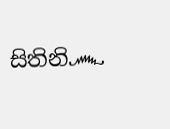සිතිනි෴